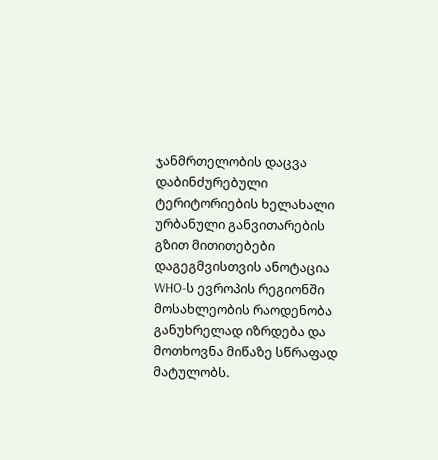ჯანმრთელობის დაცვა დაბინძურებული ტერიტორიების ხელახალი ურბანული განვითარების გზით მითითებები დაგეგმვისთვის ანოტაცია WHO-ს ევროპის რეგიონში მოსახლეობის რაოდენობა განუხრელად იზრდება და მოთხოვნა მიწაზე სწრაფად მატულობს.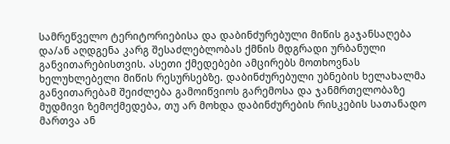სამრეწველო ტერიტორიებისა და დაბინძურებული მიწის გაჯანსაღება და/ან აღდგენა კარგ შესაძლებლობას ქმნის მდგრადი ურბანული განვითარებისთვის. ასეთი ქმედებები ამცირებს მოთხოვნას ხელუხლებელი მიწის რესურსებზე. დაბინძურებული უბნების ხელახალმა განვითარებამ შეიძლება გამოიწვიოს გარემოსა და ჯანმრთელობაზე მუდმივი ზემოქმედება, თუ არ მოხდა დაბინძურების რისკების სათანადო მართვა ან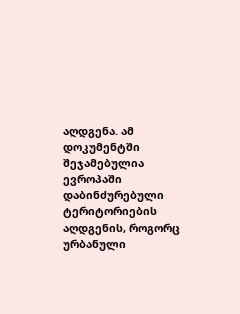აღდგენა. ამ დოკუმენტში შეჯამებულია ევროპაში დაბინძურებული ტერიტორიების აღდგენის, როგორც ურბანული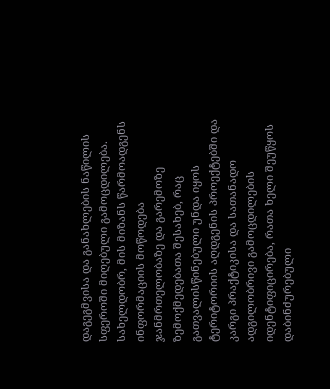დაგეგმვისა და განახლების ნაწილის სფეროში მიღებული გამოცდილება. სახელდობრ, მის მიზანს წარმოადგენს ინფორმაციის მოწოდება ჯანმრთელობაზე და გარემოზე ზემოქმედებათა შესახებ, რაც გათვალისწინებული უნდა იყოს ტერიტორიის აღდგენის პროექტებში და კარგი პრაქტიკისა და სათანადო ადგილობრივი გამოცდილების იდენტიფიცირება, რათა ხელი შეუწყოს დაბინძურებული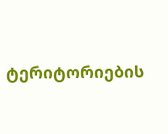ტერიტორიების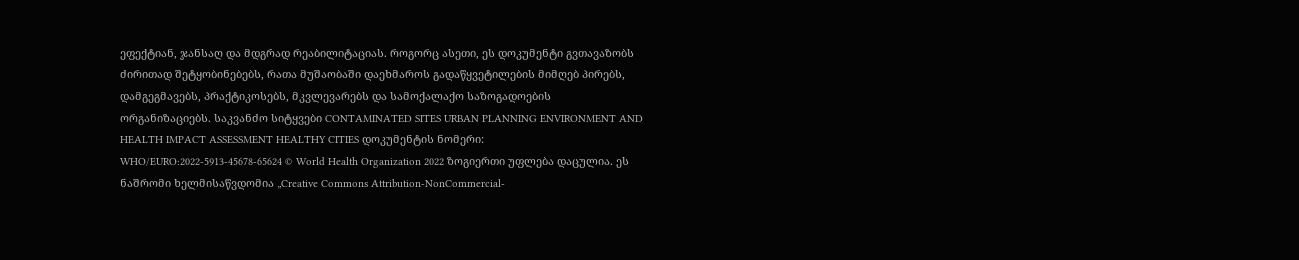ეფექტიან, ჯანსაღ და მდგრად რეაბილიტაციას. როგორც ასეთი, ეს დოკუმენტი გვთავაზობს ძირითად შეტყობინებებს, რათა მუშაობაში დაეხმაროს გადაწყვეტილების მიმღებ პირებს, დამგეგმავებს, პრაქტიკოსებს, მკვლევარებს და სამოქალაქო საზოგადოების ორგანიზაციებს. საკვანძო სიტყვები CONTAMINATED SITES URBAN PLANNING ENVIRONMENT AND HEALTH IMPACT ASSESSMENT HEALTHY CITIES დოკუმენტის ნომერი: WHO/EURO:2022-5913-45678-65624 © World Health Organization 2022 ზოგიერთი უფლება დაცულია. ეს ნაშრომი ხელმისაწვდომია „Creative Commons Attribution-NonCommercial-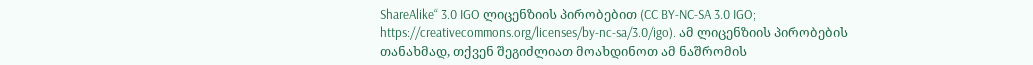ShareAlike“ 3.0 IGO ლიცენზიის პირობებით (CC BY-NC-SA 3.0 IGO; https://creativecommons.org/licenses/by-nc-sa/3.0/igo). ამ ლიცენზიის პირობების თანახმად, თქვენ შეგიძლიათ მოახდინოთ ამ ნაშრომის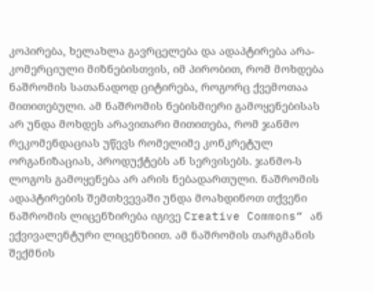კოპირება, ხელახლა გავრცელება და ადაპტირება არა-კომერციული მიზნებისთვის, იმ პირობით, რომ მოხდება ნაშრომის სათანადოდ ციტირება, როგორც ქვემოთაა მითითებული. ამ ნაშრომის ნებისმიერი გამოყენებისას არ უნდა მოხდეს არავითარი მითითება, რომ ჯანმო რეკომენდაციას უწევს რომელიმე კონკრეტულ ორგანიზაციას, პროდუქტებს ან სერვისებს. ჯანმო-ს ლოგოს გამოყენება არ არის ნებადართული. ნაშრომის ადაპტირების შემთხვევაში უნდა მოახდინოთ თქვენი ნაშრომის ლიცენზირება იგივე Creative Commons“ ან ექვივალენტური ლიცენზიით. ამ ნაშრომის თარგმანის შექმნის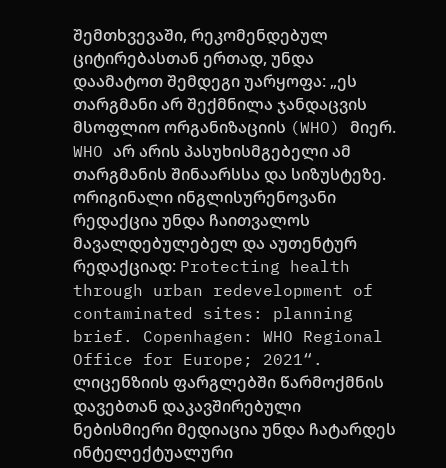შემთხვევაში, რეკომენდებულ ციტირებასთან ერთად, უნდა დაამატოთ შემდეგი უარყოფა: „ეს თარგმანი არ შექმნილა ჯანდაცვის მსოფლიო ორგანიზაციის (WHO) მიერ. WHO არ არის პასუხისმგებელი ამ თარგმანის შინაარსსა და სიზუსტეზე. ორიგინალი ინგლისურენოვანი რედაქცია უნდა ჩაითვალოს მავალდებულებელ და აუთენტურ რედაქციად: Protecting health through urban redevelopment of contaminated sites: planning brief. Copenhagen: WHO Regional Office for Europe; 2021“. ლიცენზიის ფარგლებში წარმოქმნის დავებთან დაკავშირებული ნებისმიერი მედიაცია უნდა ჩატარდეს ინტელექტუალური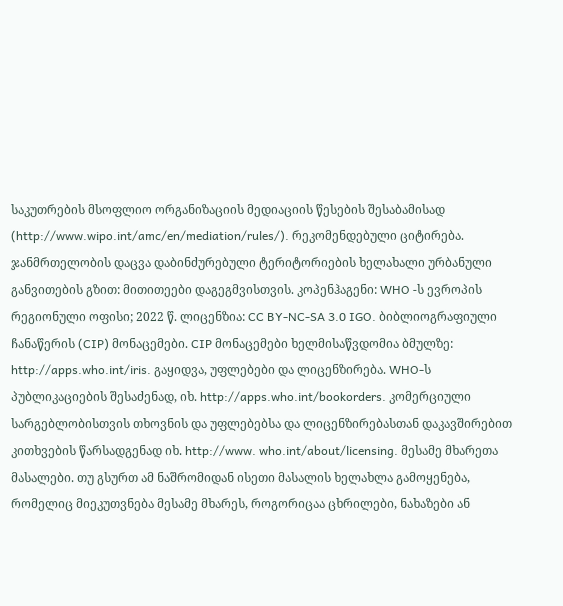საკუთრების მსოფლიო ორგანიზაციის მედიაციის წესების შესაბამისად (http://www.wipo.int/amc/en/mediation/rules/). რეკომენდებული ციტირება. ჯანმრთელობის დაცვა დაბინძურებული ტერიტორიების ხელახალი ურბანული განვითების გზით: მითითეები დაგეგმვისთვის. კოპენჰაგენი: WHO -ს ევროპის რეგიონული ოფისი; 2022 წ. ლიცენზია: CC BY-NC-SA 3.0 IGO. ბიბლიოგრაფიული ჩანაწერის (CIP) მონაცემები. CIP მონაცემები ხელმისაწვდომია ბმულზე: http://apps.who.int/iris. გაყიდვა, უფლებები და ლიცენზირება. WHO-ს პუბლიკაციების შესაძენად, იხ. http://apps.who.int/bookorders. კომერციული სარგებლობისთვის თხოვნის და უფლებებსა და ლიცენზირებასთან დაკავშირებით კითხვების წარსადგენად იხ. http://www. who.int/about/licensing. მესამე მხარეთა მასალები. თუ გსურთ ამ ნაშრომიდან ისეთი მასალის ხელახლა გამოყენება, რომელიც მიეკუთვნება მესამე მხარეს, როგორიცაა ცხრილები, ნახაზები ან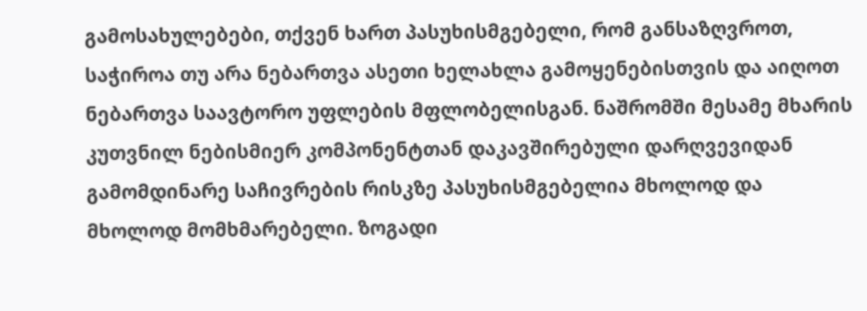გამოსახულებები, თქვენ ხართ პასუხისმგებელი, რომ განსაზღვროთ, საჭიროა თუ არა ნებართვა ასეთი ხელახლა გამოყენებისთვის და აიღოთ ნებართვა საავტორო უფლების მფლობელისგან. ნაშრომში მესამე მხარის კუთვნილ ნებისმიერ კომპონენტთან დაკავშირებული დარღვევიდან გამომდინარე საჩივრების რისკზე პასუხისმგებელია მხოლოდ და მხოლოდ მომხმარებელი. ზოგადი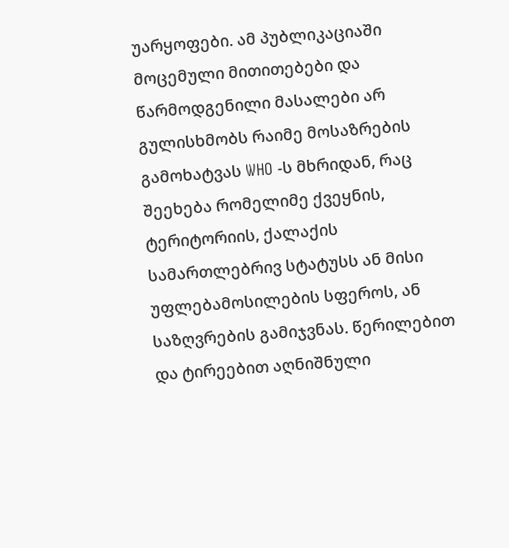უარყოფები. ამ პუბლიკაციაში მოცემული მითითებები და წარმოდგენილი მასალები არ გულისხმობს რაიმე მოსაზრების გამოხატვას WHO -ს მხრიდან, რაც შეეხება რომელიმე ქვეყნის, ტერიტორიის, ქალაქის სამართლებრივ სტატუსს ან მისი უფლებამოსილების სფეროს, ან საზღვრების გამიჯვნას. წერილებით და ტირეებით აღნიშნული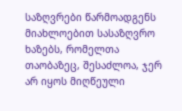საზღვრები წარმოადგენს მიახლოებით სასაზღვრო ხაზებს, რომელთა თაობაზეც, შესაძლოა, ჯერ არ იყოს მიღწეული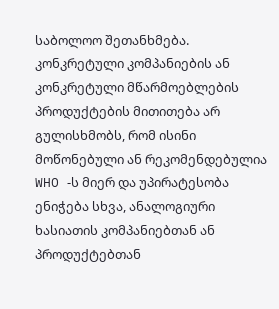საბოლოო შეთანხმება. კონკრეტული კომპანიების ან კონკრეტული მწარმოებლების პროდუქტების მითითება არ გულისხმობს, რომ ისინი მოწონებული ან რეკომენდებულია WHO -ს მიერ და უპირატესობა ენიჭება სხვა, ანალოგიური ხასიათის კომპანიებთან ან პროდუქტებთან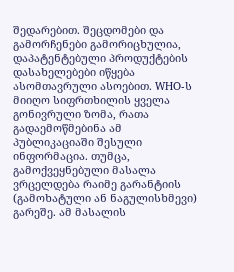შედარებით. შეცდომები და გამორჩენები გამორიცხულია, დაპატენტებული პროდუქტების დასახელებები იწყება ასომთავრული ასოებით. WHO-ს მიიღო სიფრთხილის ყველა გონივრული ზომა, რათა გადაემოწმებინა ამ პუბლიკაციაში შესული ინფორმაცია. თუმცა, გამოქვეყნებული მასალა ვრცელდება რაიმე გარანტიის (გამოხატული ან ნაგულისხმევი) გარეშე. ამ მასალის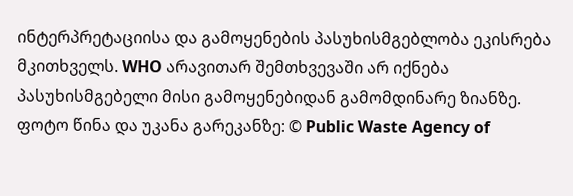ინტერპრეტაციისა და გამოყენების პასუხისმგებლობა ეკისრება მკითხველს. WHO არავითარ შემთხვევაში არ იქნება პასუხისმგებელი მისი გამოყენებიდან გამომდინარე ზიანზე. ფოტო წინა და უკანა გარეკანზე: © Public Waste Agency of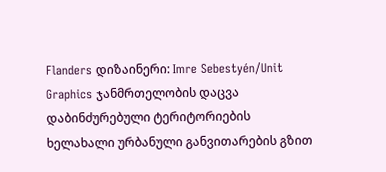Flanders დიზაინერი: Imre Sebestyén/Unit Graphics ჯანმრთელობის დაცვა დაბინძურებული ტერიტორიების ხელახალი ურბანული განვითარების გზით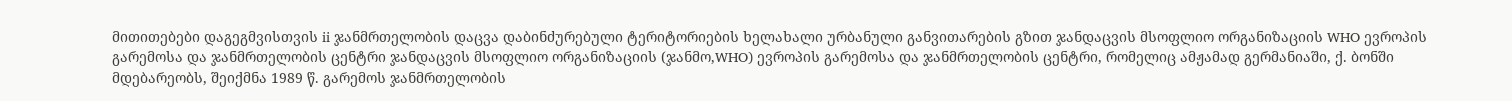მითითებები დაგეგმვისთვის ii ჯანმრთელობის დაცვა დაბინძურებული ტერიტორიების ხელახალი ურბანული განვითარების გზით ჯანდაცვის მსოფლიო ორგანიზაციის WHO ევროპის გარემოსა და ჯანმრთელობის ცენტრი ჯანდაცვის მსოფლიო ორგანიზაციის (ჯანმო,WHO) ევროპის გარემოსა და ჯანმრთელობის ცენტრი, რომელიც ამჟამად გერმანიაში, ქ. ბონში მდებარეობს, შეიქმნა 1989 წ. გარემოს ჯანმრთელობის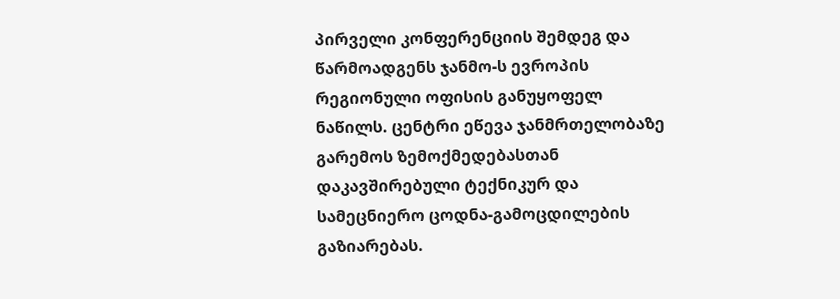პირველი კონფერენციის შემდეგ და წარმოადგენს ჯანმო-ს ევროპის რეგიონული ოფისის განუყოფელ ნაწილს. ცენტრი ეწევა ჯანმრთელობაზე გარემოს ზემოქმედებასთან დაკავშირებული ტექნიკურ და სამეცნიერო ცოდნა-გამოცდილების გაზიარებას.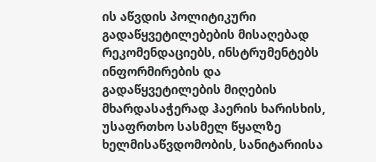ის აწვდის პოლიტიკური გადაწყვეტილებების მისაღებად რეკომენდაციებს, ინსტრუმენტებს ინფორმირების და გადაწყვეტილების მიღების მხარდასაჭერად ჰაერის ხარისხის, უსაფრთხო სასმელ წყალზე ხელმისაწვდომობის, სანიტარიისა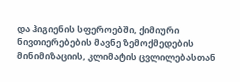და ჰიგიენის სფეროებში, ქიმიური ნივთიერებების მავნე ზემოქმედების მინიმიზაციის, კლიმატის ცვლილებასთან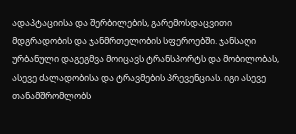ადაპტაციისა და შერბილების, გარემოსდაცვითი მდგრადობის და ჯანმრთელობის სფეროებში. ჯანსაღი ურბანული დაგეგმვა მოიცავს ტრანსპორტს და მობილობას, ასევე ძალადობისა და ტრავმების პრევენციას. იგი ასევე თანამშრომლობს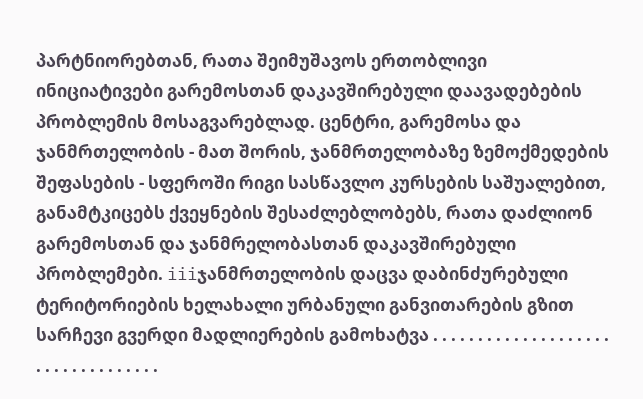პარტნიორებთან, რათა შეიმუშავოს ერთობლივი ინიციატივები გარემოსთან დაკავშირებული დაავადებების პრობლემის მოსაგვარებლად. ცენტრი, გარემოსა და ჯანმრთელობის - მათ შორის, ჯანმრთელობაზე ზემოქმედების შეფასების - სფეროში რიგი სასწავლო კურსების საშუალებით, განამტკიცებს ქვეყნების შესაძლებლობებს, რათა დაძლიონ გარემოსთან და ჯანმრელობასთან დაკავშირებული პრობლემები. iiiჯანმრთელობის დაცვა დაბინძურებული ტერიტორიების ხელახალი ურბანული განვითარების გზით სარჩევი გვერდი მადლიერების გამოხატვა . . . . . . . . . . . . . . . . . . . . . . . . . . . . . . . . . .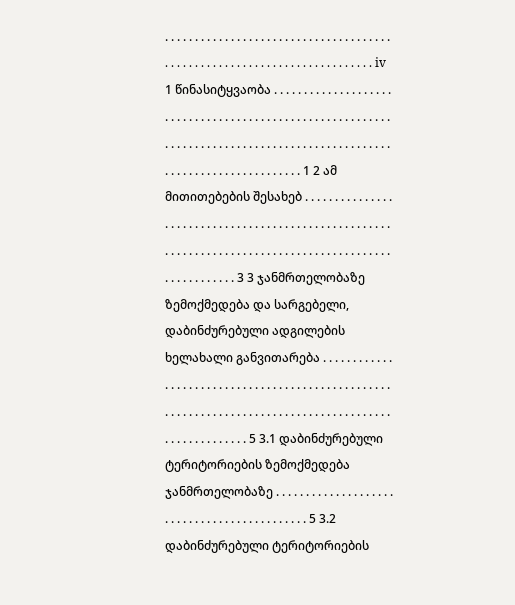. . . . . . . . . . . . . . . . . . . . . . . . . . . . . . . . . . . . . . . . . . . . . . . . . . . . . . . . . . . . . . . . . . . . . . . . . iv 1 წინასიტყვაობა . . . . . . . . . . . . . . . . . . . . . . . . . . . . . . . . . . . . . . . . . . . . . . . . . . . . . . . . . . . . . . . . . . . . . . . . . . . . . . . . . . . . . . . . . . . . . . . . . . . . . . . . . . . . . . . . . . . . . . . 1 2 ამ მითითებების შესახებ . . . . . . . . . . . . . . . . . . . . . . . . . . . . . . . . . . . . . . . . . . . . . . . . . . . . . . . . . . . . . . . . . . . . . . . . . . . . . . . . . . . . . . . . . . . . . . . . . . . . . . . 3 3 ჯანმრთელობაზე ზემოქმედება და სარგებელი, დაბინძურებული ადგილების ხელახალი განვითარება . . . . . . . . . . . . . . . . . . . . . . . . . . . . . . . . . . . . . . . . . . . . . . . . . . . . . . . . . . . . . . . . . . . . . . . . . . . . . . . . . . . . . . . . . . . . . . . . . . . . . . 5 3.1 დაბინძურებული ტერიტორიების ზემოქმედება ჯანმრთელობაზე . . . . . . . . . . . . . . . . . . . . . . . . . . . . . . . . . . . . . . . . . . . . 5 3.2 დაბინძურებული ტერიტორიების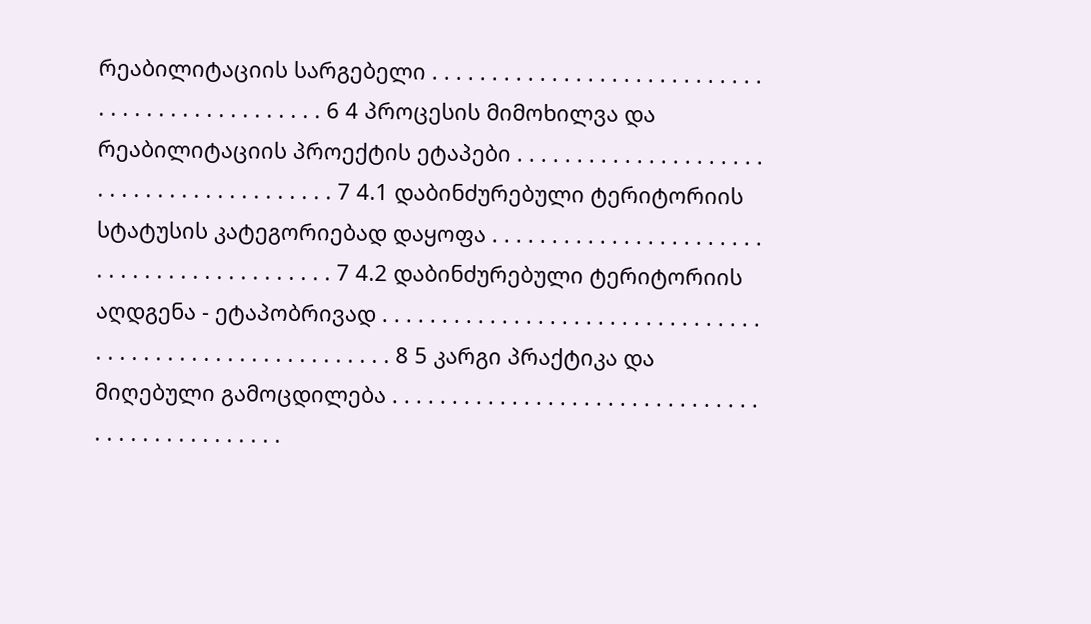რეაბილიტაციის სარგებელი . . . . . . . . . . . . . . . . . . . . . . . . . . . . . . . . . . . . . . . . . . . . . . . 6 4 პროცესის მიმოხილვა და რეაბილიტაციის პროექტის ეტაპები . . . . . . . . . . . . . . . . . . . . . . . . . . . . . . . . . . . . . . . . . 7 4.1 დაბინძურებული ტერიტორიის სტატუსის კატეგორიებად დაყოფა . . . . . . . . . . . . . . . . . . . . . . . . . . . . . . . . . . . . . . . . . . . 7 4.2 დაბინძურებული ტერიტორიის აღდგენა - ეტაპობრივად . . . . . . . . . . . . . . . . . . . . . . . . . . . . . . . . . . . . . . . . . . . . . . . . . . . . . . . . . 8 5 კარგი პრაქტიკა და მიღებული გამოცდილება . . . . . . . . . . . . . . . . . . . . . . . . . . . . . . . . . . . . . . . . . . . . . . .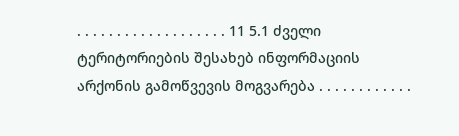. . . . . . . . . . . . . . . . . . . 11 5.1 ძველი ტერიტორიების შესახებ ინფორმაციის არქონის გამოწვევის მოგვარება . . . . . . . . . . . .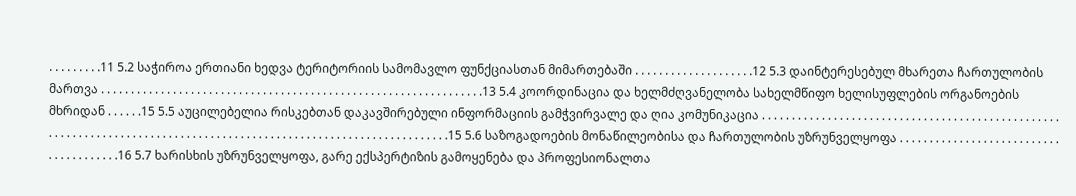. . . . . . . . .11 5.2 საჭიროა ერთიანი ხედვა ტერიტორიის სამომავლო ფუნქციასთან მიმართებაში . . . . . . . . . . . . . . . . . . . .12 5.3 დაინტერესებულ მხარეთა ჩართულობის მართვა . . . . . . . . . . . . . . . . . . . . . . . . . . . . . . . . . . . . . . . . . . . . . . . . . . . . . . . . . . . . . . . .13 5.4 კოორდინაცია და ხელმძღვანელობა სახელმწიფო ხელისუფლების ორგანოების მხრიდან . . . . . .15 5.5 აუცილებელია რისკებთან დაკავშირებული ინფორმაციის გამჭვირვალე და ღია კომუნიკაცია . . . . . . . . . . . . . . . . . . . . . . . . . . . . . . . . . . . . . . . . . . . . . . . . . . . . . . . . . . . . . . . . . . . . . . . . . . . . . . . . . . . . . . . . . . . . . . . . . . . . . . . . . . . . . . . . . . . . .15 5.6 საზოგადოების მონაწილეობისა და ჩართულობის უზრუნველყოფა . . . . . . . . . . . . . . . . . . . . . . . . . . . . . . . . . . . . . . .16 5.7 ხარისხის უზრუნველყოფა, გარე ექსპერტიზის გამოყენება და პროფესიონალთა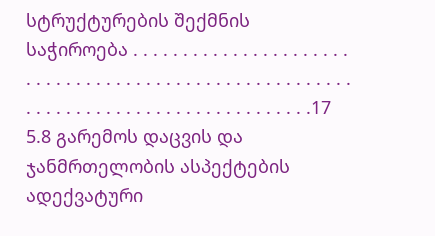სტრუქტურების შექმნის საჭიროება . . . . . . . . . . . . . . . . . . . . . . . . . . . . . . . . . . . . . . . . . . . . . . . . . . . . . . . . . . . . . . . . . . . . . . . . . . . . . . . . . . . .17 5.8 გარემოს დაცვის და ჯანმრთელობის ასპექტების ადექვატური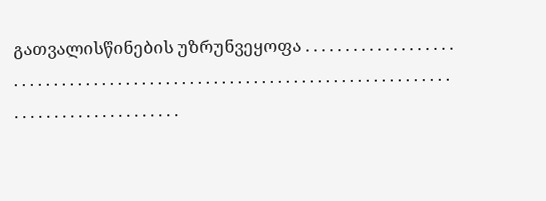გათვალისწინების უზრუნვეყოფა . . . . . . . . . . . . . . . . . . . . . . . . . . . . . . . . . . . . . . . . . . . . . . . . . . . . . . . . . . . . . . . . . . . . . . . . . . . . . . . . . . . . . . . . . . . . . . .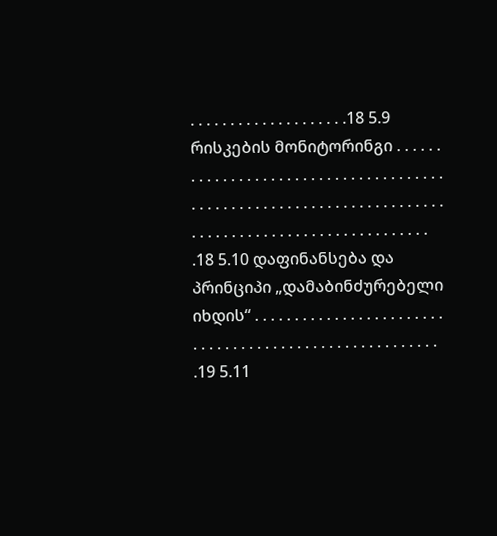. . . . . . . . . . . . . . . . . . . .18 5.9 რისკების მონიტორინგი . . . . . . . . . . . . . . . . . . . . . . . . . . . . . . . . . . . . . . . . . . . . . . . . . . . . . . . . . . . . . . . . . . . . . . . . . . . . . . . . . . . . . . . . . . . . . . . . . . . . .18 5.10 დაფინანსება და პრინციპი „დამაბინძურებელი იხდის“ . . . . . . . . . . . . . . . . . . . . . . . . . . . . . . . . . . . . . . . . . . . . . . . . . . . . . . . .19 5.11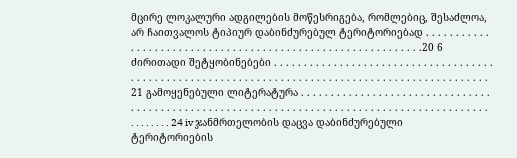მცირე ლოკალური ადგილების მოწესრიგება, რომლებიც, შესაძლოა, არ ჩაითვალოს ტიპიურ დაბინძურებულ ტერიტორიებად . . . . . . . . . . . . . . . . . . . . . . . . . . . . . . . . . . . . . . . . . . . . . . . . . . . . . . . . . . . .20 6 ძირითადი შეტყობინებები . . . . . . . . . . . . . . . . . . . . . . . . . . . . . . . . . . . . . . . . . . . . . . . . . . . . . . . . . . . . . . . . . . . . . . . . . . . . . . . . . . . . . . . . . . . . . . . . . 21 გამოყენებული ლიტერატურა . . . . . . . . . . . . . . . . . . . . . . . . . . . . . . . . . . . . . . . . . . . . . . . . . . . . . . . . . . . . . . . . . . . . . . . . . . . . . . . . . . . . . . . . . . . . . . . . . . . . 24 iv ჯანმრთელობის დაცვა დაბინძურებული ტერიტორიების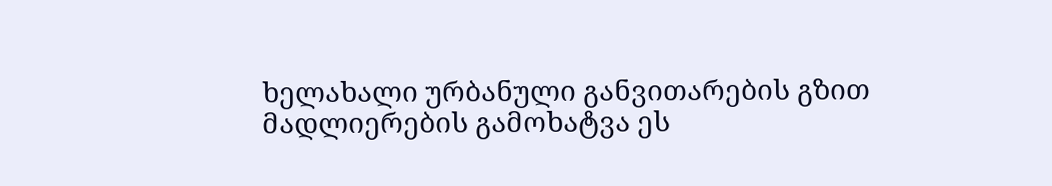ხელახალი ურბანული განვითარების გზით მადლიერების გამოხატვა ეს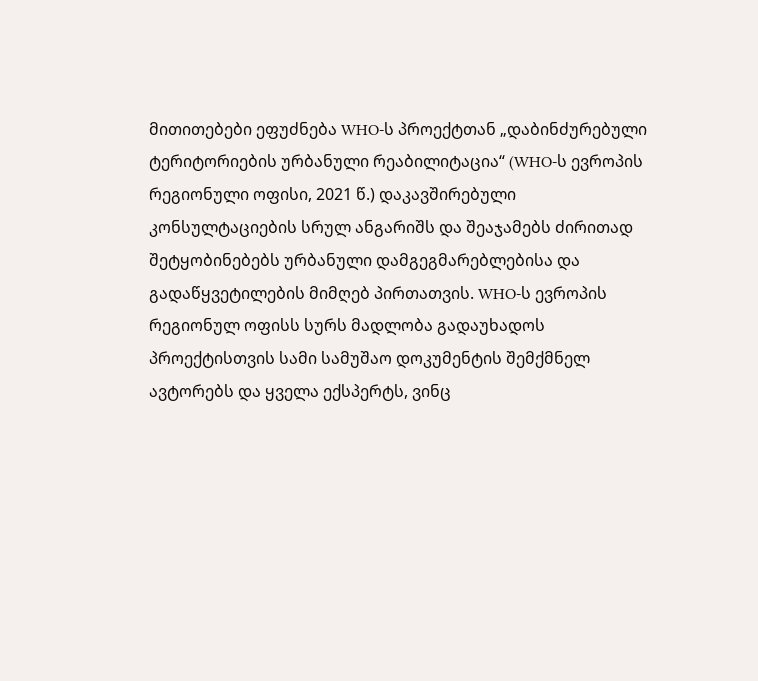მითითებები ეფუძნება WHO-ს პროექტთან „დაბინძურებული ტერიტორიების ურბანული რეაბილიტაცია“ (WHO-ს ევროპის რეგიონული ოფისი, 2021 წ.) დაკავშირებული კონსულტაციების სრულ ანგარიშს და შეაჯამებს ძირითად შეტყობინებებს ურბანული დამგეგმარებლებისა და გადაწყვეტილების მიმღებ პირთათვის. WHO-ს ევროპის რეგიონულ ოფისს სურს მადლობა გადაუხადოს პროექტისთვის სამი სამუშაო დოკუმენტის შემქმნელ ავტორებს და ყველა ექსპერტს, ვინც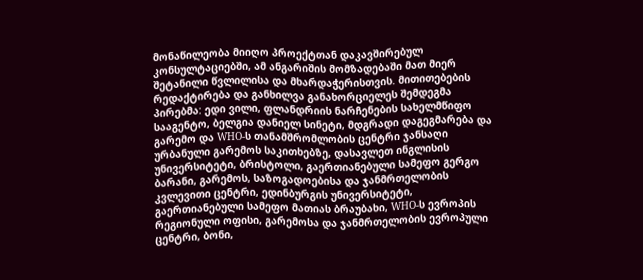მონაწილეობა მიიღო პროექტთან დაკავშირებულ კონსულტაციებში, ამ ანგარიშის მომზადებაში მათ მიერ შეტანილი წვლილისა და მხარდაჭერისთვის. მითითებების რედაქტირება და განხილვა განახორციელეს შემდეგმა პირებმა: ედი ვილი, ფლანდრიის ნარჩენების სახელმწიფო სააგენტო, ბელგია დანიელ სინეტი, მდგრადი დაგეგმარება და გარემო და WHO-ს თანამშრომლობის ცენტრი ჯანსაღი ურბანული გარემოს საკითხებზე, დასავლეთ ინგლისის უნივერსიტეტი, ბრისტოლი, გაერთიანებული სამეფო გერგო ბარანი, გარემოს, საზოგადოებისა და ჯანმრთელობის კვლევითი ცენტრი, ედინბურგის უნივერსიტეტი, გაერთიანებული სამეფო მათიას ბრაუბახი, WHO-ს ევროპის რეგიონული ოფისი, გარემოსა და ჯანმრთელობის ევროპული ცენტრი, ბონი,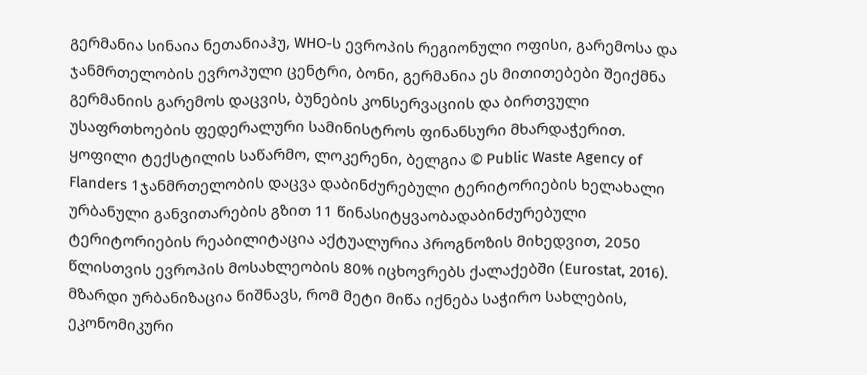გერმანია სინაია ნეთანიაჰუ, WHO-ს ევროპის რეგიონული ოფისი, გარემოსა და ჯანმრთელობის ევროპული ცენტრი, ბონი, გერმანია ეს მითითებები შეიქმნა გერმანიის გარემოს დაცვის, ბუნების კონსერვაციის და ბირთვული უსაფრთხოების ფედერალური სამინისტროს ფინანსური მხარდაჭერით. ყოფილი ტექსტილის საწარმო, ლოკერენი, ბელგია © Public Waste Agency of Flanders 1ჯანმრთელობის დაცვა დაბინძურებული ტერიტორიების ხელახალი ურბანული განვითარების გზით 11 წინასიტყვაობადაბინძურებული ტერიტორიების რეაბილიტაცია აქტუალურია პროგნოზის მიხედვით, 2050 წლისთვის ევროპის მოსახლეობის 80% იცხოვრებს ქალაქებში (Eurostat, 2016). მზარდი ურბანიზაცია ნიშნავს, რომ მეტი მიწა იქნება საჭირო სახლების, ეკონომიკური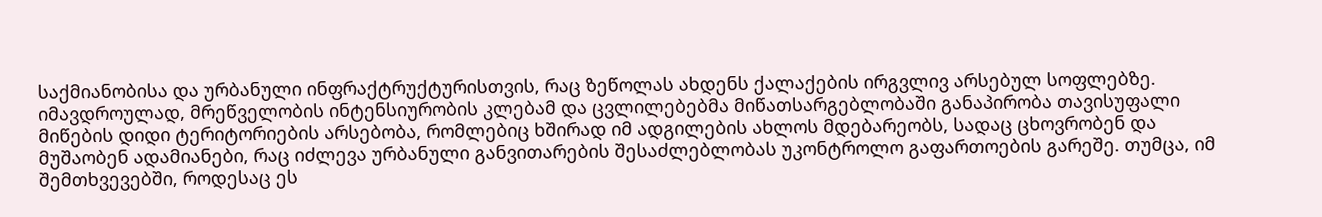საქმიანობისა და ურბანული ინფრაქტრუქტურისთვის, რაც ზეწოლას ახდენს ქალაქების ირგვლივ არსებულ სოფლებზე. იმავდროულად, მრეწველობის ინტენსიურობის კლებამ და ცვლილებებმა მიწათსარგებლობაში განაპირობა თავისუფალი მიწების დიდი ტერიტორიების არსებობა, რომლებიც ხშირად იმ ადგილების ახლოს მდებარეობს, სადაც ცხოვრობენ და მუშაობენ ადამიანები, რაც იძლევა ურბანული განვითარების შესაძლებლობას უკონტროლო გაფართოების გარეშე. თუმცა, იმ შემთხვევებში, როდესაც ეს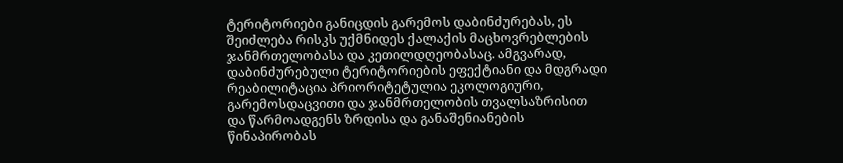ტერიტორიები განიცდის გარემოს დაბინძურებას, ეს შეიძლება რისკს უქმნიდეს ქალაქის მაცხოვრებლების ჯანმრთელობასა და კეთილდღეობასაც. ამგვარად, დაბინძურებული ტერიტორიების ეფექტიანი და მდგრადი რეაბილიტაცია პრიორიტეტულია ეკოლოგიური, გარემოსდაცვითი და ჯანმრთელობის თვალსაზრისით და წარმოადგენს ზრდისა და განაშენიანების წინაპირობას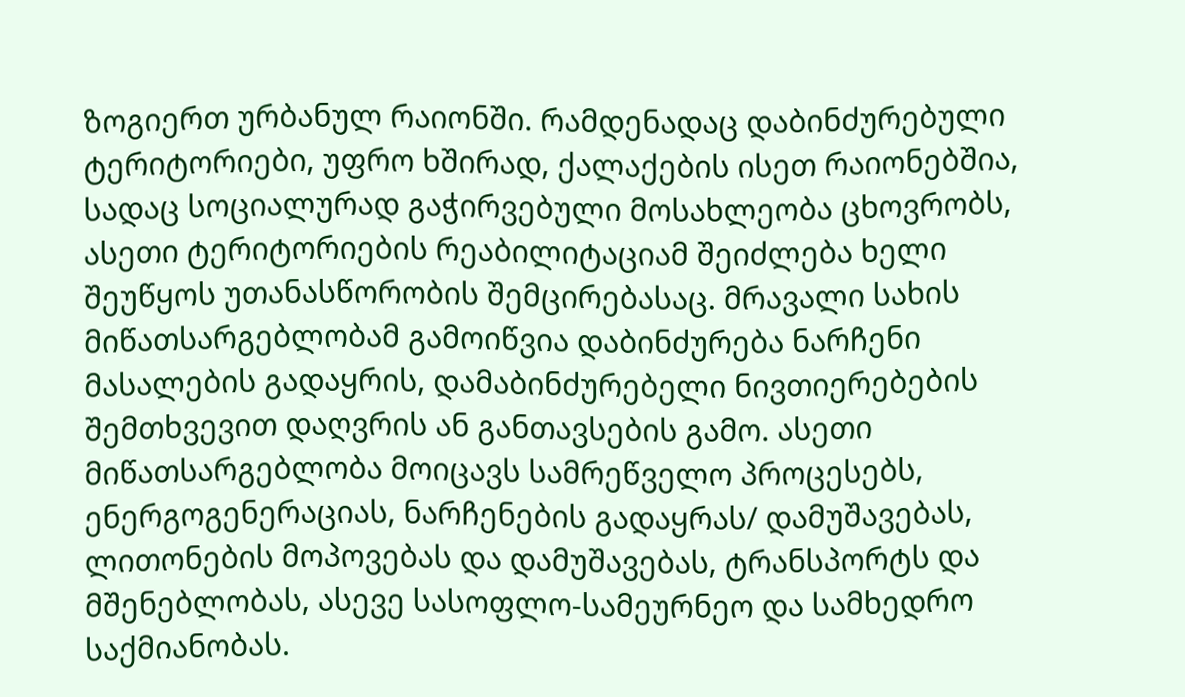ზოგიერთ ურბანულ რაიონში. რამდენადაც დაბინძურებული ტერიტორიები, უფრო ხშირად, ქალაქების ისეთ რაიონებშია, სადაც სოციალურად გაჭირვებული მოსახლეობა ცხოვრობს, ასეთი ტერიტორიების რეაბილიტაციამ შეიძლება ხელი შეუწყოს უთანასწორობის შემცირებასაც. მრავალი სახის მიწათსარგებლობამ გამოიწვია დაბინძურება ნარჩენი მასალების გადაყრის, დამაბინძურებელი ნივთიერებების შემთხვევით დაღვრის ან განთავსების გამო. ასეთი მიწათსარგებლობა მოიცავს სამრეწველო პროცესებს, ენერგოგენერაციას, ნარჩენების გადაყრას/ დამუშავებას, ლითონების მოპოვებას და დამუშავებას, ტრანსპორტს და მშენებლობას, ასევე სასოფლო-სამეურნეო და სამხედრო საქმიანობას.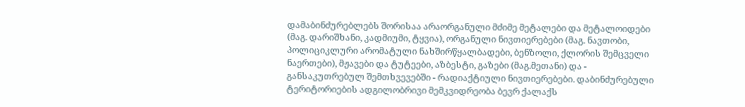დამაბინძურებლებს შორისაა არაორგანული მძიმე მეტალები და მეტალოიდები (მაგ. დარიშხანი, კადმიუმი, ტყვია), ორგანული ნივთიერებები (მაგ. ნავთობი, პოლიციკლური არომატული ნახშირწყალბადები, ბენზოლი, ქლორის შემცველი ნაერთები), მჟავები და ტუტეები, აზბესტი, გაზები (მაგ.მეთანი) და - განსაკუთრებულ შემთხვევებში - რადიაქტიული ნივთიერებები. დაბინძურებული ტერიტორიების ადგილობრივი მემკვიდრეობა ბევრ ქალაქს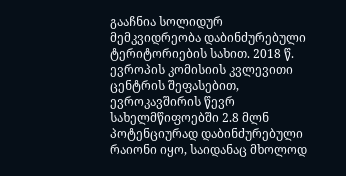გააჩნია სოლიდურ მემკვიდრეობა დაბინძურებული ტერიტორიების სახით. 2018 წ. ევროპის კომისიის კვლევითი ცენტრის შეფასებით, ევროკავშირის წევრ სახელმწიფოებში 2.8 მლნ პოტენციურად დაბინძურებული რაიონი იყო, საიდანაც მხოლოდ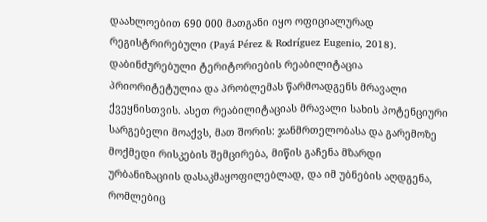დაახლოებით 690 000 მათგანი იყო ოფიციალურად რეგისტრირებული (Payá Pérez & Rodríguez Eugenio, 2018). დაბინძურებული ტერიტორიების რეაბილიტაცია პრიორიტეტულია და პრობლემას წარმოადგენს მრავალი ქვეყნისთვის. ასეთ რეაბილიტაციას მრავალი სახის პოტენციური სარგებელი მოაქვს, მათ შორის: ჯანმრთელობასა და გარემოზე მოქმედი რისკების შემცირება, მიწის გაჩენა მზარდი ურბანიზაციის დასაკმაყოფილებლად, და იმ უბნების აღდგენა, რომლებიც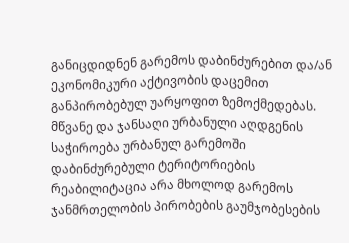განიცდიდნენ გარემოს დაბინძურებით და/ან ეკონომიკური აქტივობის დაცემით განპირობებულ უარყოფით ზემოქმედებას. მწვანე და ჯანსაღი ურბანული აღდგენის საჭიროება ურბანულ გარემოში დაბინძურებული ტერიტორიების რეაბილიტაცია არა მხოლოდ გარემოს ჯანმრთელობის პირობების გაუმჯობესების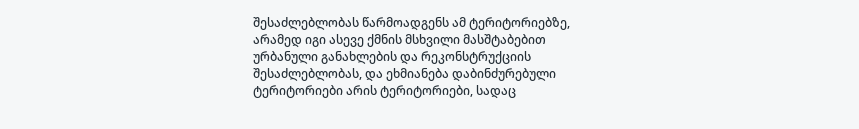შესაძლებლობას წარმოადგენს ამ ტერიტორიებზე, არამედ იგი ასევე ქმნის მსხვილი მასშტაბებით ურბანული განახლების და რეკონსტრუქციის შესაძლებლობას, და ეხმიანება დაბინძურებული ტერიტორიები არის ტერიტორიები, სადაც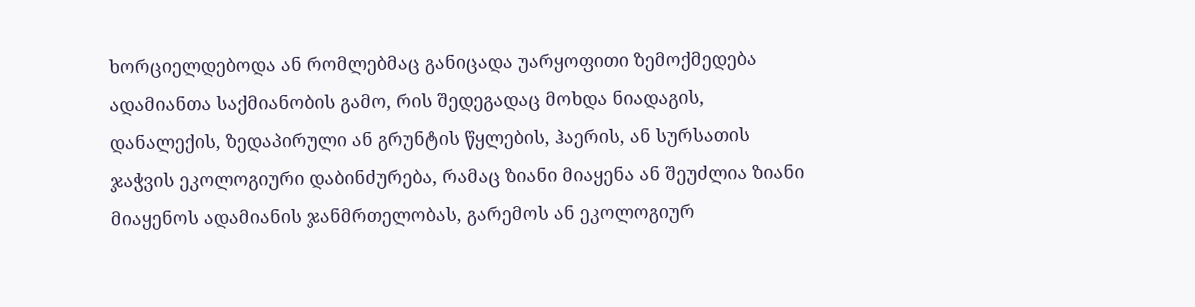ხორციელდებოდა ან რომლებმაც განიცადა უარყოფითი ზემოქმედება ადამიანთა საქმიანობის გამო, რის შედეგადაც მოხდა ნიადაგის, დანალექის, ზედაპირული ან გრუნტის წყლების, ჰაერის, ან სურსათის ჯაჭვის ეკოლოგიური დაბინძურება, რამაც ზიანი მიაყენა ან შეუძლია ზიანი მიაყენოს ადამიანის ჯანმრთელობას, გარემოს ან ეკოლოგიურ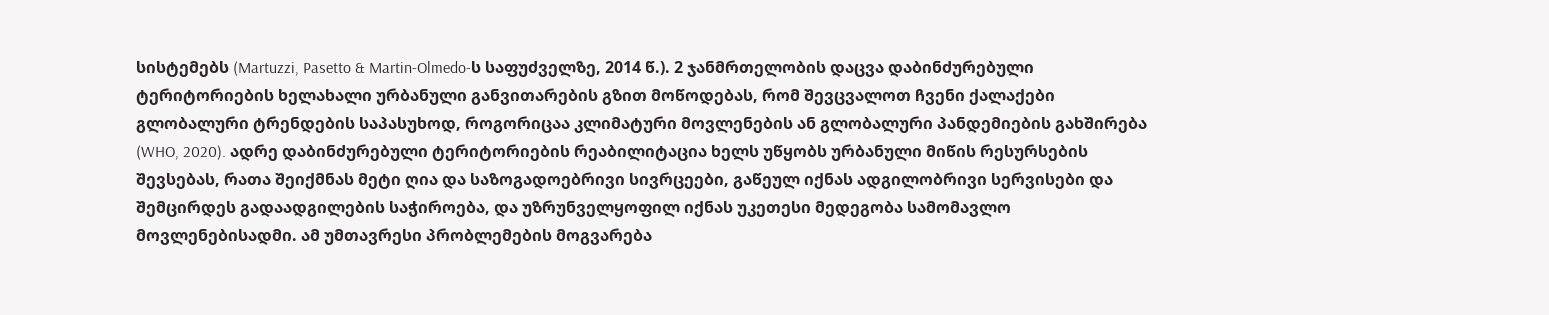სისტემებს (Martuzzi, Pasetto & Martin-Olmedo-ს საფუძველზე, 2014 წ.). 2 ჯანმრთელობის დაცვა დაბინძურებული ტერიტორიების ხელახალი ურბანული განვითარების გზით მოწოდებას, რომ შევცვალოთ ჩვენი ქალაქები გლობალური ტრენდების საპასუხოდ, როგორიცაა კლიმატური მოვლენების ან გლობალური პანდემიების გახშირება (WHO, 2020). ადრე დაბინძურებული ტერიტორიების რეაბილიტაცია ხელს უწყობს ურბანული მიწის რესურსების შევსებას, რათა შეიქმნას მეტი ღია და საზოგადოებრივი სივრცეები, გაწეულ იქნას ადგილობრივი სერვისები და შემცირდეს გადაადგილების საჭიროება, და უზრუნველყოფილ იქნას უკეთესი მედეგობა სამომავლო მოვლენებისადმი. ამ უმთავრესი პრობლემების მოგვარება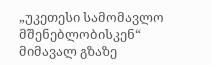„უკეთესი სამომავლო მშენებლობისკენ“ მიმავალ გზაზე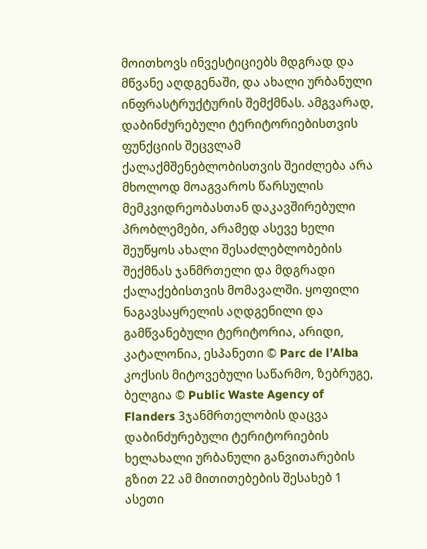მოითხოვს ინვესტიციებს მდგრად და მწვანე აღდგენაში, და ახალი ურბანული ინფრასტრუქტურის შემქმნას. ამგვარად, დაბინძურებული ტერიტორიებისთვის ფუნქციის შეცვლამ ქალაქმშენებლობისთვის შეიძლება არა მხოლოდ მოაგვაროს წარსულის მემკვიდრეობასთან დაკავშირებული პრობლემები, არამედ ასევე ხელი შეუწყოს ახალი შესაძლებლობების შექმნას ჯანმრთელი და მდგრადი ქალაქებისთვის მომავალში. ყოფილი ნაგავსაყრელის აღდგენილი და გამწვანებული ტერიტორია, არიდი, კატალონია, ესპანეთი © Parc de l’Alba კოქსის მიტოვებული საწარმო, ზებრუგე, ბელგია © Public Waste Agency of Flanders 3ჯანმრთელობის დაცვა დაბინძურებული ტერიტორიების ხელახალი ურბანული განვითარების გზით 22 ამ მითითებების შესახებ 1 ასეთი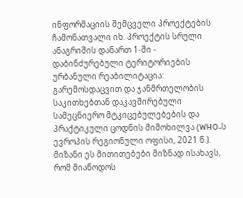ინფორმაციის შემცველი პროექტების ჩამონათვალი იხ. პროექტის სრული ანაგრიშის დანართ 1-ში - დაბინძურებული ტერიტორიების ურბანული რეაბილიტაცია: გარემოსდაცვით და ჯანმრთელობის საკითხებთან დაკავშირებული სამეცნიერო მტკიცებულებების და პრაქტიკული ცოდნის მიმოხილვა (WHO-ს ევროპის რეგიონული ოფისი, 2021 წ.). მიზანი ეს მითითებები მიზნად ისახავს, რომ მიაწოდოს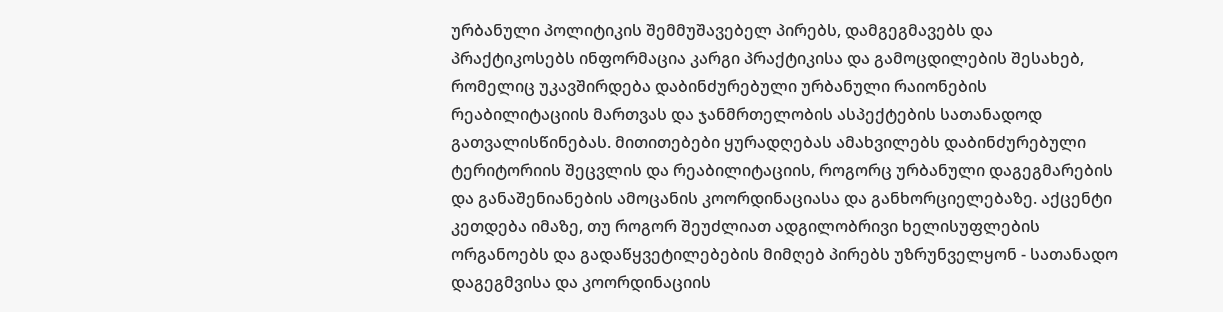ურბანული პოლიტიკის შემმუშავებელ პირებს, დამგეგმავებს და პრაქტიკოსებს ინფორმაცია კარგი პრაქტიკისა და გამოცდილების შესახებ, რომელიც უკავშირდება დაბინძურებული ურბანული რაიონების რეაბილიტაციის მართვას და ჯანმრთელობის ასპექტების სათანადოდ გათვალისწინებას. მითითებები ყურადღებას ამახვილებს დაბინძურებული ტერიტორიის შეცვლის და რეაბილიტაციის, როგორც ურბანული დაგეგმარების და განაშენიანების ამოცანის კოორდინაციასა და განხორციელებაზე. აქცენტი კეთდება იმაზე, თუ როგორ შეუძლიათ ადგილობრივი ხელისუფლების ორგანოებს და გადაწყვეტილებების მიმღებ პირებს უზრუნველყონ - სათანადო დაგეგმვისა და კოორდინაციის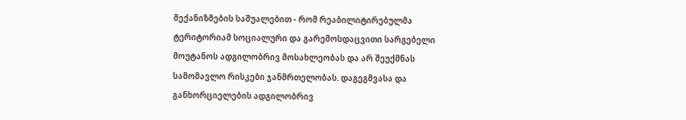მექანიზმების საშუალებით - რომ რეაბილიტირებულმა ტერიტორიამ სოციალური და გარემოსდაცვითი სარგებელი მოუტანოს ადგილობრივ მოსახლეობას და არ შეუქმნას სამომავლო რისკები ჯანმრთელობას. დაგეგმვასა და განხორციელების ადგილობრივ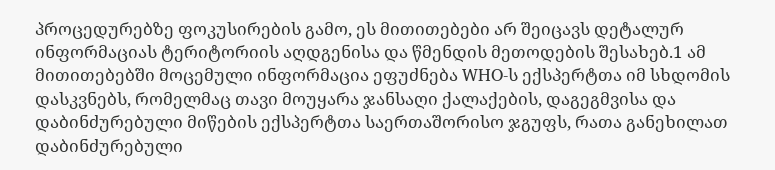პროცედურებზე ფოკუსირების გამო, ეს მითითებები არ შეიცავს დეტალურ ინფორმაციას ტერიტორიის აღდგენისა და წმენდის მეთოდების შესახებ.1 ამ მითითებებში მოცემული ინფორმაცია ეფუძნება WHO-ს ექსპერტთა იმ სხდომის დასკვნებს, რომელმაც თავი მოუყარა ჯანსაღი ქალაქების, დაგეგმვისა და დაბინძურებული მიწების ექსპერტთა საერთაშორისო ჯგუფს, რათა განეხილათ დაბინძურებული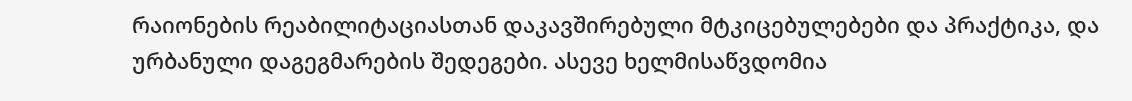რაიონების რეაბილიტაციასთან დაკავშირებული მტკიცებულებები და პრაქტიკა, და ურბანული დაგეგმარების შედეგები. ასევე ხელმისაწვდომია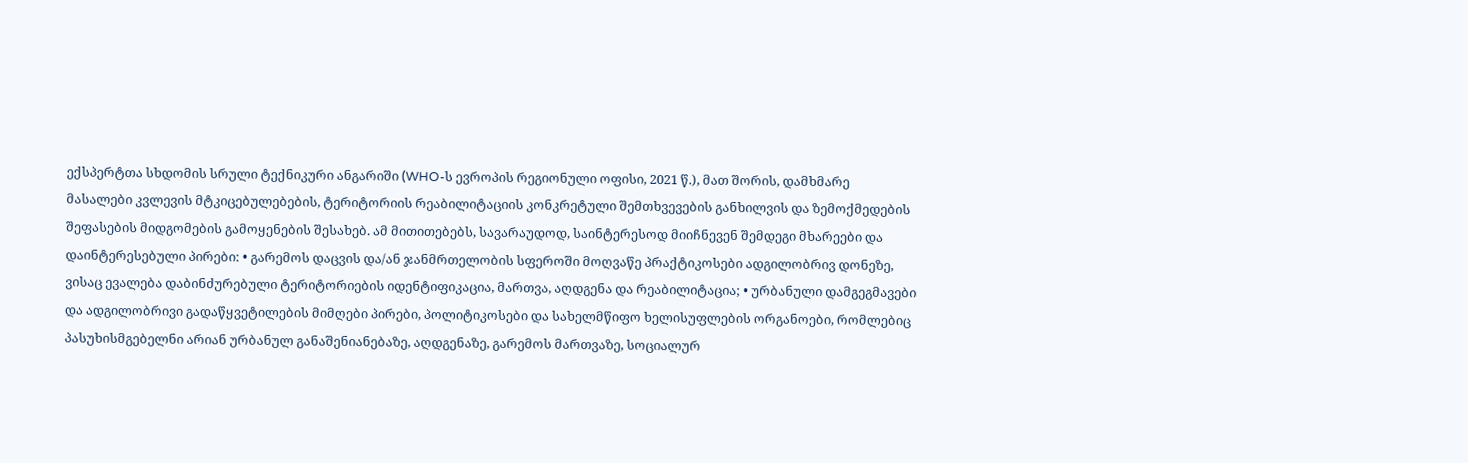ექსპერტთა სხდომის სრული ტექნიკური ანგარიში (WHO-ს ევროპის რეგიონული ოფისი, 2021 წ.), მათ შორის, დამხმარე მასალები კვლევის მტკიცებულებების, ტერიტორიის რეაბილიტაციის კონკრეტული შემთხვევების განხილვის და ზემოქმედების შეფასების მიდგომების გამოყენების შესახებ. ამ მითითებებს, სავარაუდოდ, საინტერესოდ მიიჩნევენ შემდეგი მხარეები და დაინტერესებული პირები: • გარემოს დაცვის და/ან ჯანმრთელობის სფეროში მოღვაწე პრაქტიკოსები ადგილობრივ დონეზე, ვისაც ევალება დაბინძურებული ტერიტორიების იდენტიფიკაცია, მართვა, აღდგენა და რეაბილიტაცია; • ურბანული დამგეგმავები და ადგილობრივი გადაწყვეტილების მიმღები პირები, პოლიტიკოსები და სახელმწიფო ხელისუფლების ორგანოები, რომლებიც პასუხისმგებელნი არიან ურბანულ განაშენიანებაზე, აღდგენაზე, გარემოს მართვაზე, სოციალურ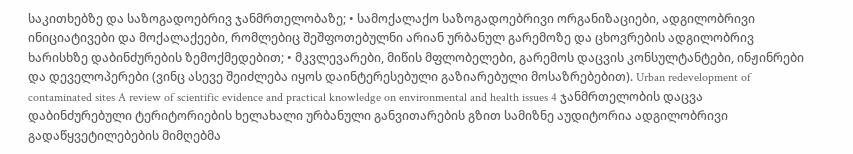საკითხებზე და საზოგადოებრივ ჯანმრთელობაზე; • სამოქალაქო საზოგადოებრივი ორგანიზაციები, ადგილობრივი ინიციატივები და მოქალაქეები, რომლებიც შეშფოთებულნი არიან ურბანულ გარემოზე და ცხოვრების ადგილობრივ ხარისხზე დაბინძურების ზემოქმედებით; • მკვლევარები, მიწის მფლობელები, გარემოს დაცვის კონსულტანტები, ინჟინრები და დეველოპერები (ვინც ასევე შეიძლება იყოს დაინტერესებული გაზიარებული მოსაზრებებით). Urban redevelopment of contaminated sites A review of scientific evidence and practical knowledge on environmental and health issues 4 ჯანმრთელობის დაცვა დაბინძურებული ტერიტორიების ხელახალი ურბანული განვითარების გზით სამიზნე აუდიტორია ადგილობრივი გადაწყვეტილებების მიმღებმა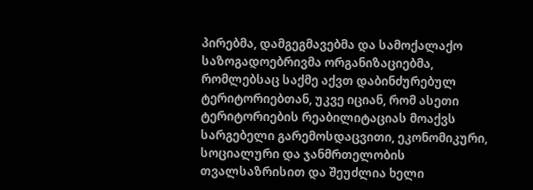პირებმა, დამგეგმავებმა და სამოქალაქო საზოგადოებრივმა ორგანიზაციებმა, რომლებსაც საქმე აქვთ დაბინძურებულ ტერიტორიებთან, უკვე იციან, რომ ასეთი ტერიტორიების რეაბილიტაციას მოაქვს სარგებელი გარემოსდაცვითი, ეკონომიკური, სოციალური და ჯანმრთელობის თვალსაზრისით და შეუძლია ხელი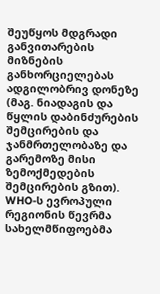შეუწყოს მდგრადი განვითარების მიზნების განხორციელებას ადგილობრივ დონეზე (მაგ. ნიადაგის და წყლის დაბინძურების შემცირების და ჯანმრთელობაზე და გარემოზე მისი ზემოქმედების შემცირების გზით). WHO-ს ევროპული რეგიონის წევრმა სახელმწიფოებმა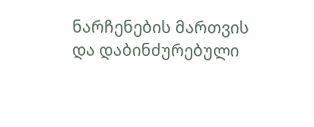ნარჩენების მართვის და დაბინძურებული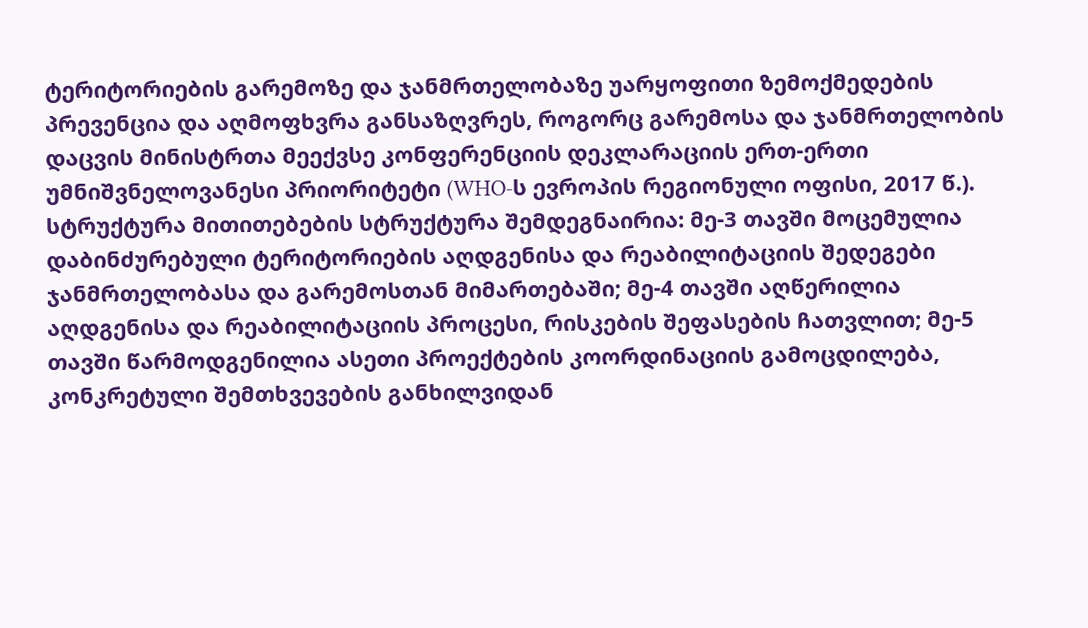ტერიტორიების გარემოზე და ჯანმრთელობაზე უარყოფითი ზემოქმედების პრევენცია და აღმოფხვრა განსაზღვრეს, როგორც გარემოსა და ჯანმრთელობის დაცვის მინისტრთა მეექვსე კონფერენციის დეკლარაციის ერთ-ერთი უმნიშვნელოვანესი პრიორიტეტი (WHO-ს ევროპის რეგიონული ოფისი, 2017 წ.). სტრუქტურა მითითებების სტრუქტურა შემდეგნაირია: მე-3 თავში მოცემულია დაბინძურებული ტერიტორიების აღდგენისა და რეაბილიტაციის შედეგები ჯანმრთელობასა და გარემოსთან მიმართებაში; მე-4 თავში აღწერილია აღდგენისა და რეაბილიტაციის პროცესი, რისკების შეფასების ჩათვლით; მე-5 თავში წარმოდგენილია ასეთი პროექტების კოორდინაციის გამოცდილება, კონკრეტული შემთხვევების განხილვიდან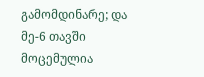გამომდინარე; და მე-6 თავში მოცემულია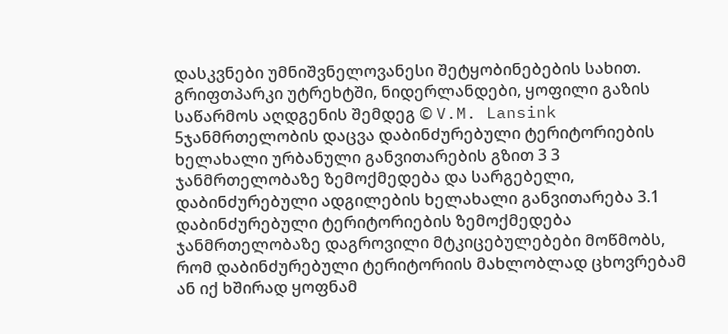დასკვნები უმნიშვნელოვანესი შეტყობინებების სახით. გრიფთპარკი უტრეხტში, ნიდერლანდები, ყოფილი გაზის საწარმოს აღდგენის შემდეგ © V.M. Lansink 5ჯანმრთელობის დაცვა დაბინძურებული ტერიტორიების ხელახალი ურბანული განვითარების გზით 3 3 ჯანმრთელობაზე ზემოქმედება და სარგებელი, დაბინძურებული ადგილების ხელახალი განვითარება 3.1 დაბინძურებული ტერიტორიების ზემოქმედება ჯანმრთელობაზე დაგროვილი მტკიცებულებები მოწმობს, რომ დაბინძურებული ტერიტორიის მახლობლად ცხოვრებამ ან იქ ხშირად ყოფნამ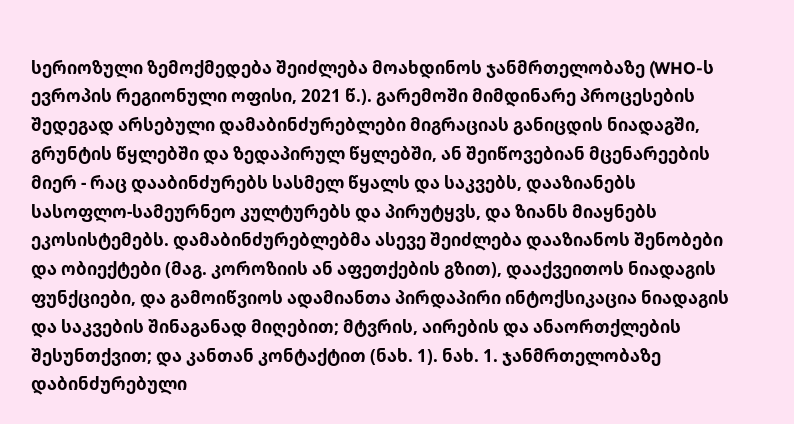სერიოზული ზემოქმედება შეიძლება მოახდინოს ჯანმრთელობაზე (WHO-ს ევროპის რეგიონული ოფისი, 2021 წ.). გარემოში მიმდინარე პროცესების შედეგად არსებული დამაბინძურებლები მიგრაციას განიცდის ნიადაგში, გრუნტის წყლებში და ზედაპირულ წყლებში, ან შეიწოვებიან მცენარეების მიერ - რაც დააბინძურებს სასმელ წყალს და საკვებს, დააზიანებს სასოფლო-სამეურნეო კულტურებს და პირუტყვს, და ზიანს მიაყნებს ეკოსისტემებს. დამაბინძურებლებმა ასევე შეიძლება დააზიანოს შენობები და ობიექტები (მაგ. კოროზიის ან აფეთქების გზით), დააქვეითოს ნიადაგის ფუნქციები, და გამოიწვიოს ადამიანთა პირდაპირი ინტოქსიკაცია ნიადაგის და საკვების შინაგანად მიღებით; მტვრის, აირების და ანაორთქლების შესუნთქვით; და კანთან კონტაქტით (ნახ. 1). ნახ. 1. ჯანმრთელობაზე დაბინძურებული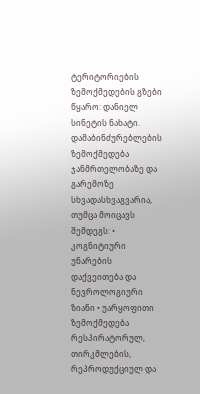ტერიტორიების ზემოქმედების გზები წყარო: დანიელ სინეტის ნახატი. დამაბინძურებლების ზემოქმედება ჯანმრთელობაზე და გარემოზე სხვადასხვაგვარია, თუმცა მოიცავს შემდეგს: • კოგნიტიური უნარების დაქვეითება და ნევროლოგიური ზიანი • უარყოფითი ზემოქმედება რესპირატორულ, თირკმლების, რეპროდუქციულ და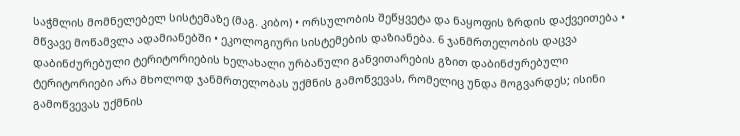საჭმლის მომნელებელ სისტემაზე (მაგ. კიბო) • ორსულობის შეწყვეტა და ნაყოფის ზრდის დაქვეითება • მწვავე მოწამვლა ადამიანებში • ეკოლოგიური სისტემების დაზიანება. 6 ჯანმრთელობის დაცვა დაბინძურებული ტერიტორიების ხელახალი ურბანული განვითარების გზით დაბინძურებული ტერიტორიები არა მხოლოდ ჯანმრთელობას უქმნის გამოწვევას, რომელიც უნდა მოგვარდეს; ისინი გამოწვევას უქმნის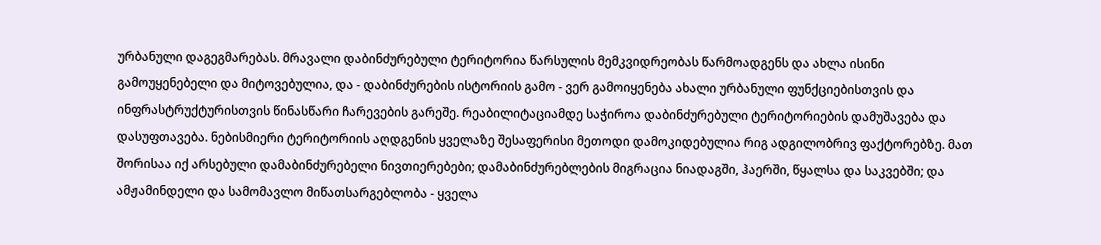ურბანული დაგეგმარებას. მრავალი დაბინძურებული ტერიტორია წარსულის მემკვიდრეობას წარმოადგენს და ახლა ისინი გამოუყენებელი და მიტოვებულია, და - დაბინძურების ისტორიის გამო - ვერ გამოიყენება ახალი ურბანული ფუნქციებისთვის და ინფრასტრუქტურისთვის წინასწარი ჩარევების გარეშე. რეაბილიტაციამდე საჭიროა დაბინძურებული ტერიტორიების დამუშავება და დასუფთავება. ნებისმიერი ტერიტორიის აღდგენის ყველაზე შესაფერისი მეთოდი დამოკიდებულია რიგ ადგილობრივ ფაქტორებზე. მათ შორისაა იქ არსებული დამაბინძურებელი ნივთიერებები; დამაბინძურებლების მიგრაცია ნიადაგში, ჰაერში, წყალსა და საკვებში; და ამჟამინდელი და სამომავლო მიწათსარგებლობა - ყველა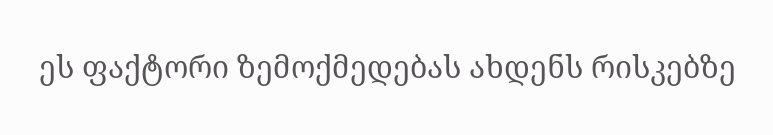ეს ფაქტორი ზემოქმედებას ახდენს რისკებზე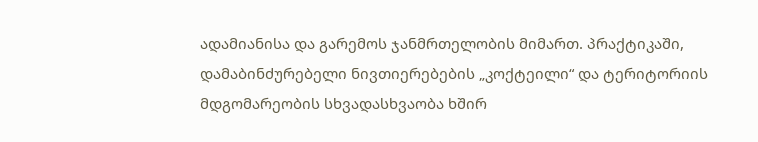ადამიანისა და გარემოს ჯანმრთელობის მიმართ. პრაქტიკაში, დამაბინძურებელი ნივთიერებების „კოქტეილი“ და ტერიტორიის მდგომარეობის სხვადასხვაობა ხშირ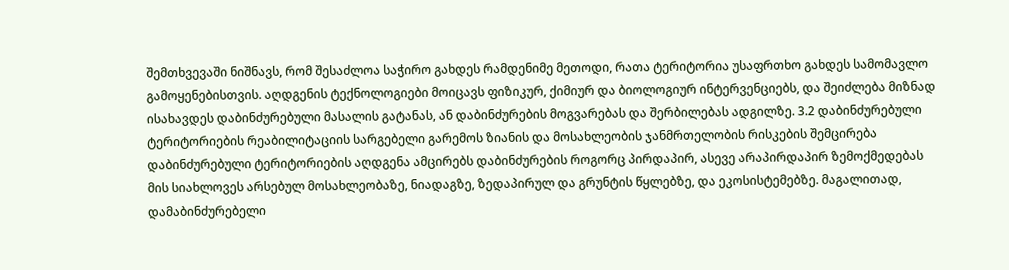შემთხვევაში ნიშნავს, რომ შესაძლოა საჭირო გახდეს რამდენიმე მეთოდი, რათა ტერიტორია უსაფრთხო გახდეს სამომავლო გამოყენებისთვის. აღდგენის ტექნოლოგიები მოიცავს ფიზიკურ, ქიმიურ და ბიოლოგიურ ინტერვენციებს, და შეიძლება მიზნად ისახავდეს დაბინძურებული მასალის გატანას, ან დაბინძურების მოგვარებას და შერბილებას ადგილზე. 3.2 დაბინძურებული ტერიტორიების რეაბილიტაციის სარგებელი გარემოს ზიანის და მოსახლეობის ჯანმრთელობის რისკების შემცირება დაბინძურებული ტერიტორიების აღდგენა ამცირებს დაბინძურების როგორც პირდაპირ, ასევე არაპირდაპირ ზემოქმედებას მის სიახლოვეს არსებულ მოსახლეობაზე, ნიადაგზე, ზედაპირულ და გრუნტის წყლებზე, და ეკოსისტემებზე. მაგალითად, დამაბინძურებელი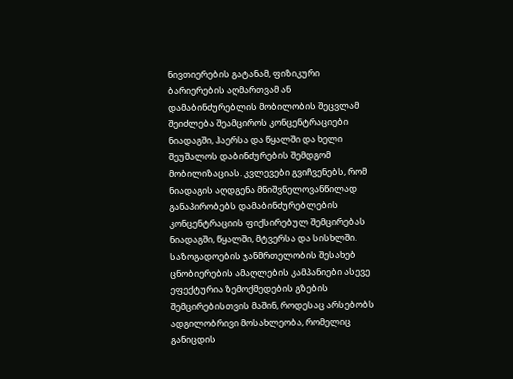ნივთიერების გატანამ, ფიზიკური ბარიერების აღმართვამ ან დამაბინძურებლის მობილობის შეცვლამ შეიძლება შეამციროს კონცენტრაციები ნიადაგში, ჰაერსა და წყალში და ხელი შეუშალოს დაბინძურების შემდგომ მობილიზაციას. კვლევები გვიჩვენებს, რომ ნიადაგის აღდგენა მნიშვნელოვანწილად განაპირობებს დამაბინძურებლების კონცენტრაციის ფიქსირებულ შემცირებას ნიადაგში, წყალში, მტვერსა და სისხლში. საზოგადოების ჯანმრთელობის შესახებ ცნობიერების ამაღლების კამპანიები ასევე ეფექტურია ზემოქმედების გზების შემცირებისთვის მაშინ, როდესაც არსებობს ადგილობრივი მოსახლეობა, რომელიც განიცდის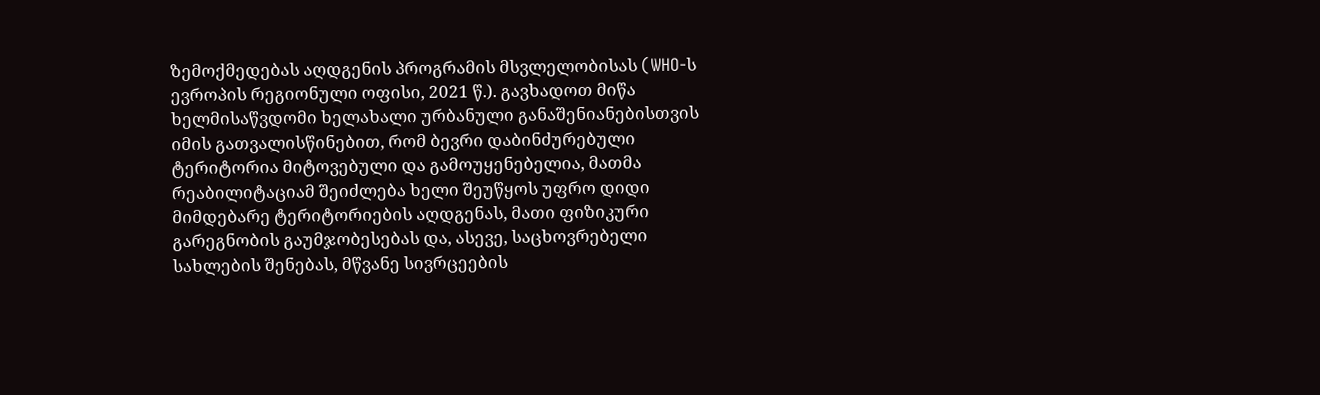ზემოქმედებას აღდგენის პროგრამის მსვლელობისას (WHO-ს ევროპის რეგიონული ოფისი, 2021 წ.). გავხადოთ მიწა ხელმისაწვდომი ხელახალი ურბანული განაშენიანებისთვის იმის გათვალისწინებით, რომ ბევრი დაბინძურებული ტერიტორია მიტოვებული და გამოუყენებელია, მათმა რეაბილიტაციამ შეიძლება ხელი შეუწყოს უფრო დიდი მიმდებარე ტერიტორიების აღდგენას, მათი ფიზიკური გარეგნობის გაუმჯობესებას და, ასევე, საცხოვრებელი სახლების შენებას, მწვანე სივრცეების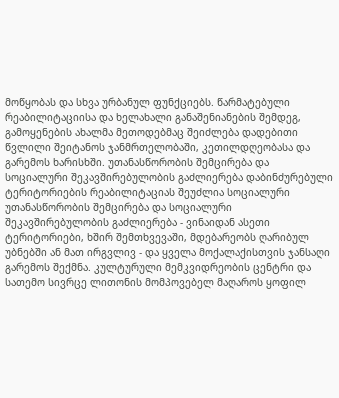მოწყობას და სხვა ურბანულ ფუნქციებს. წარმატებული რეაბილიტაციისა და ხელახალი განაშენიანების შემდეგ, გამოყენების ახალმა მეთოდებმაც შეიძლება დადებითი წვლილი შეიტანოს ჯანმრთელობაში, კეთილდღეობასა და გარემოს ხარისხში. უთანასწორობის შემცირება და სოციალური შეკავშირებულობის გაძლიერება დაბინძურებული ტერიტორიების რეაბილიტაციას შეუძლია სოციალური უთანასწორობის შემცირება და სოციალური შეკავშირებულობის გაძლიერება - ვინაიდან ასეთი ტერიტორიები, ხშირ შემთხვევაში, მდებარეობს ღარიბულ უბნებში ან მათ ირგვლივ - და ყველა მოქალაქისთვის ჯანსაღი გარემოს შექმნა. კულტურული მემკვიდრეობის ცენტრი და სათემო სივრცე ლითონის მომპოვებელ მაღაროს ყოფილ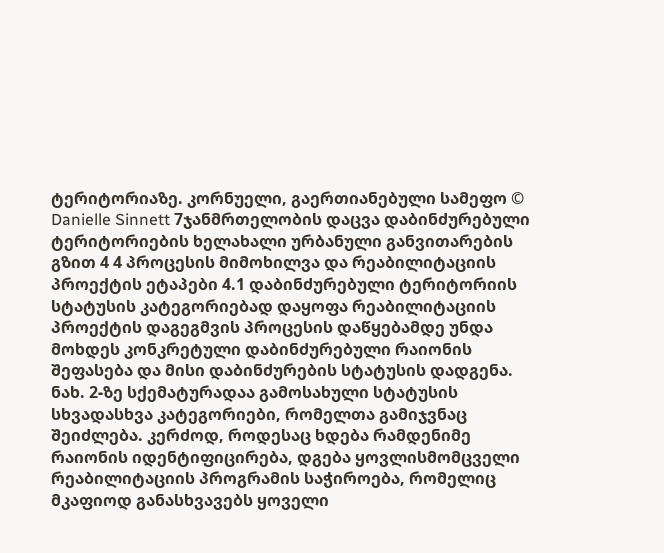ტერიტორიაზე. კორნუელი, გაერთიანებული სამეფო © Danielle Sinnett 7ჯანმრთელობის დაცვა დაბინძურებული ტერიტორიების ხელახალი ურბანული განვითარების გზით 4 4 პროცესის მიმოხილვა და რეაბილიტაციის პროექტის ეტაპები 4.1 დაბინძურებული ტერიტორიის სტატუსის კატეგორიებად დაყოფა რეაბილიტაციის პროექტის დაგეგმვის პროცესის დაწყებამდე უნდა მოხდეს კონკრეტული დაბინძურებული რაიონის შეფასება და მისი დაბინძურების სტატუსის დადგენა. ნახ. 2-ზე სქემატურადაა გამოსახული სტატუსის სხვადასხვა კატეგორიები, რომელთა გამიჯვნაც შეიძლება. კერძოდ, როდესაც ხდება რამდენიმე რაიონის იდენტიფიცირება, დგება ყოვლისმომცველი რეაბილიტაციის პროგრამის საჭიროება, რომელიც მკაფიოდ განასხვავებს ყოველი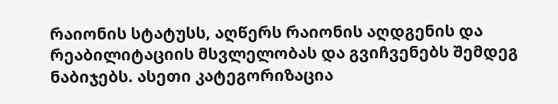რაიონის სტატუსს, აღწერს რაიონის აღდგენის და რეაბილიტაციის მსვლელობას და გვიჩვენებს შემდეგ ნაბიჯებს. ასეთი კატეგორიზაცია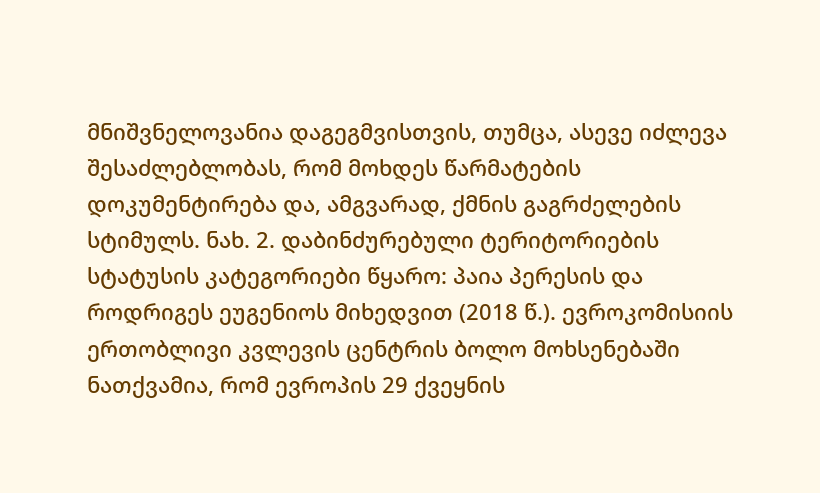მნიშვნელოვანია დაგეგმვისთვის, თუმცა, ასევე იძლევა შესაძლებლობას, რომ მოხდეს წარმატების დოკუმენტირება და, ამგვარად, ქმნის გაგრძელების სტიმულს. ნახ. 2. დაბინძურებული ტერიტორიების სტატუსის კატეგორიები წყარო: პაია პერესის და როდრიგეს ეუგენიოს მიხედვით (2018 წ.). ევროკომისიის ერთობლივი კვლევის ცენტრის ბოლო მოხსენებაში ნათქვამია, რომ ევროპის 29 ქვეყნის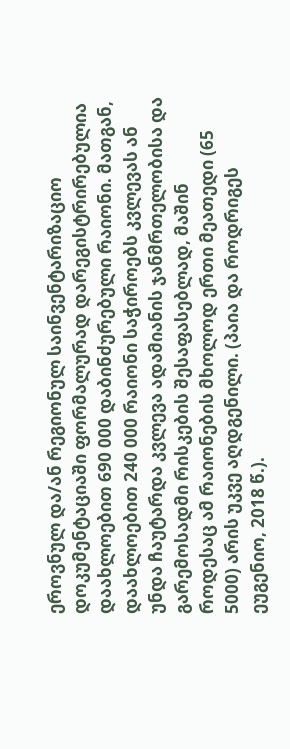ეროვნულ და/ან რეგიონულ საინვენტარიზაციო დოკუმენტაციაში ფორმალურად დარეგისტრირებულია დაახლოებით 690 000 დაბინძურებული რაიონი. მათგან, დაახლოებით 240 000 რაიონი საჭიროებს კვლევას ან უნდა ჩაუტარდა კვლევა ადამიანის ჯანმრთელობისა და გარემოსადმი რისკების შესაფასებლად, მაშინ როდესაც ამ რაიონების მხოლოდ ერთი მეათედი (65 5000) არის უკვე აღდგენილი. (პაია და როდრიგეს ეუგენიო, 2018 წ.).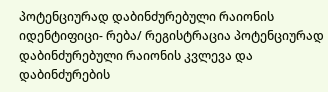პოტენციურად დაბინძურებული რაიონის იდენტიფიცი- რება/ რეგისტრაცია პოტენციურად დაბინძურებული რაიონის კვლევა და დაბინძურების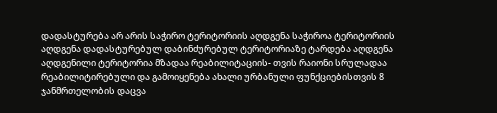დადასტურება არ არის საჭირო ტერიტორიის აღდგენა საჭიროა ტერიტორიის აღდგენა დადასტურებულ დაბინძურებულ ტერიტორიაზე ტარდება აღდგენა აღდგენილი ტერიტორია მზადაა რეაბილიტაციის- თვის რაიონი სრულადაა რეაბილიტირებული და გამოიყენება ახალი ურბანული ფუნქციებისთვის 8 ჯანმრთელობის დაცვა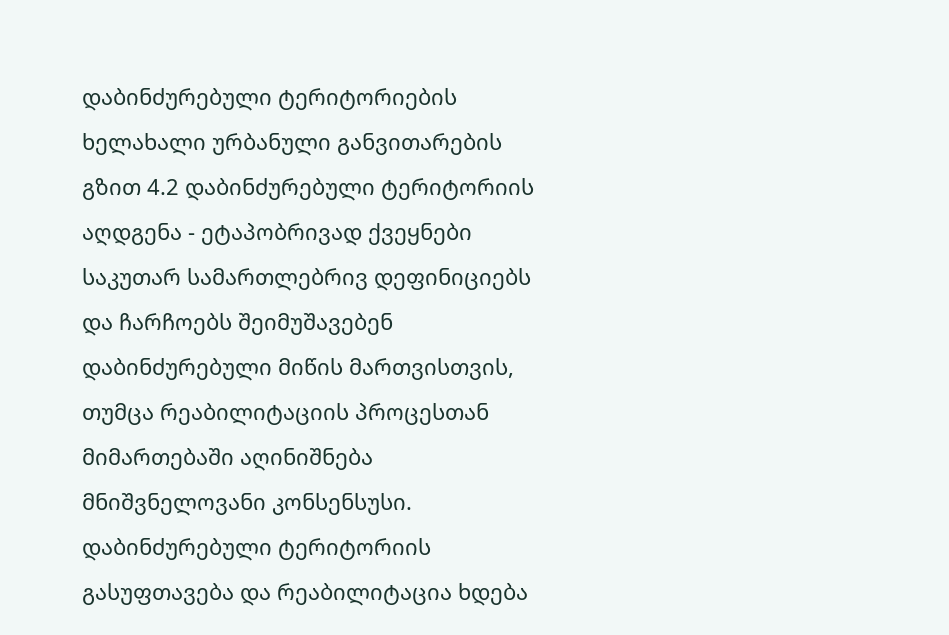დაბინძურებული ტერიტორიების ხელახალი ურბანული განვითარების გზით 4.2 დაბინძურებული ტერიტორიის აღდგენა - ეტაპობრივად ქვეყნები საკუთარ სამართლებრივ დეფინიციებს და ჩარჩოებს შეიმუშავებენ დაბინძურებული მიწის მართვისთვის, თუმცა რეაბილიტაციის პროცესთან მიმართებაში აღინიშნება მნიშვნელოვანი კონსენსუსი. დაბინძურებული ტერიტორიის გასუფთავება და რეაბილიტაცია ხდება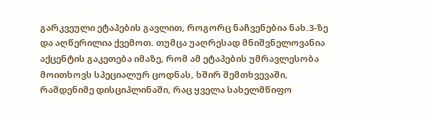გარკვეული ეტაპების გავლით, როგორც ნაჩვენებია ნახ.3-ზე და აღწერილია ქვემოთ. თუმცა უაღრესად მნიშვნელოვანია აქცენტის გაკეთება იმაზე, რომ ამ ეტაპების უმრავლესობა მოითხოვს სპეციალურ ცოდნას, ხშირ შემთხვევაში, რამდენიმე დისციპლინაში, რაც ყველა სახელმწიფო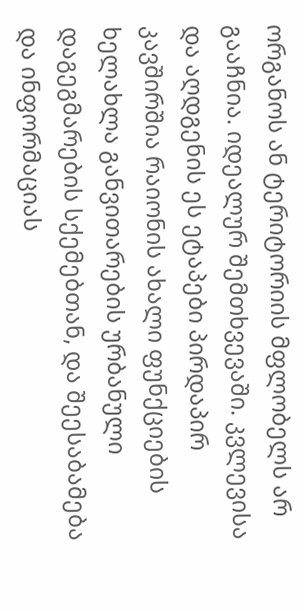ორგანოს ან ტერიტორიის მფლობელს არ გააჩნია. იდეალურ შემთხვევაში. კვლევისა და აღდგენის ეს ეტაპები პირდაპირ კავშირშია რაიონის ახალი ფუნქციების ხელახლა განვითარების ურბანული დაგეგმარების სქემებთან, და შეესაბამება და ინფორმაციას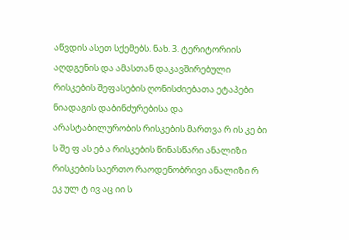აწვდის ასეთ სქემებს. ნახ. 3. ტერიტორიის აღდგენის და ამასთან დაკავშირებული რისკების შეფასების ღონისძიებათა ეტაპები ნიადაგის დაბინძურებისა და არასტაბილურობის რისკების მართვა რ ის კე ბი ს შე ფ ას ებ ა რისკების წინასწარი ანალიზი რისკების საერთო რაოდენობრივი ანალიზი რ ეკ ულ ტ ივ აც იი ს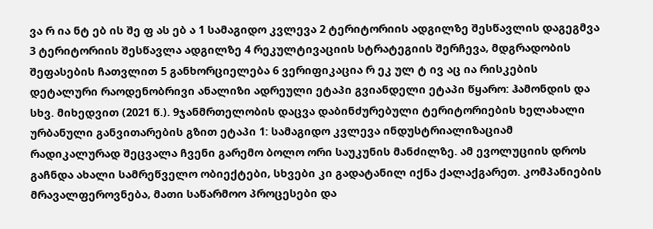ვა რ ია ნტ ებ ის შე ფ ას ებ ა 1 სამაგიდო კვლევა 2 ტერიტორიის ადგილზე შესწავლის დაგეგმვა 3 ტერიტორიის შესწავლა ადგილზე 4 რეკულტივაციის სტრატეგიის შერჩევა, მდგრადობის შეფასების ჩათვლით 5 განხორციელება 6 ვერიფიკაცია რ ეკ ულ ტ ივ აც ია რისკების დეტალური რაოდენობრივი ანალიზი ადრეული ეტაპი გვიანდელი ეტაპი წყარო: ჰამონდის და სხვ. მიხედვით (2021 წ.). 9ჯანმრთელობის დაცვა დაბინძურებული ტერიტორიების ხელახალი ურბანული განვითარების გზით ეტაპი 1: სამაგიდო კვლევა ინდუსტრიალიზაციამ რადიკალურად შეცვალა ჩვენი გარემო ბოლო ორი საუკუნის მანძილზე. ამ ევოლუციის დროს გაჩნდა ახალი სამრეწველო ობიექტები, სხვები კი გადატანილ იქნა ქალაქგარეთ. კომპანიების მრავალფეროვნება, მათი საწარმოო პროცესები და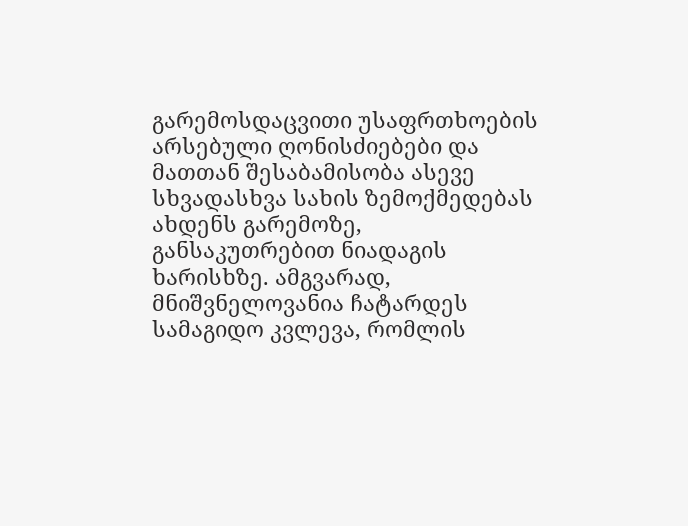გარემოსდაცვითი უსაფრთხოების არსებული ღონისძიებები და მათთან შესაბამისობა ასევე სხვადასხვა სახის ზემოქმედებას ახდენს გარემოზე, განსაკუთრებით ნიადაგის ხარისხზე. ამგვარად, მნიშვნელოვანია ჩატარდეს სამაგიდო კვლევა, რომლის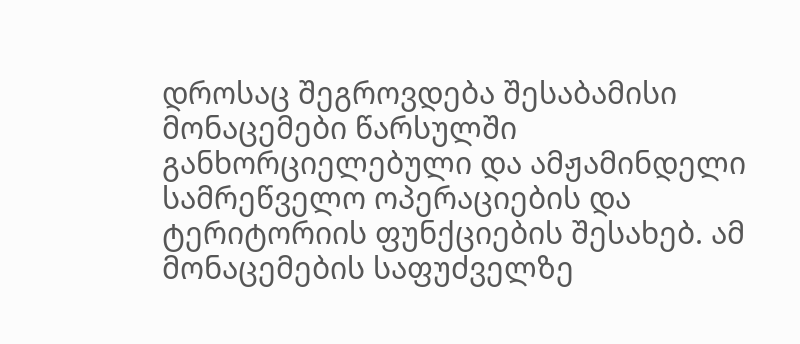დროსაც შეგროვდება შესაბამისი მონაცემები წარსულში განხორციელებული და ამჟამინდელი სამრეწველო ოპერაციების და ტერიტორიის ფუნქციების შესახებ. ამ მონაცემების საფუძველზე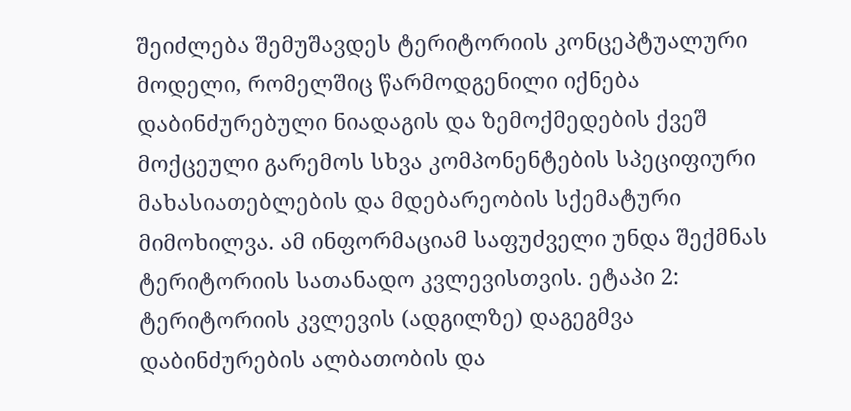შეიძლება შემუშავდეს ტერიტორიის კონცეპტუალური მოდელი, რომელშიც წარმოდგენილი იქნება დაბინძურებული ნიადაგის და ზემოქმედების ქვეშ მოქცეული გარემოს სხვა კომპონენტების სპეციფიური მახასიათებლების და მდებარეობის სქემატური მიმოხილვა. ამ ინფორმაციამ საფუძველი უნდა შექმნას ტერიტორიის სათანადო კვლევისთვის. ეტაპი 2: ტერიტორიის კვლევის (ადგილზე) დაგეგმვა დაბინძურების ალბათობის და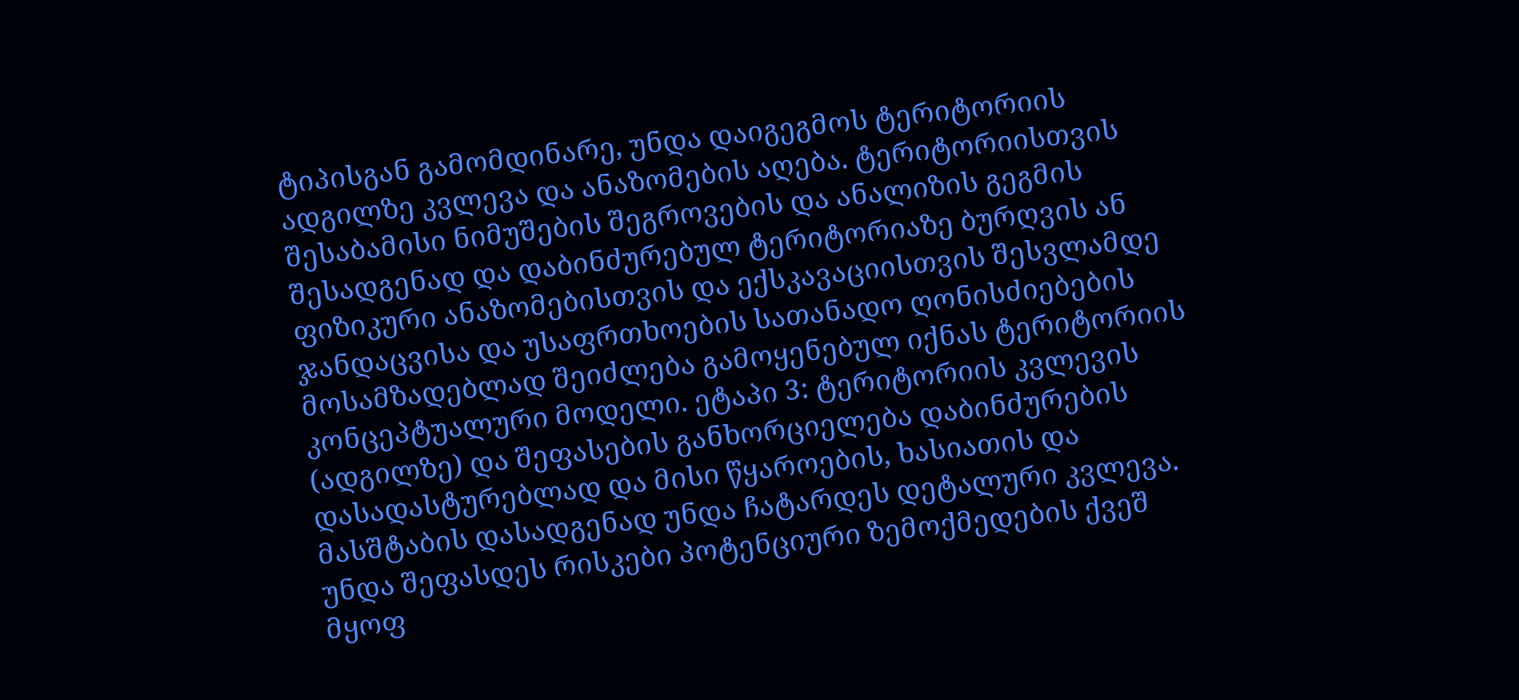ტიპისგან გამომდინარე, უნდა დაიგეგმოს ტერიტორიის ადგილზე კვლევა და ანაზომების აღება. ტერიტორიისთვის შესაბამისი ნიმუშების შეგროვების და ანალიზის გეგმის შესადგენად და დაბინძურებულ ტერიტორიაზე ბურღვის ან ფიზიკური ანაზომებისთვის და ექსკავაციისთვის შესვლამდე ჯანდაცვისა და უსაფრთხოების სათანადო ღონისძიებების მოსამზადებლად შეიძლება გამოყენებულ იქნას ტერიტორიის კონცეპტუალური მოდელი. ეტაპი 3: ტერიტორიის კვლევის (ადგილზე) და შეფასების განხორციელება დაბინძურების დასადასტურებლად და მისი წყაროების, ხასიათის და მასშტაბის დასადგენად უნდა ჩატარდეს დეტალური კვლევა. უნდა შეფასდეს რისკები პოტენციური ზემოქმედების ქვეშ მყოფ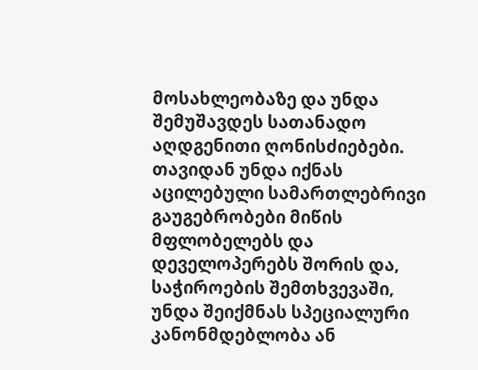მოსახლეობაზე და უნდა შემუშავდეს სათანადო აღდგენითი ღონისძიებები. თავიდან უნდა იქნას აცილებული სამართლებრივი გაუგებრობები მიწის მფლობელებს და დეველოპერებს შორის და, საჭიროების შემთხვევაში, უნდა შეიქმნას სპეციალური კანონმდებლობა ან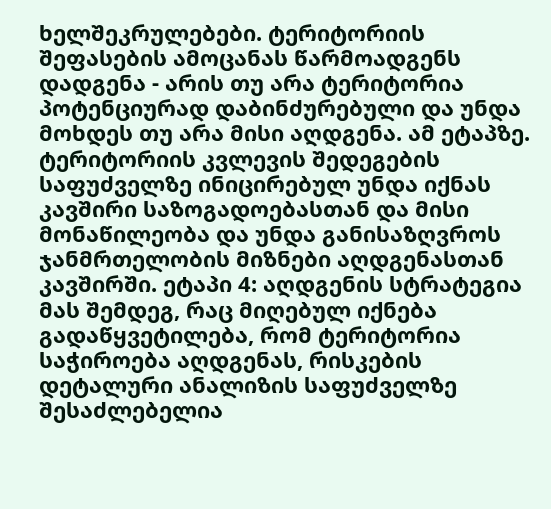ხელშეკრულებები. ტერიტორიის შეფასების ამოცანას წარმოადგენს დადგენა - არის თუ არა ტერიტორია პოტენციურად დაბინძურებული და უნდა მოხდეს თუ არა მისი აღდგენა. ამ ეტაპზე. ტერიტორიის კვლევის შედეგების საფუძველზე ინიცირებულ უნდა იქნას კავშირი საზოგადოებასთან და მისი მონაწილეობა და უნდა განისაზღვროს ჯანმრთელობის მიზნები აღდგენასთან კავშირში. ეტაპი 4: აღდგენის სტრატეგია მას შემდეგ, რაც მიღებულ იქნება გადაწყვეტილება, რომ ტერიტორია საჭიროება აღდგენას, რისკების დეტალური ანალიზის საფუძველზე შესაძლებელია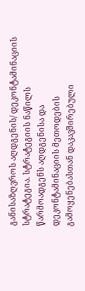განისაზღვროს აღდგენის/ დეკონტამინაციის სტრატეგია. სტრატეგიის ნაწილს წარმოადგენს აღდგენისა და დეკონტამინაციის მეთოდების გამოყენებასთან დაკავშირებული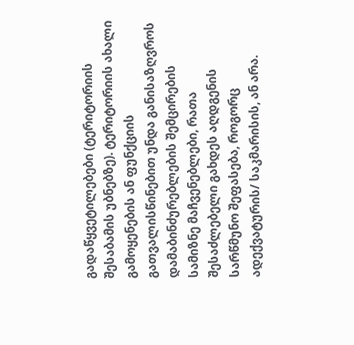გადაწყვეტილებები (ტერიტორიის შესაბამის უბნებზე). ტერიტორიის ახალი გამოყენების ან ფუნქციის გათვალისწინებით უნდა განისაზღვროს დამაბინძურებლების შემცირების სამიზნე მაჩვენებლები, რათა შესაძლებელი გახდეს აღდგენის სარწმუნო შეფასება, როგორც ადექვატურის/ საკმარისის, ან არა.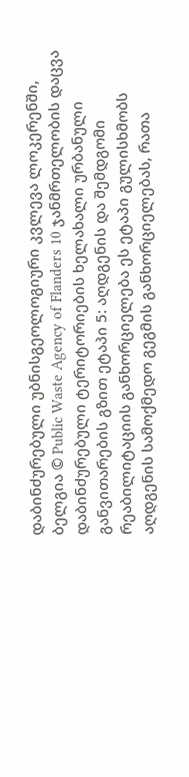დაბინძურებული უბნისგეოლოგიური კვლევა ლოკერენში, ბელგია © Public Waste Agency of Flanders 10 ჯანმრთელობის დაცვა დაბინძურებული ტერიტორიების ხელახალი ურბანული განვითარების გზით ეტაპი 5: აღდგენის და შემდგომი რეაბილიტაციის განხორციელება ეს ეტაპი გულისხმობს აღდგენის სამოქმედო გეგმის განხორციელებას, რათა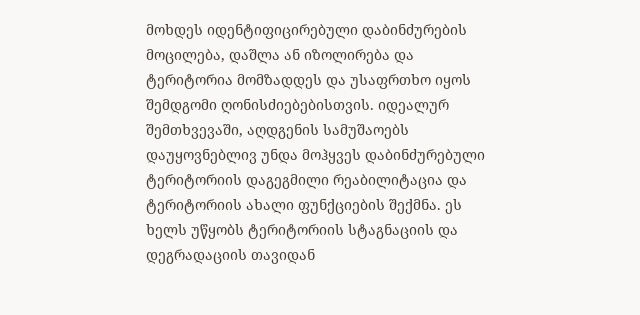მოხდეს იდენტიფიცირებული დაბინძურების მოცილება, დაშლა ან იზოლირება და ტერიტორია მომზადდეს და უსაფრთხო იყოს შემდგომი ღონისძიებებისთვის. იდეალურ შემთხვევაში, აღდგენის სამუშაოებს დაუყოვნებლივ უნდა მოჰყვეს დაბინძურებული ტერიტორიის დაგეგმილი რეაბილიტაცია და ტერიტორიის ახალი ფუნქციების შექმნა. ეს ხელს უწყობს ტერიტორიის სტაგნაციის და დეგრადაციის თავიდან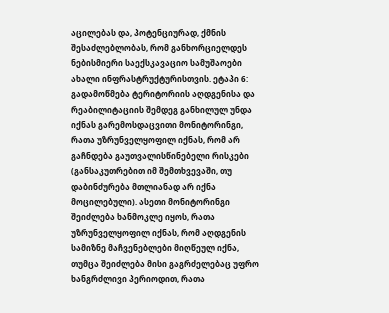აცილებას და, პოტენციურად, ქმნის შესაძლებლობას, რომ განხორციელდეს ნებისმიერი საექსკავაციო სამუშაოები ახალი ინფრასტრუქტურისთვის. ეტაპი 6: გადამოწმება ტერიტორიის აღდგენისა და რეაბილიტაციის შემდეგ განხილულ უნდა იქნას გარემოსდაცვითი მონიტორინგი, რათა უზრუნველყოფილ იქნას, რომ არ გაჩნდება გაუთვალისწინებელი რისკები (განსაკუთრებით იმ შემთხვევაში, თუ დაბინძურება მთლიანად არ იქნა მოცილებული). ასეთი მონიტორინგი შეიძლება ხანმოკლე იყოს, რათა უზრუნველყოფილ იქნას, რომ აღდგენის სამიზნე მაჩვენებლები მიღწეულ იქნა, თუმცა შეიძლება მისი გაგრძელებაც უფრო ხანგრძლივი პერიოდით, რათა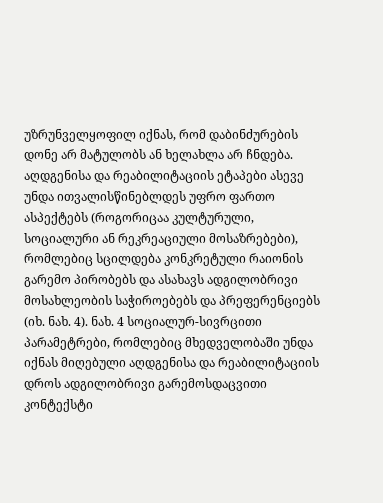უზრუნველყოფილ იქნას, რომ დაბინძურების დონე არ მატულობს ან ხელახლა არ ჩნდება. აღდგენისა და რეაბილიტაციის ეტაპები ასევე უნდა ითვალისწინებლდეს უფრო ფართო ასპექტებს (როგორიცაა კულტურული, სოციალური ან რეკრეაციული მოსაზრებები), რომლებიც სცილდება კონკრეტული რაიონის გარემო პირობებს და ასახავს ადგილობრივი მოსახლეობის საჭიროებებს და პრეფერენციებს (იხ. ნახ. 4). ნახ. 4 სოციალურ-სივრცითი პარამეტრები, რომლებიც მხედველობაში უნდა იქნას მიღებული აღდგენისა და რეაბილიტაციის დროს ადგილობრივი გარემოსდაცვითი კონტექსტი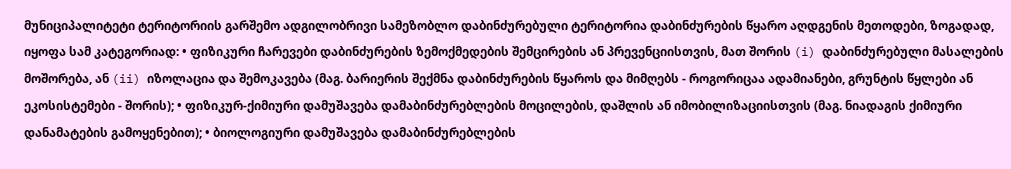მუნიციპალიტეტი ტერიტორიის გარშემო ადგილობრივი სამეზობლო დაბინძურებული ტერიტორია დაბინძურების წყარო აღდგენის მეთოდები, ზოგადად, იყოფა სამ კატეგორიად: • ფიზიკური ჩარევები დაბინძურების ზემოქმედების შემცირების ან პრევენციისთვის, მათ შორის (i) დაბინძურებული მასალების მოშორება, ან (ii) იზოლაცია და შემოკავება (მაგ. ბარიერის შექმნა დაბინძურების წყაროს და მიმღებს - როგორიცაა ადამიანები, გრუნტის წყლები ან ეკოსისტემები - შორის); • ფიზიკურ-ქიმიური დამუშავება დამაბინძურებლების მოცილების, დაშლის ან იმობილიზაციისთვის (მაგ. ნიადაგის ქიმიური დანამატების გამოყენებით); • ბიოლოგიური დამუშავება დამაბინძურებლების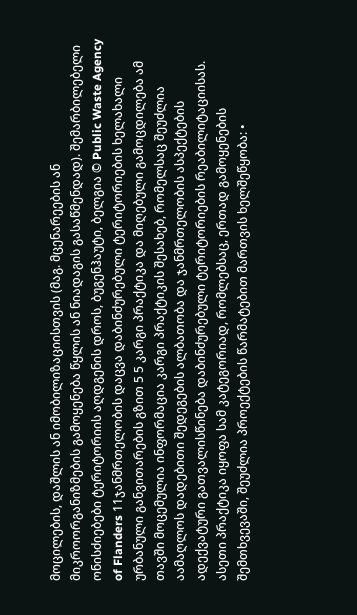მოცილების, დაშლის ან იმობილიზაციისთვის (მაგ. მცენარეების ან მიკროორგანიზმების გამოყენება წყლის ან ნიადაგის გასაწმენდად). შემარბილებელი ონისძიებები ტერიტორიის აღდგენის დროს, ბუგენჰაუტი, ბელგია © Public Waste Agency of Flanders 11ჯანმრთელობის დაცვა დაბინძურებული ტერიტორიების ხელახალი ურბანული განვითარების გზით 5 5 კარგი პრაქტიკა და მიღებული გამოცდილება ამ თავში მოცემულია ინფორმაცია კარგი პრაქტიკის შესახებ, რომელსაც შეუძლია აამაღლოს დადებითი შედეგების ალბათობა და ჯანმრთელობის ასპექტების ადექვატური გათვალისწინება დაბინძურებული ტერიტორიების რეაბილიტაციისას. ასეთი პრაქტიკა იყოფა სამ კატეგორიად, რომლებსაც, ერთად გამოყენების შემთხვევაში, შეუძლია პროექტების წარმატებით მართვის ხელშეწყობა: •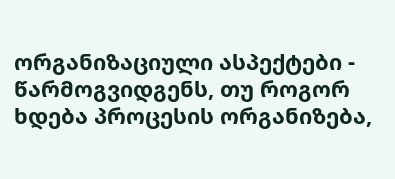ორგანიზაციული ასპექტები - წარმოგვიდგენს, თუ როგორ ხდება პროცესის ორგანიზება,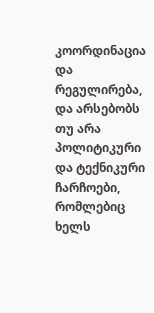კოორდინაცია და რეგულირება, და არსებობს თუ არა პოლიტიკური და ტექნიკური ჩარჩოები, რომლებიც ხელს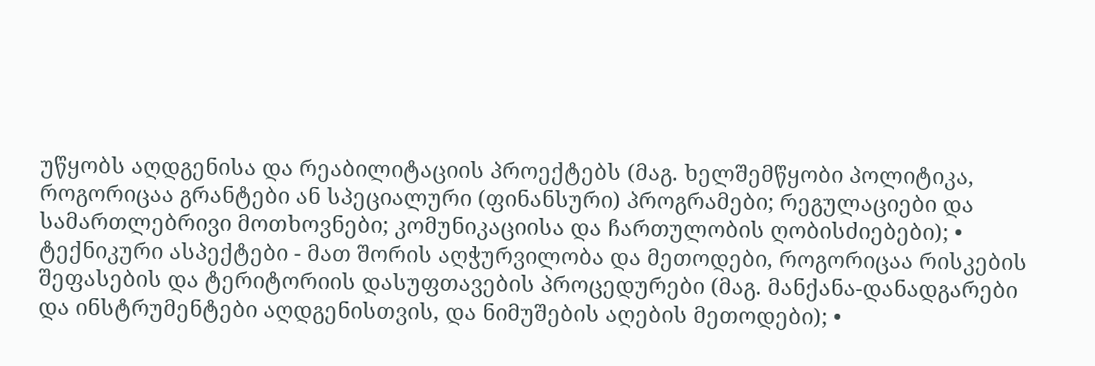უწყობს აღდგენისა და რეაბილიტაციის პროექტებს (მაგ. ხელშემწყობი პოლიტიკა, როგორიცაა გრანტები ან სპეციალური (ფინანსური) პროგრამები; რეგულაციები და სამართლებრივი მოთხოვნები; კომუნიკაციისა და ჩართულობის ღობისძიებები); • ტექნიკური ასპექტები - მათ შორის აღჭურვილობა და მეთოდები, როგორიცაა რისკების შეფასების და ტერიტორიის დასუფთავების პროცედურები (მაგ. მანქანა-დანადგარები და ინსტრუმენტები აღდგენისთვის, და ნიმუშების აღების მეთოდები); •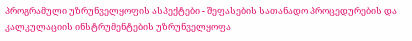პროგრამული უზრუნველყოფის ასპექტები - შეფასების სათანადო პროცედურების და კალკულაციის ინსტრუმენტების უზრუნველყოფა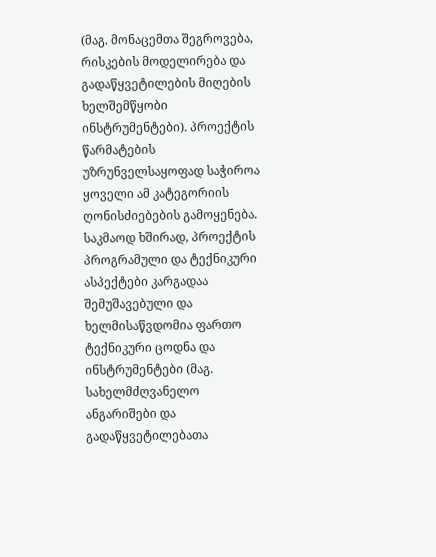(მაგ. მონაცემთა შეგროვება, რისკების მოდელირება და გადაწყვეტილების მიღების ხელშემწყობი ინსტრუმენტები). პროექტის წარმატების უზრუნველსაყოფად საჭიროა ყოველი ამ კატეგორიის ღონისძიებების გამოყენება. საკმაოდ ხშირად, პროექტის პროგრამული და ტექნიკური ასპექტები კარგადაა შემუშავებული და ხელმისაწვდომია ფართო ტექნიკური ცოდნა და ინსტრუმენტები (მაგ. სახელმძღვანელო ანგარიშები და გადაწყვეტილებათა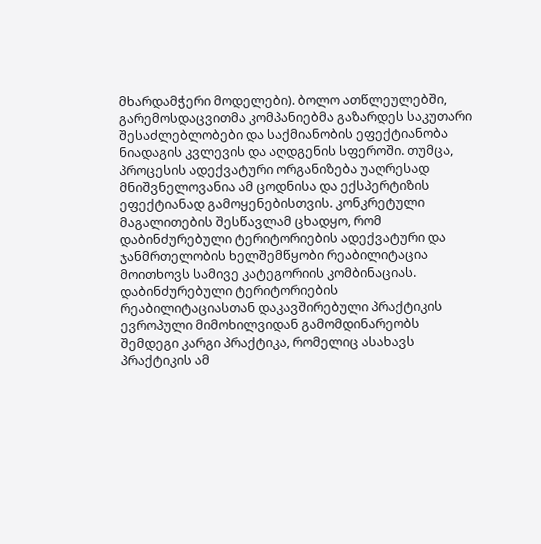მხარდამჭერი მოდელები). ბოლო ათწლეულებში, გარემოსდაცვითმა კომპანიებმა გაზარდეს საკუთარი შესაძლებლობები და საქმიანობის ეფექტიანობა ნიადაგის კვლევის და აღდგენის სფეროში. თუმცა, პროცესის ადექვატური ორგანიზება უაღრესად მნიშვნელოვანია ამ ცოდნისა და ექსპერტიზის ეფექტიანად გამოყენებისთვის. კონკრეტული მაგალითების შესწავლამ ცხადყო, რომ დაბინძურებული ტერიტორიების ადექვატური და ჯანმრთელობის ხელშემწყობი რეაბილიტაცია მოითხოვს სამივე კატეგორიის კომბინაციას. დაბინძურებული ტერიტორიების რეაბილიტაციასთან დაკავშირებული პრაქტიკის ევროპული მიმოხილვიდან გამომდინარეობს შემდეგი კარგი პრაქტიკა, რომელიც ასახავს პრაქტიკის ამ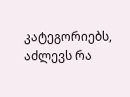კატეგორიებს, აძლევს რა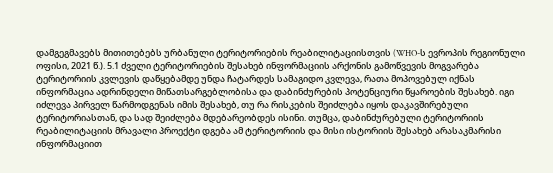დამგეგმავებს მითითებებს ურბანული ტერიტორიების რეაბილიტაციისთვის (WHO-ს ევროპის რეგიონული ოფისი, 2021 წ.). 5.1 ძველი ტერიტორიების შესახებ ინფორმაციის არქონის გამოწვევის მოგვარება ტერიტორიის კვლევის დაწყებამდე უნდა ჩატარდეს სამაგიდო კვლევა, რათა მოპოვებულ იქნას ინფორმაცია ადრინდელი მიწათსარგებლობისა და დაბინძურების პოტენციური წყაროების შესახებ. იგი იძლევა პირველ წარმოდგენას იმის შესახებ, თუ რა რისკების შეიძლება იყოს დაკავშირებული ტერიტორიასთან, და სად შეიძლება მდებარეობდეს ისინი. თუმცა, დაბინძურებული ტერიტორიის რეაბილიტაციის მრავალი პროექტი დგება ამ ტერიტორიის და მისი ისტორიის შესახებ არასაკმარისი ინფორმაციით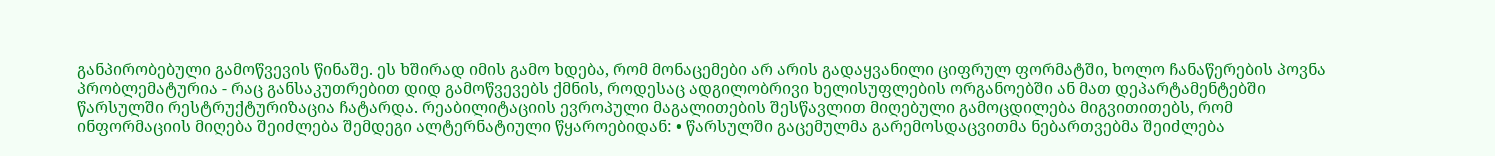განპირობებული გამოწვევის წინაშე. ეს ხშირად იმის გამო ხდება, რომ მონაცემები არ არის გადაყვანილი ციფრულ ფორმატში, ხოლო ჩანაწერების პოვნა პრობლემატურია - რაც განსაკუთრებით დიდ გამოწვევებს ქმნის, როდესაც ადგილობრივი ხელისუფლების ორგანოებში ან მათ დეპარტამენტებში წარსულში რესტრუქტურიზაცია ჩატარდა. რეაბილიტაციის ევროპული მაგალითების შესწავლით მიღებული გამოცდილება მიგვითითებს, რომ ინფორმაციის მიღება შეიძლება შემდეგი ალტერნატიული წყაროებიდან: • წარსულში გაცემულმა გარემოსდაცვითმა ნებართვებმა შეიძლება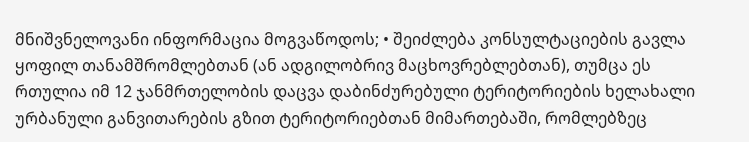მნიშვნელოვანი ინფორმაცია მოგვაწოდოს; • შეიძლება კონსულტაციების გავლა ყოფილ თანამშრომლებთან (ან ადგილობრივ მაცხოვრებლებთან), თუმცა ეს რთულია იმ 12 ჯანმრთელობის დაცვა დაბინძურებული ტერიტორიების ხელახალი ურბანული განვითარების გზით ტერიტორიებთან მიმართებაში, რომლებზეც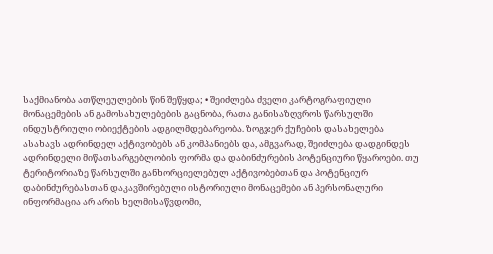საქმიანობა ათწლეულების წინ შეწყდა; • შეიძლება ძველი კარტოგრაფიული მონაცემების ან გამოსახულებების გაცნობა, რათა განისაზღვროს წარსულში ინდუსტრიული ობიექტების ადგილმდებარეობა. ზოგჯერ ქუჩების დასახელება ასახავს ადრინდელ აქტივობებს ან კომპანიებს და, ამგვარად, შეიძლება დადგინდეს ადრინდელი მიწათსარგებლობის ფორმა და დაბინძურების პოტენციური წყაროები. თუ ტერიტორიაზე წარსულში განხორციელებულ აქტივობებთან და პოტენციურ დაბინძურებასთან დაკავშირებული ისტორიული მონაცემები ან პერსონალური ინფორმაცია არ არის ხელმისაწვდომი,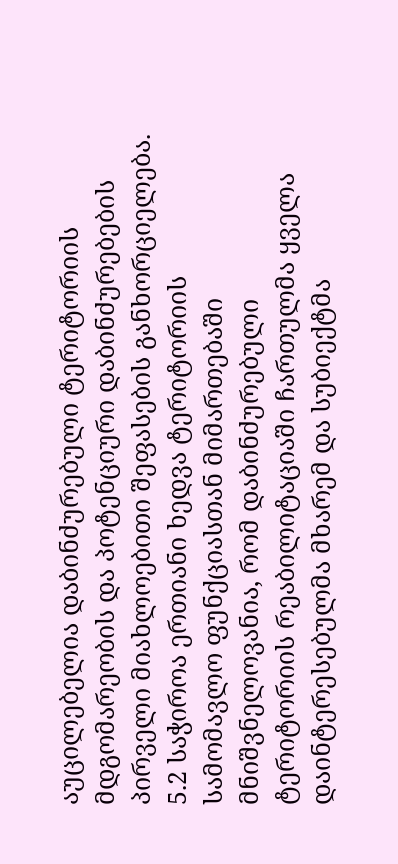აუცილებელია დაბინძურებული ტერიტორიის მდგომარეობის და პოტენციური დაბინძურებების პირველი მიახლოებითი შეფასების განხორციელება. 5.2 საჭიროა ერთიანი ხედვა ტერიტორიის სამომავლო ფუნქციასთან მიმართებაში მნიშვნელოვანია, რომ დაბინძურებული ტერიტორიის რეაბილიტაციაში ჩართულმა ყველა დაინტერესებულმა მხარემ და სუბიექტმა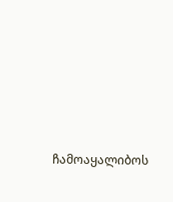ჩამოაყალიბოს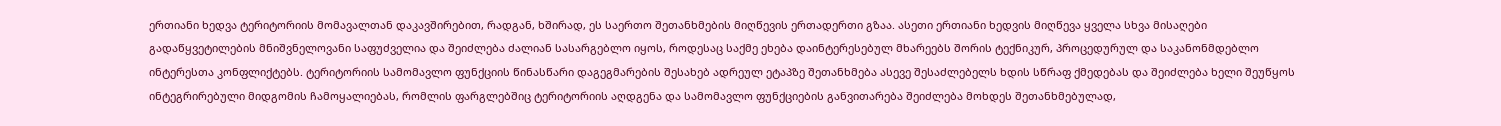ერთიანი ხედვა ტერიტორიის მომავალთან დაკავშირებით, რადგან, ხშირად, ეს საერთო შეთანხმების მიღწევის ერთადერთი გზაა. ასეთი ერთიანი ხედვის მიღწევა ყველა სხვა მისაღები გადაწყვეტილების მნიშვნელოვანი საფუძველია და შეიძლება ძალიან სასარგებლო იყოს, როდესაც საქმე ეხება დაინტერესებულ მხარეებს შორის ტექნიკურ, პროცედურულ და საკანონმდებლო ინტერესთა კონფლიქტებს. ტერიტორიის სამომავლო ფუნქციის წინასწარი დაგეგმარების შესახებ ადრეულ ეტაპზე შეთანხმება ასევე შესაძლებელს ხდის სწრაფ ქმედებას და შეიძლება ხელი შეუწყოს ინტეგრირებული მიდგომის ჩამოყალიებას, რომლის ფარგლებშიც ტერიტორიის აღდგენა და სამომავლო ფუნქციების განვითარება შეიძლება მოხდეს შეთანხმებულად,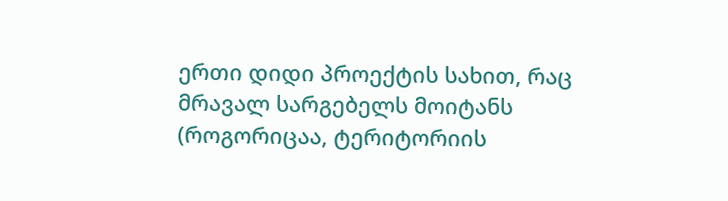ერთი დიდი პროექტის სახით, რაც მრავალ სარგებელს მოიტანს (როგორიცაა, ტერიტორიის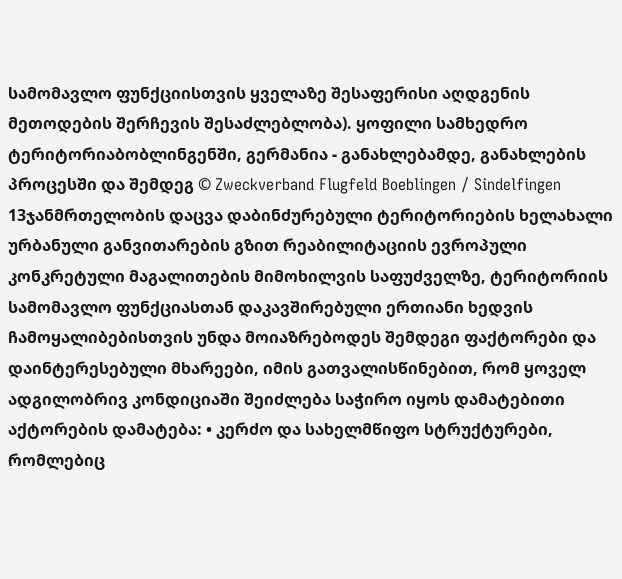სამომავლო ფუნქციისთვის ყველაზე შესაფერისი აღდგენის მეთოდების შერჩევის შესაძლებლობა). ყოფილი სამხედრო ტერიტორიაბობლინგენში, გერმანია - განახლებამდე, განახლების პროცესში და შემდეგ © Zweckverband Flugfeld Boeblingen / Sindelfingen 13ჯანმრთელობის დაცვა დაბინძურებული ტერიტორიების ხელახალი ურბანული განვითარების გზით რეაბილიტაციის ევროპული კონკრეტული მაგალითების მიმოხილვის საფუძველზე, ტერიტორიის სამომავლო ფუნქციასთან დაკავშირებული ერთიანი ხედვის ჩამოყალიბებისთვის უნდა მოიაზრებოდეს შემდეგი ფაქტორები და დაინტერესებული მხარეები, იმის გათვალისწინებით, რომ ყოველ ადგილობრივ კონდიციაში შეიძლება საჭირო იყოს დამატებითი აქტორების დამატება: • კერძო და სახელმწიფო სტრუქტურები, რომლებიც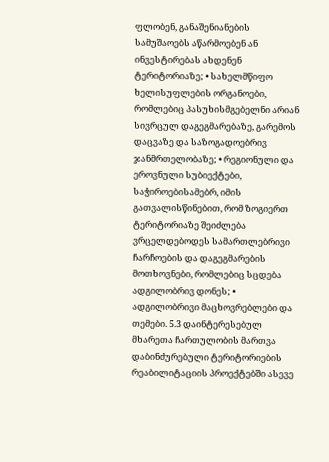ფლობენ, განაშენიანების სამუშაოებს აწარმოებენ ან ინვესტირებას ახდენენ ტერიტორიაზე; • სახელმწიფო ხელისუფლების ორგანოები, რომლებიც პასუხისმგებელნი არიან სივრცულ დაგეგმარებაზე, გარემოს დაცვაზე და საზოგადოებრივ ჯანმრთელობაზე; • რეგიონული და ეროვნული სუბიექტები, საჭიროებისამებრ, იმის გათვალისწინებით, რომ ზოგიერთ ტერიტორიაზე შეიძლება ვრცელდებოდეს სამართლებრივი ჩარჩოების და დაგეგმარების მოთხოვნები, რომლებიც სცდება ადგილობრივ დონეს; • ადგილობრივი მაცხოვრებლები და თემები. 5.3 დაინტერესებულ მხარეთა ჩართულობის მართვა დაბინძურებული ტერიტორიების რეაბილიტაციის პროექტებში ასევე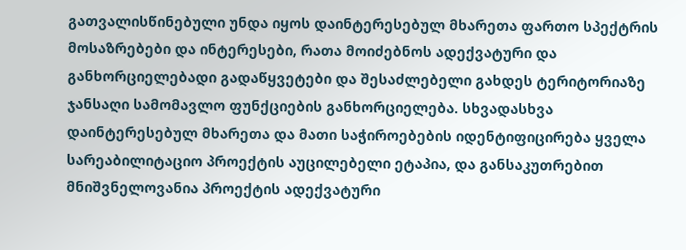გათვალისწინებული უნდა იყოს დაინტერესებულ მხარეთა ფართო სპექტრის მოსაზრებები და ინტერესები, რათა მოიძებნოს ადექვატური და განხორციელებადი გადაწყვეტები და შესაძლებელი გახდეს ტერიტორიაზე ჯანსაღი სამომავლო ფუნქციების განხორციელება. სხვადასხვა დაინტერესებულ მხარეთა და მათი საჭიროებების იდენტიფიცირება ყველა სარეაბილიტაციო პროექტის აუცილებელი ეტაპია, და განსაკუთრებით მნიშვნელოვანია პროექტის ადექვატური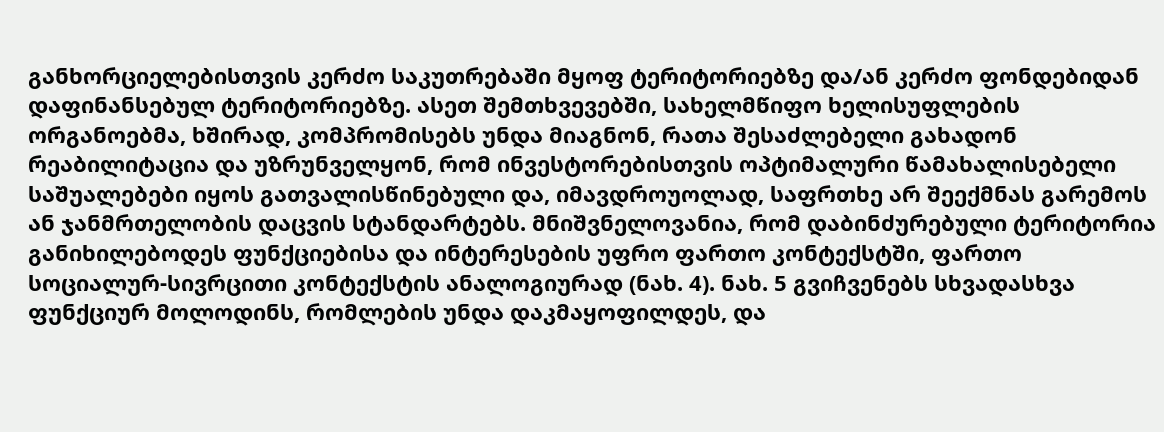განხორციელებისთვის კერძო საკუთრებაში მყოფ ტერიტორიებზე და/ან კერძო ფონდებიდან დაფინანსებულ ტერიტორიებზე. ასეთ შემთხვევებში, სახელმწიფო ხელისუფლების ორგანოებმა, ხშირად, კომპრომისებს უნდა მიაგნონ, რათა შესაძლებელი გახადონ რეაბილიტაცია და უზრუნველყონ, რომ ინვესტორებისთვის ოპტიმალური წამახალისებელი საშუალებები იყოს გათვალისწინებული და, იმავდროუოლად, საფრთხე არ შეექმნას გარემოს ან ჯანმრთელობის დაცვის სტანდარტებს. მნიშვნელოვანია, რომ დაბინძურებული ტერიტორია განიხილებოდეს ფუნქციებისა და ინტერესების უფრო ფართო კონტექსტში, ფართო სოციალურ-სივრცითი კონტექსტის ანალოგიურად (ნახ. 4). ნახ. 5 გვიჩვენებს სხვადასხვა ფუნქციურ მოლოდინს, რომლების უნდა დაკმაყოფილდეს, და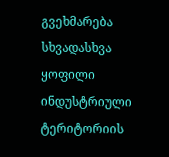გვეხმარება სხვადასხვა ყოფილი ინდუსტრიული ტერიტორიის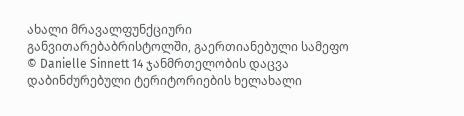ახალი მრავალფუნქციური განვითარებაბრისტოლში, გაერთიანებული სამეფო © Danielle Sinnett 14 ჯანმრთელობის დაცვა დაბინძურებული ტერიტორიების ხელახალი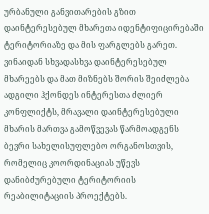ურბანული განვითარების გზით დაინტერესებულ მხარეთა იდენტიფიცირებაში ტერიტორიაზე და მის ფარგლებს გარეთ. ვინაიდან სხვადასხვა დაინტერესებულ მხარეებს და მათ მიზნებს შორის შეიძლება ადგილი ჰქონდეს ინტერესთა ძლიერ კონფლიქტს, მრავალი დაინტერესებული მხარის მართვა გამოწვევას წარმოადგენს ბევრი სახელისუფლებო ორგანოსთვის, რომელიც კოორდინაციას უწევს დანიბძურებული ტერიტორიის რეაბილიტაციის პროექტებს.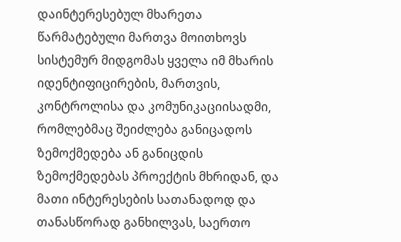დაინტერესებულ მხარეთა წარმატებული მართვა მოითხოვს სისტემურ მიდგომას ყველა იმ მხარის იდენტიფიცირების, მართვის, კონტროლისა და კომუნიკაციისადმი, რომლებმაც შეიძლება განიცადოს ზემოქმედება ან განიცდის ზემოქმედებას პროექტის მხრიდან, და მათი ინტერესების სათანადოდ და თანასწორად განხილვას, საერთო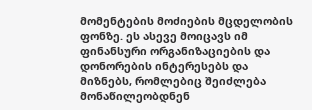მომენტების მოძიების მცდელობის ფონზე. ეს ასევე მოიცავს იმ ფინანსური ორგანიზაციების და დონორების ინტერესებს და მიზნებს, რომლებიც შეიძლება მონაწილეობდნენ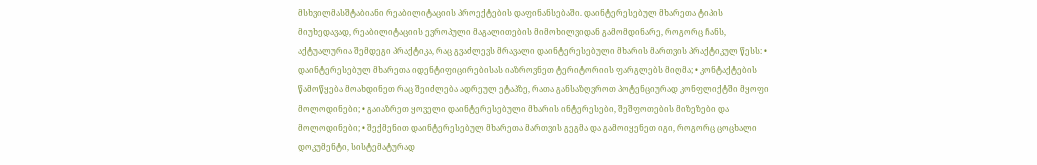მსხვილმასშტაბიანი რეაბილიტაციის პროექტების დაფინანსებაში. დაინტერესებულ მხარეთა ტიპის მიუხედავად, რეაბილიტაციის ევროპული მაგალითების მიმოხილვიდან გამომდინარე, როგორც ჩანს, აქტუალურია შემდეგი პრაქტიკა, რაც გვაძლევს მრავალი დაინტერესებული მხარის მართვის პრაქტიკულ წესს: • დაინტერესებულ მხარეთა იდენტიფიცირებისას იაზროვნეთ ტერიტორიის ფარგლებს მიღმა; • კონტაქტების წამოწყება მოახდინეთ რაც შეიძლება ადრეულ ეტაპზე, რათა განსაზღვროთ პოტენციურად კონფლიქტში მყოფი მოლოდინები; • გაიაზრეთ ყოველი დაინტერესებული მხარის ინტერესები, შეშფოთების მიზეზები და მოლოდინები; • შექმენით დაინტერესებულ მხარეთა მართვის გეგმა და გამოიყენეთ იგი, როგორც ცოცხალი დოკუმენტი, სისტემატურად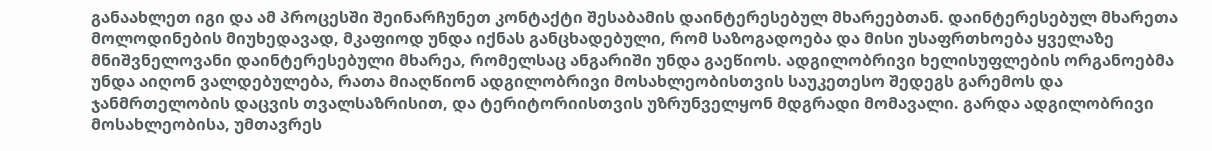განაახლეთ იგი და ამ პროცესში შეინარჩუნეთ კონტაქტი შესაბამის დაინტერესებულ მხარეებთან. დაინტერესებულ მხარეთა მოლოდინების მიუხედავად, მკაფიოდ უნდა იქნას განცხადებული, რომ საზოგადოება და მისი უსაფრთხოება ყველაზე მნიშვნელოვანი დაინტერესებული მხარეა, რომელსაც ანგარიში უნდა გაეწიოს. ადგილობრივი ხელისუფლების ორგანოებმა უნდა აიღონ ვალდებულება, რათა მიაღწიონ ადგილობრივი მოსახლეობისთვის საუკეთესო შედეგს გარემოს და ჯანმრთელობის დაცვის თვალსაზრისით, და ტერიტორიისთვის უზრუნველყონ მდგრადი მომავალი. გარდა ადგილობრივი მოსახლეობისა, უმთავრეს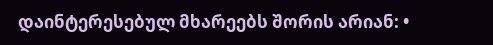დაინტერესებულ მხარეებს შორის არიან: •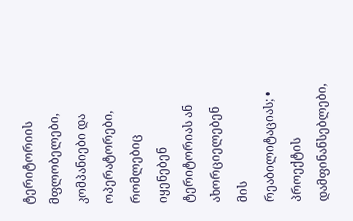ტერიტორიის მფლობელები, კომპანიები და ოპერატორები, რომლებიც იყენებენ ტერიტორიას ან ახორციელებენ მის რეაბილიტაციას; • პროექტის დამფინანსებლები,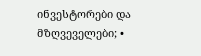ინვესტორები და მზღვეველები; •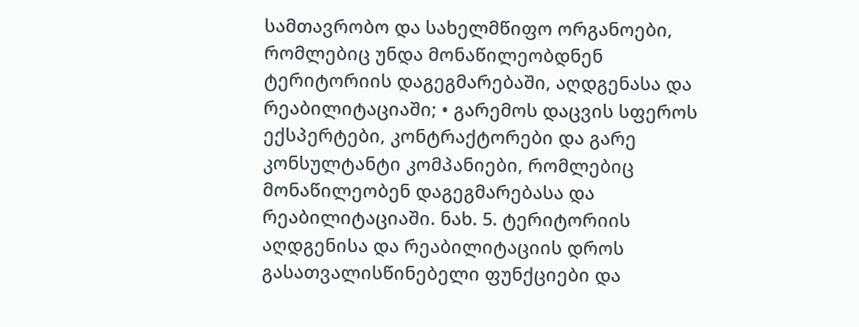სამთავრობო და სახელმწიფო ორგანოები, რომლებიც უნდა მონაწილეობდნენ ტერიტორიის დაგეგმარებაში, აღდგენასა და რეაბილიტაციაში; • გარემოს დაცვის სფეროს ექსპერტები, კონტრაქტორები და გარე კონსულტანტი კომპანიები, რომლებიც მონაწილეობენ დაგეგმარებასა და რეაბილიტაციაში. ნახ. 5. ტერიტორიის აღდგენისა და რეაბილიტაციის დროს გასათვალისწინებელი ფუნქციები და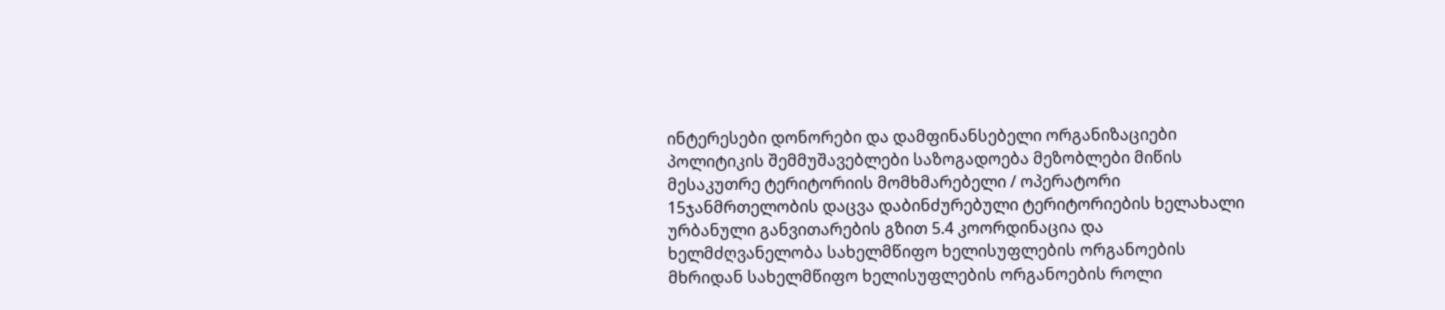ინტერესები დონორები და დამფინანსებელი ორგანიზაციები პოლიტიკის შემმუშავებლები საზოგადოება მეზობლები მიწის მესაკუთრე ტერიტორიის მომხმარებელი / ოპერატორი 15ჯანმრთელობის დაცვა დაბინძურებული ტერიტორიების ხელახალი ურბანული განვითარების გზით 5.4 კოორდინაცია და ხელმძღვანელობა სახელმწიფო ხელისუფლების ორგანოების მხრიდან სახელმწიფო ხელისუფლების ორგანოების როლი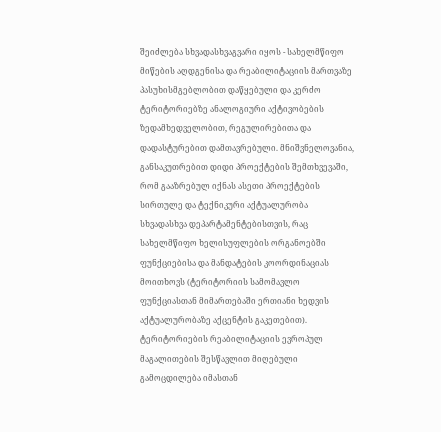შეიძლება სხვადასხვაგვარი იყოს - სახელმწიფო მიწების აღდგენისა და რეაბილიტაციის მართვაზე პასუხისმგებლობით დაწყებული და კერძო ტერიტორიებზე ანალოგიური აქტივობების ზედამხედველობით, რეგულირებითა და დადასტურებით დამთავრებული. მნიშვნელოვანია, განსაკუთრებით დიდი პროექტების შემთხვევაში, რომ გააზრებულ იქნას ასეთი პროექტების სირთულე და ტექნიკური აქტუალურობა სხვადასხვა დეპარტამენტებისთვის, რაც სახელმწიფო ხელისუფლების ორგანოებში ფუნქციებისა და მანდატების კოორდინაციას მოითხოვს (ტერიტორიის სამომავლო ფუნქციასთან მიმართებაში ერთიანი ხედვის აქტუალურობაზე აქცენტის გაკეთებით). ტერიტორიების რეაბილიტაციის ევროპულ მაგალითების შესწავლით მიღებული გამოცდილება იმასთან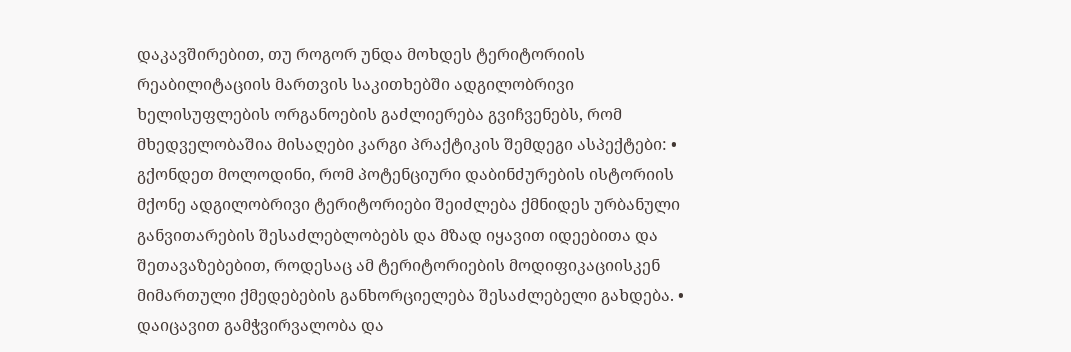დაკავშირებით, თუ როგორ უნდა მოხდეს ტერიტორიის რეაბილიტაციის მართვის საკითხებში ადგილობრივი ხელისუფლების ორგანოების გაძლიერება გვიჩვენებს, რომ მხედველობაშია მისაღები კარგი პრაქტიკის შემდეგი ასპექტები: • გქონდეთ მოლოდინი, რომ პოტენციური დაბინძურების ისტორიის მქონე ადგილობრივი ტერიტორიები შეიძლება ქმნიდეს ურბანული განვითარების შესაძლებლობებს და მზად იყავით იდეებითა და შეთავაზებებით, როდესაც ამ ტერიტორიების მოდიფიკაციისკენ მიმართული ქმედებების განხორციელება შესაძლებელი გახდება. • დაიცავით გამჭვირვალობა და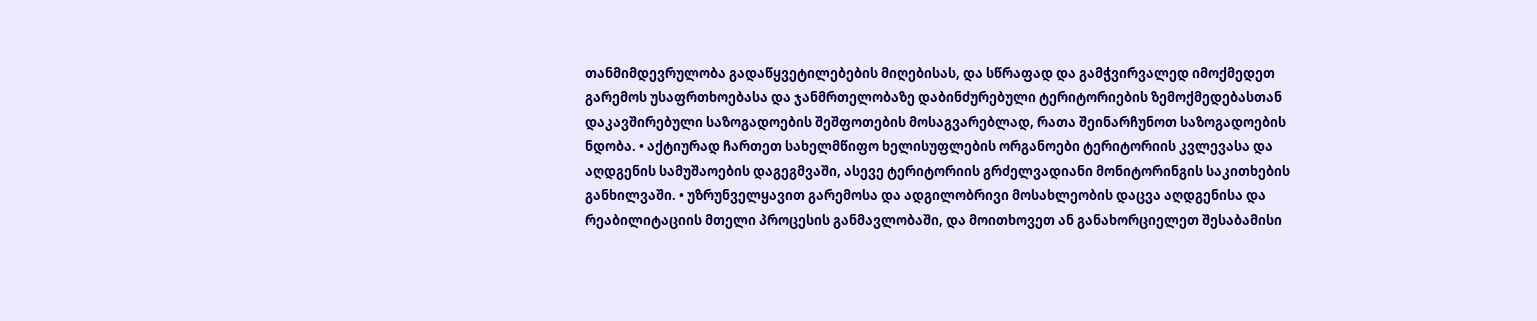თანმიმდევრულობა გადაწყვეტილებების მიღებისას, და სწრაფად და გამჭვირვალედ იმოქმედეთ გარემოს უსაფრთხოებასა და ჯანმრთელობაზე დაბინძურებული ტერიტორიების ზემოქმედებასთან დაკავშირებული საზოგადოების შეშფოთების მოსაგვარებლად, რათა შეინარჩუნოთ საზოგადოების ნდობა. • აქტიურად ჩართეთ სახელმწიფო ხელისუფლების ორგანოები ტერიტორიის კვლევასა და აღდგენის სამუშაოების დაგეგმვაში, ასევე ტერიტორიის გრძელვადიანი მონიტორინგის საკითხების განხილვაში. • უზრუნველყავით გარემოსა და ადგილობრივი მოსახლეობის დაცვა აღდგენისა და რეაბილიტაციის მთელი პროცესის განმავლობაში, და მოითხოვეთ ან განახორციელეთ შესაბამისი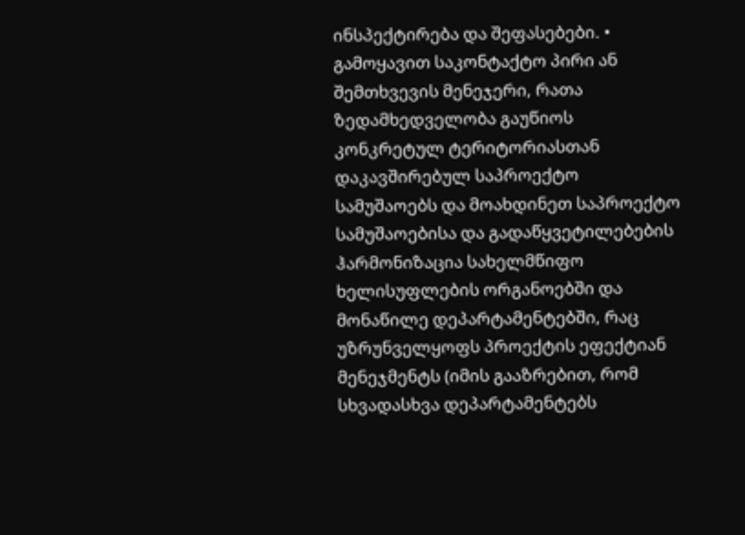ინსპექტირება და შეფასებები. • გამოყავით საკონტაქტო პირი ან შემთხვევის მენეჯერი, რათა ზედამხედველობა გაუწიოს კონკრეტულ ტერიტორიასთან დაკავშირებულ საპროექტო სამუშაოებს და მოახდინეთ საპროექტო სამუშაოებისა და გადაწყვეტილებების ჰარმონიზაცია სახელმწიფო ხელისუფლების ორგანოებში და მონაწილე დეპარტამენტებში, რაც უზრუნველყოფს პროექტის ეფექტიან მენეჯმენტს (იმის გააზრებით, რომ სხვადასხვა დეპარტამენტებს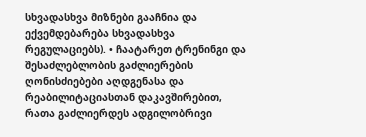სხვადასხვა მიზნები გააჩნია და ექვემდებარება სხვადასხვა რეგულაციებს). • ჩაატარეთ ტრენინგი და შესაძლებლობის გაძლიერების ღონისძიებები აღდგენასა და რეაბილიტაციასთან დაკავშირებით, რათა გაძლიერდეს ადგილობრივი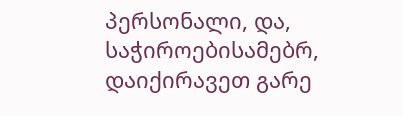პერსონალი, და, საჭიროებისამებრ, დაიქირავეთ გარე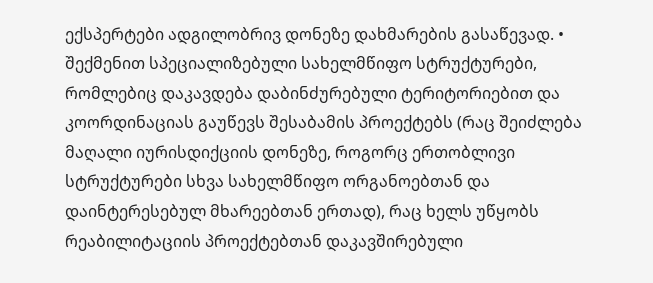ექსპერტები ადგილობრივ დონეზე დახმარების გასაწევად. • შექმენით სპეციალიზებული სახელმწიფო სტრუქტურები, რომლებიც დაკავდება დაბინძურებული ტერიტორიებით და კოორდინაციას გაუწევს შესაბამის პროექტებს (რაც შეიძლება მაღალი იურისდიქციის დონეზე, როგორც ერთობლივი სტრუქტურები სხვა სახელმწიფო ორგანოებთან და დაინტერესებულ მხარეებთან ერთად), რაც ხელს უწყობს რეაბილიტაციის პროექტებთან დაკავშირებული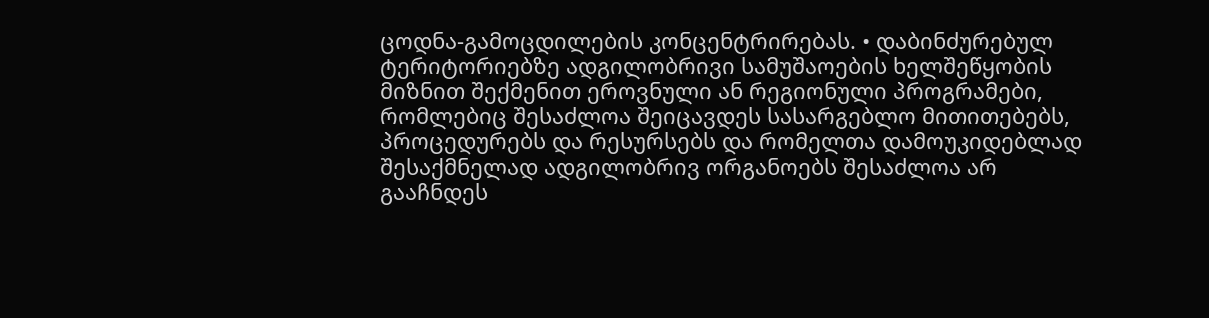ცოდნა-გამოცდილების კონცენტრირებას. • დაბინძურებულ ტერიტორიებზე ადგილობრივი სამუშაოების ხელშეწყობის მიზნით შექმენით ეროვნული ან რეგიონული პროგრამები, რომლებიც შესაძლოა შეიცავდეს სასარგებლო მითითებებს, პროცედურებს და რესურსებს და რომელთა დამოუკიდებლად შესაქმნელად ადგილობრივ ორგანოებს შესაძლოა არ გააჩნდეს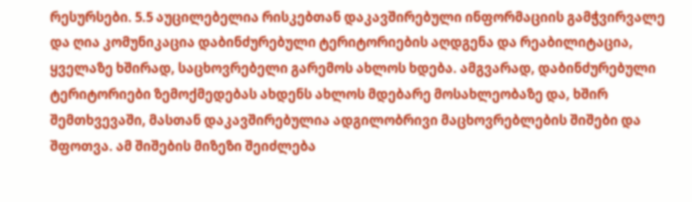რესურსები. 5.5 აუცილებელია რისკებთან დაკავშირებული ინფორმაციის გამჭვირვალე და ღია კომუნიკაცია დაბინძურებული ტერიტორიების აღდგენა და რეაბილიტაცია, ყველაზე ხშირად, საცხოვრებელი გარემოს ახლოს ხდება. ამგვარად, დაბინძურებული ტერიტორიები ზემოქმედებას ახდენს ახლოს მდებარე მოსახლეობაზე და, ხშირ შემთხვევაში, მასთან დაკავშირებულია ადგილობრივი მაცხოვრებლების შიშები და შფოთვა. ამ შიშების მიზეზი შეიძლება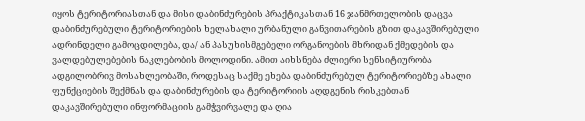იყოს ტერიტორიასთან და მისი დაბინძურების პრაქტიკასთან 16 ჯანმრთელობის დაცვა დაბინძურებული ტერიტორიების ხელახალი ურბანული განვითარების გზით დაკავშირებული ადრინდელი გამოცდილება, და/ ან პასუხისმგებელი ორგანოების მხრიდან ქმედების და ვალდებულებების ნაკლებობის მოლოდინი. ამით აიხსნება ძლიერი სენსიტიურობა ადგილობრივ მოსახლეობაში, როდესაც საქმე ეხება დაბინძურებულ ტერიტორიებზე ახალი ფუნქციების შექმნას და დაბინძურების და ტერიტორიის აღდგენის რისკებთან დაკავშირებული ინფორმაციის გამჭვირვალე და ღია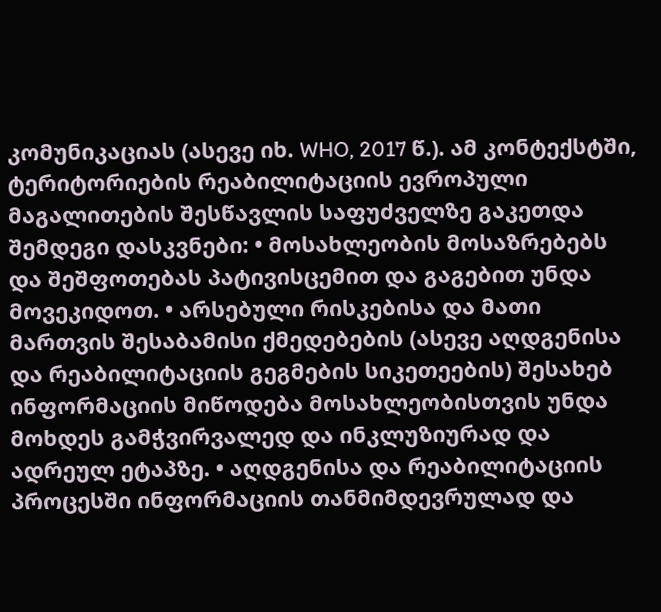კომუნიკაციას (ასევე იხ. WHO, 2017 წ.). ამ კონტექსტში, ტერიტორიების რეაბილიტაციის ევროპული მაგალითების შესწავლის საფუძველზე გაკეთდა შემდეგი დასკვნები: • მოსახლეობის მოსაზრებებს და შეშფოთებას პატივისცემით და გაგებით უნდა მოვეკიდოთ. • არსებული რისკებისა და მათი მართვის შესაბამისი ქმედებების (ასევე აღდგენისა და რეაბილიტაციის გეგმების სიკეთეების) შესახებ ინფორმაციის მიწოდება მოსახლეობისთვის უნდა მოხდეს გამჭვირვალედ და ინკლუზიურად და ადრეულ ეტაპზე. • აღდგენისა და რეაბილიტაციის პროცესში ინფორმაციის თანმიმდევრულად და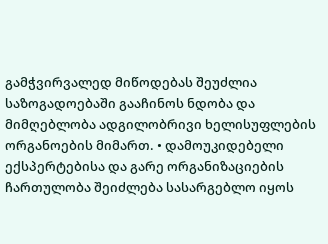გამჭვირვალედ მიწოდებას შეუძლია საზოგადოებაში გააჩინოს ნდობა და მიმღებლობა ადგილობრივი ხელისუფლების ორგანოების მიმართ. • დამოუკიდებელი ექსპერტებისა და გარე ორგანიზაციების ჩართულობა შეიძლება სასარგებლო იყოს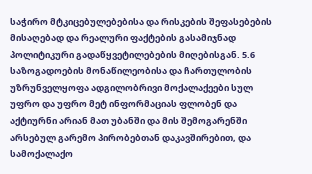საჭირო მტკიცებულებებისა და რისკების შეფასებების მისაღებად და რეალური ფაქტების გასამიჯნად პოლიტიკური გადაწყვეტილებების მიღებისგან. 5.6 საზოგადოების მონაწილეობისა და ჩართულობის უზრუნველყოფა ადგილობრივი მოქალაქეები სულ უფრო და უფრო მეტ ინფორმაციას ფლობენ და აქტიურნი არიან მათ უბანში და მის შემოგარენში არსებულ გარემო პირობებთან დაკავშირებით, და სამოქალაქო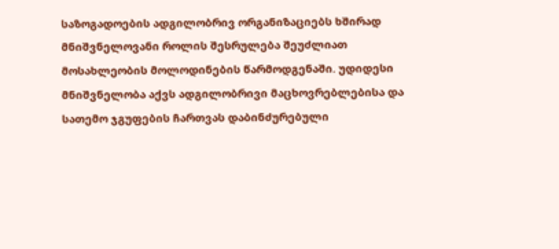საზოგადოების ადგილობრივ ორგანიზაციებს ხშირად მნიშვნელოვანი როლის შესრულება შეუძლიათ მოსახლეობის მოლოდინების წარმოდგენაში. უდიდესი მნიშვნელობა აქვს ადგილობრივი მაცხოვრებლებისა და სათემო ჯგუფების ჩართვას დაბინძურებული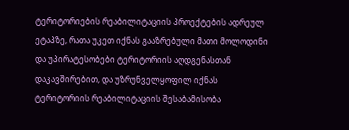ტერიტორიების რეაბილიტაციის პროექტების ადრეულ ეტაპზე, რათა უკეთ იქნას გააზრებული მათი მოლოდინი და უპირატესობები ტერიტორიის აღდგენასთან დაკავშირებით, და უზრუნველყოფილ იქნას ტერიტორიის რეაბილიტაციის შესაბამისობა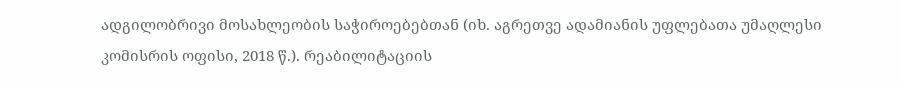ადგილობრივი მოსახლეობის საჭიროებებთან (იხ. აგრეთვე ადამიანის უფლებათა უმაღლესი კომისრის ოფისი, 2018 წ.). რეაბილიტაციის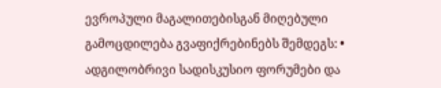ევროპული მაგალითებისგან მიღებული გამოცდილება გვაფიქრებინებს შემდეგს: • ადგილობრივი სადისკუსიო ფორუმები და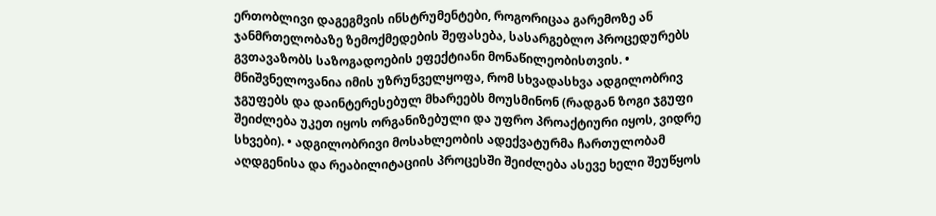ერთობლივი დაგეგმვის ინსტრუმენტები, როგორიცაა გარემოზე ან ჯანმრთელობაზე ზემოქმედების შეფასება, სასარგებლო პროცედურებს გვთავაზობს საზოგადოების ეფექტიანი მონაწილეობისთვის. • მნიშვნელოვანია იმის უზრუნველყოფა, რომ სხვადასხვა ადგილობრივ ჯგუფებს და დაინტერესებულ მხარეებს მოუსმინონ (რადგან ზოგი ჯგუფი შეიძლება უკეთ იყოს ორგანიზებული და უფრო პროაქტიური იყოს, ვიდრე სხვები). • ადგილობრივი მოსახლეობის ადექვატურმა ჩართულობამ აღდგენისა და რეაბილიტაციის პროცესში შეიძლება ასევე ხელი შეუწყოს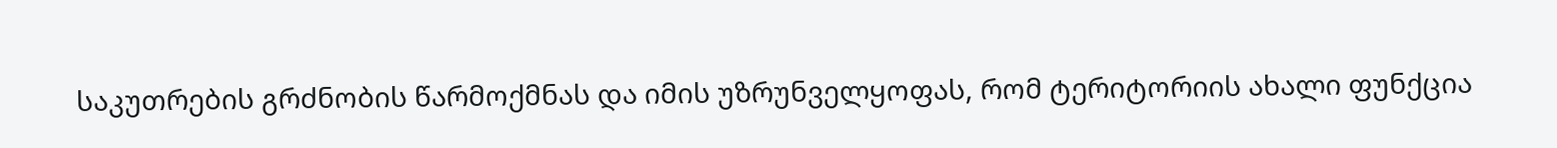საკუთრების გრძნობის წარმოქმნას და იმის უზრუნველყოფას, რომ ტერიტორიის ახალი ფუნქცია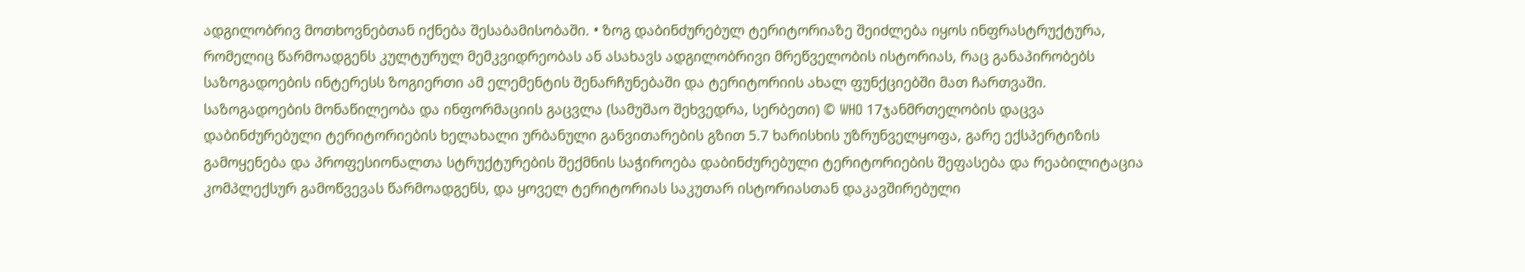ადგილობრივ მოთხოვნებთან იქნება შესაბამისობაში. • ზოგ დაბინძურებულ ტერიტორიაზე შეიძლება იყოს ინფრასტრუქტურა, რომელიც წარმოადგენს კულტურულ მემკვიდრეობას ან ასახავს ადგილობრივი მრეწველობის ისტორიას, რაც განაპირობებს საზოგადოების ინტერესს ზოგიერთი ამ ელემენტის შენარჩუნებაში და ტერიტორიის ახალ ფუნქციებში მათ ჩართვაში. საზოგადოების მონაწილეობა და ინფორმაციის გაცვლა (სამუშაო შეხვედრა, სერბეთი) © WHO 17ჯანმრთელობის დაცვა დაბინძურებული ტერიტორიების ხელახალი ურბანული განვითარების გზით 5.7 ხარისხის უზრუნველყოფა, გარე ექსპერტიზის გამოყენება და პროფესიონალთა სტრუქტურების შექმნის საჭიროება დაბინძურებული ტერიტორიების შეფასება და რეაბილიტაცია კომპლექსურ გამოწვევას წარმოადგენს, და ყოველ ტერიტორიას საკუთარ ისტორიასთან დაკავშირებული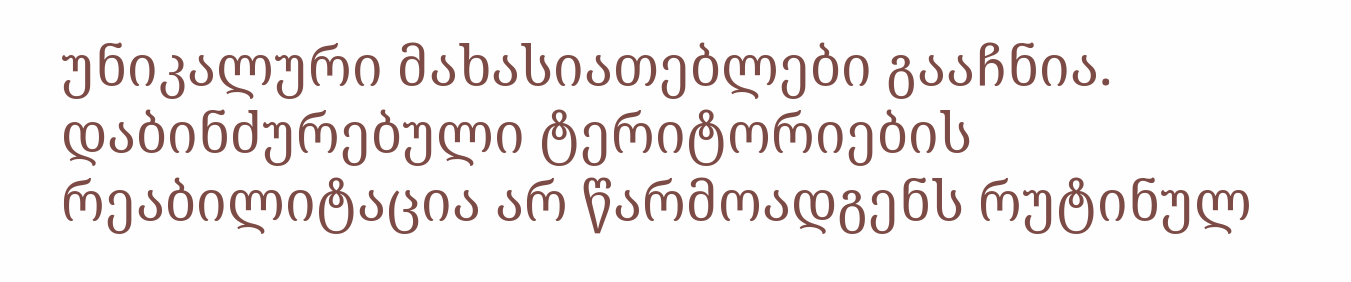უნიკალური მახასიათებლები გააჩნია. დაბინძურებული ტერიტორიების რეაბილიტაცია არ წარმოადგენს რუტინულ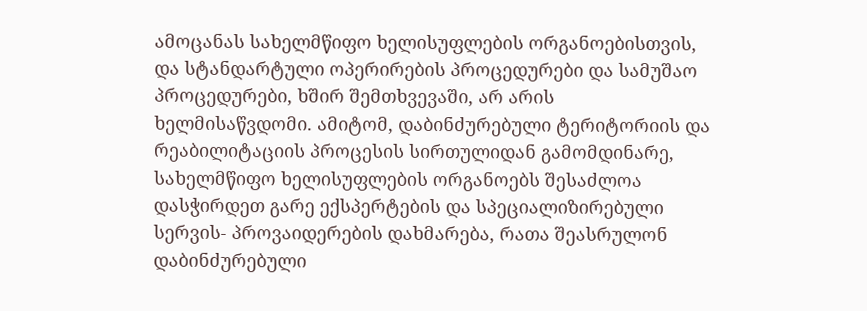ამოცანას სახელმწიფო ხელისუფლების ორგანოებისთვის, და სტანდარტული ოპერირების პროცედურები და სამუშაო პროცედურები, ხშირ შემთხვევაში, არ არის ხელმისაწვდომი. ამიტომ, დაბინძურებული ტერიტორიის და რეაბილიტაციის პროცესის სირთულიდან გამომდინარე, სახელმწიფო ხელისუფლების ორგანოებს შესაძლოა დასჭირდეთ გარე ექსპერტების და სპეციალიზირებული სერვის- პროვაიდერების დახმარება, რათა შეასრულონ დაბინძურებული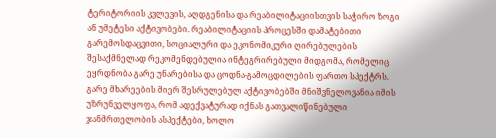ტერიტორიის კვლევის, აღდგენისა და რეაბილიტაციისთვის საჭირო ზოგი ან უმეტესი აქტივობები. რეაბილიტაციის პროცესში დამატებითი გარემოსდაცვითი, სოციალური და ეკონომიკური ღირებულების შესაქმნელად რეკომენდებულია ინტეგრირებული მიდგომა, რომელიც ეყრდნობა გარე უნარებისა და ცოდნა-გამოცდილების ფართო სპექტრს. გარე მხარეების მიერ შესრულებულ აქტივობებში მნიშვნელოვანია იმის უზრუნველყოფა, რომ ადექვატურად იქნას გათვალიწინებული ჯანმრთელობის ასპექტები, ხოლო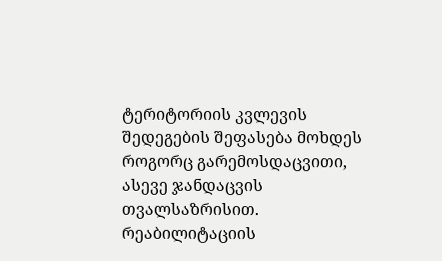ტერიტორიის კვლევის შედეგების შეფასება მოხდეს როგორც გარემოსდაცვითი, ასევე ჯანდაცვის თვალსაზრისით. რეაბილიტაციის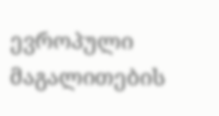ევროპული მაგალითების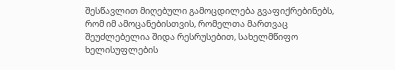შესწავლით მიღებული გამოცდილება გვაფიქრებინებს, რომ იმ ამოცანებისთვის, რომელთა მართვაც შეუძლებელია შიდა რესრუსებით, სახელმწიფო ხელისუფლების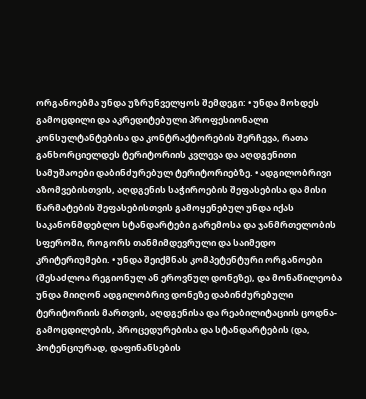ორგანოებმა უნდა უზრუნველყოს შემდეგი: • უნდა მოხდეს გამოცდილი და აკრედიტებული პროფესიონალი კონსულტანტებისა და კონტრაქტორების შერჩევა, რათა განხორციელდეს ტერიტორიის კვლევა და აღდგენითი სამუშაოები დაბინძურებულ ტერიტორიებზე. • ადგილობრივი აზომვებისთვის, აღდგენის საჭიროების შეფასებისა და მისი წარმატების შეფასებისთვის გამოყენებულ უნდა იქას საკანონმდებლო სტანდარტები გარემოსა და ჯანმრთელობის სფეროში, როგორს თანმიმდევრული და საიმედო კრიტერიუმები. • უნდა შეიქმნას კომპეტენტური ორგანოები (შესაძლოა რეგიონულ ან ეროვნულ დონეზე), და მონაწილეობა უნდა მიიღონ ადგილობრივ დონეზე დაბინძურებული ტერიტორიის მართვის, აღდგენისა და რეაბილიტაციის ცოდნა-გამოცდილების, პროცედურებისა და სტანდარტების (და, პოტენციურად, დაფინანსების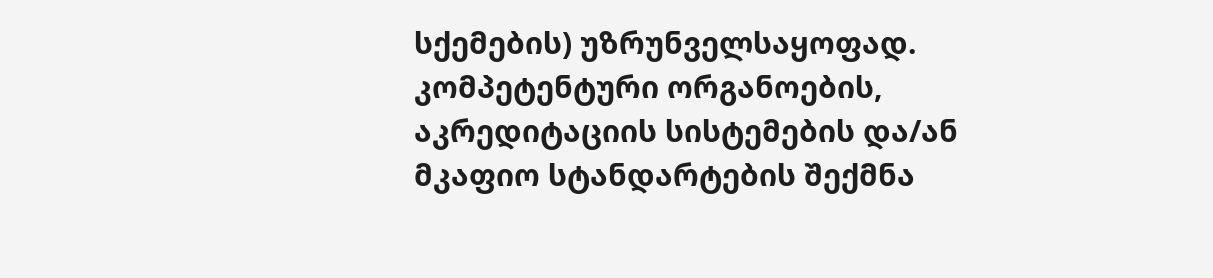სქემების) უზრუნველსაყოფად. კომპეტენტური ორგანოების, აკრედიტაციის სისტემების და/ან მკაფიო სტანდარტების შექმნა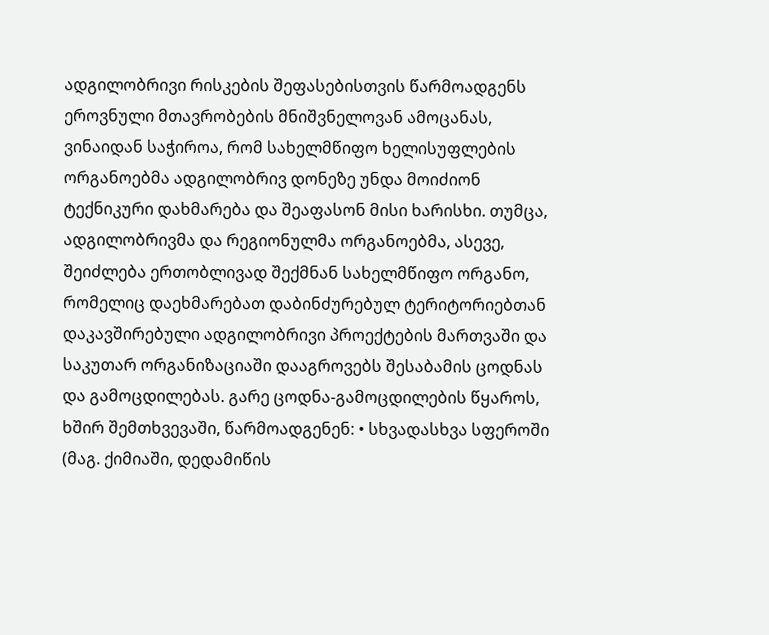ადგილობრივი რისკების შეფასებისთვის წარმოადგენს ეროვნული მთავრობების მნიშვნელოვან ამოცანას, ვინაიდან საჭიროა, რომ სახელმწიფო ხელისუფლების ორგანოებმა ადგილობრივ დონეზე უნდა მოიძიონ ტექნიკური დახმარება და შეაფასონ მისი ხარისხი. თუმცა, ადგილობრივმა და რეგიონულმა ორგანოებმა, ასევე, შეიძლება ერთობლივად შექმნან სახელმწიფო ორგანო, რომელიც დაეხმარებათ დაბინძურებულ ტერიტორიებთან დაკავშირებული ადგილობრივი პროექტების მართვაში და საკუთარ ორგანიზაციაში დააგროვებს შესაბამის ცოდნას და გამოცდილებას. გარე ცოდნა-გამოცდილების წყაროს, ხშირ შემთხვევაში, წარმოადგენენ: • სხვადასხვა სფეროში (მაგ. ქიმიაში, დედამიწის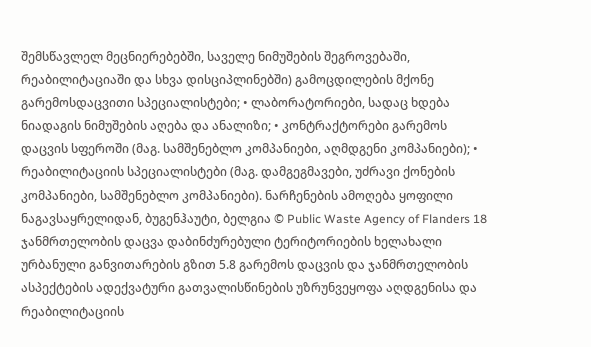შემსწავლელ მეცნიერებებში, საველე ნიმუშების შეგროვებაში, რეაბილიტაციაში და სხვა დისციპლინებში) გამოცდილების მქონე გარემოსდაცვითი სპეციალისტები; • ლაბორატორიები, სადაც ხდება ნიადაგის ნიმუშების აღება და ანალიზი; • კონტრაქტორები გარემოს დაცვის სფეროში (მაგ. სამშენებლო კომპანიები, აღმდგენი კომპანიები); • რეაბილიტაციის სპეციალისტები (მაგ. დამგეგმავები, უძრავი ქონების კომპანიები, სამშენებლო კომპანიები). ნარჩენების ამოღება ყოფილი ნაგავსაყრელიდან, ბუგენჰაუტი, ბელგია © Public Waste Agency of Flanders 18 ჯანმრთელობის დაცვა დაბინძურებული ტერიტორიების ხელახალი ურბანული განვითარების გზით 5.8 გარემოს დაცვის და ჯანმრთელობის ასპექტების ადექვატური გათვალისწინების უზრუნვეყოფა აღდგენისა და რეაბილიტაციის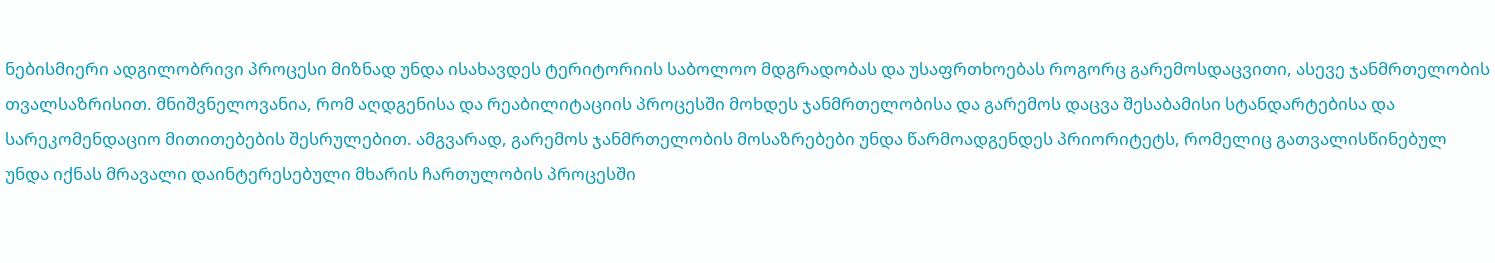ნებისმიერი ადგილობრივი პროცესი მიზნად უნდა ისახავდეს ტერიტორიის საბოლოო მდგრადობას და უსაფრთხოებას როგორც გარემოსდაცვითი, ასევე ჯანმრთელობის თვალსაზრისით. მნიშვნელოვანია, რომ აღდგენისა და რეაბილიტაციის პროცესში მოხდეს ჯანმრთელობისა და გარემოს დაცვა შესაბამისი სტანდარტებისა და სარეკომენდაციო მითითებების შესრულებით. ამგვარად, გარემოს ჯანმრთელობის მოსაზრებები უნდა წარმოადგენდეს პრიორიტეტს, რომელიც გათვალისწინებულ უნდა იქნას მრავალი დაინტერესებული მხარის ჩართულობის პროცესში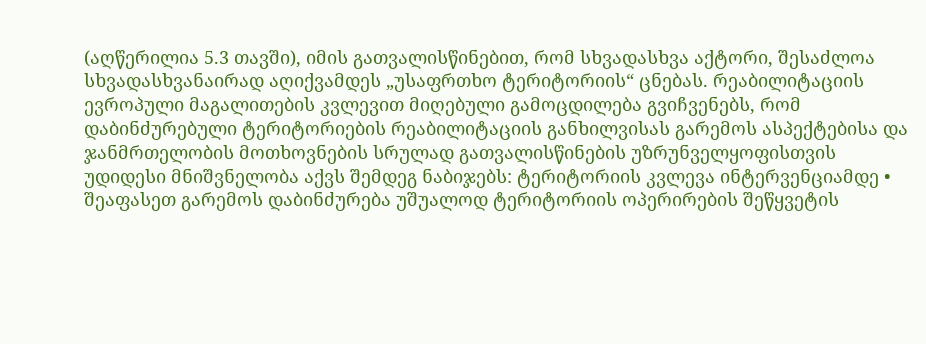(აღწერილია 5.3 თავში), იმის გათვალისწინებით, რომ სხვადასხვა აქტორი, შესაძლოა სხვადასხვანაირად აღიქვამდეს „უსაფრთხო ტერიტორიის“ ცნებას. რეაბილიტაციის ევროპული მაგალითების კვლევით მიღებული გამოცდილება გვიჩვენებს, რომ დაბინძურებული ტერიტორიების რეაბილიტაციის განხილვისას გარემოს ასპექტებისა და ჯანმრთელობის მოთხოვნების სრულად გათვალისწინების უზრუნველყოფისთვის უდიდესი მნიშვნელობა აქვს შემდეგ ნაბიჯებს: ტერიტორიის კვლევა ინტერვენციამდე • შეაფასეთ გარემოს დაბინძურება უშუალოდ ტერიტორიის ოპერირების შეწყვეტის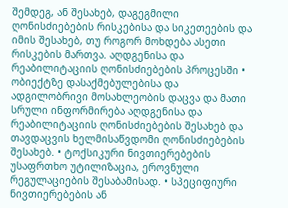შემდეგ, ან შესახებ, დაგეგმილი ღონისძიებების რისკებისა და სიკეთეების და იმის შესახებ, თუ როგორ მოხდება ასეთი რისკების მართვა. აღდგენისა და რეაბილიტაციის ღონისძიებების პროცესში • ობიექტზე დასაქმებულებისა და ადგილობრივი მოსახლეობის დაცვა და მათი სრული ინფორმირება აღდგენისა და რეაბილიტაციის ღონისძიებების შესახებ და თავდაცვის ხელმისაწვდომი ღონისძიებების შესახებ. • ტოქსიკური ნივთიერებების უსაფრთხო უტილიზაცია, ეროვნული რეგულაციების შესაბამისად. • სპეციფიური ნივთიერებების ან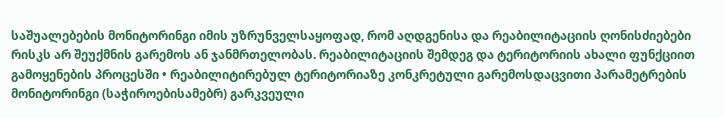საშუალებების მონიტორინგი იმის უზრუნველსაყოფად, რომ აღდგენისა და რეაბილიტაციის ღონისძიებები რისკს არ შეუქმნის გარემოს ან ჯანმრთელობას. რეაბილიტაციის შემდეგ და ტერიტორიის ახალი ფუნქციით გამოყენების პროცესში • რეაბილიტირებულ ტერიტორიაზე კონკრეტული გარემოსდაცვითი პარამეტრების მონიტორინგი (საჭიროებისამებრ) გარკვეული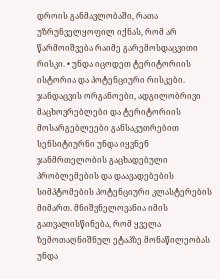დროის განმავლობაში, რათა უზრუნველყოფილ იქნას, რომ არ წარმოიშვება რაიმე გარემოსდაცვითი რისკი. • უნდა იცოდეთ ტერიტორიის ისტორია და პოტენციური რისკები. ჯანდაცვის ორგანოები, ადგილობრივი მაცხოვრებლები და ტერიტორიის მოსარგებლეები განსაკუთრებით სენსიტიურნი უნდა იყვნენ ჯანმრთელობის გაცხადებული პრობლემების და დაავადებების სიმპტომების პოტენციური კლასტერების მიმართ. მნიშვნელოვანია იმის გათვალისწინება, რომ ყველა ზემოთაღნიშნულ ეტაპზე მონაწილეობას უნდა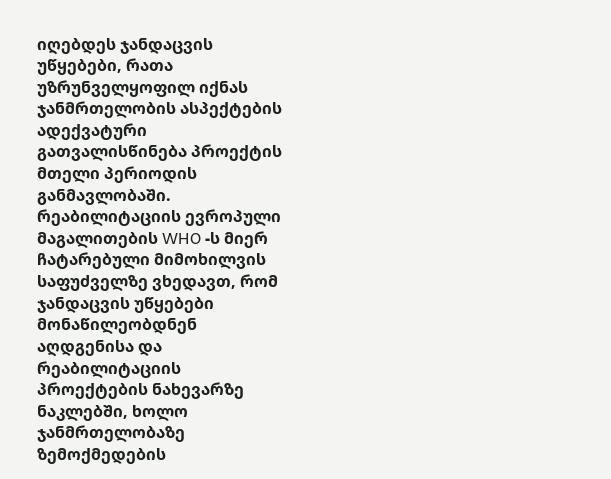იღებდეს ჯანდაცვის უწყებები, რათა უზრუნველყოფილ იქნას ჯანმრთელობის ასპექტების ადექვატური გათვალისწინება პროექტის მთელი პერიოდის განმავლობაში. რეაბილიტაციის ევროპული მაგალითების WHO -ს მიერ ჩატარებული მიმოხილვის საფუძველზე ვხედავთ, რომ ჯანდაცვის უწყებები მონაწილეობდნენ აღდგენისა და რეაბილიტაციის პროექტების ნახევარზე ნაკლებში, ხოლო ჯანმრთელობაზე ზემოქმედების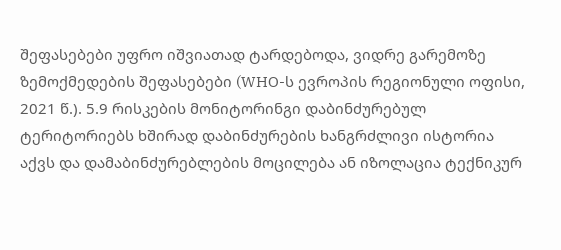შეფასებები უფრო იშვიათად ტარდებოდა, ვიდრე გარემოზე ზემოქმედების შეფასებები (WHO-ს ევროპის რეგიონული ოფისი, 2021 წ.). 5.9 რისკების მონიტორინგი დაბინძურებულ ტერიტორიებს ხშირად დაბინძურების ხანგრძლივი ისტორია აქვს და დამაბინძურებლების მოცილება ან იზოლაცია ტექნიკურ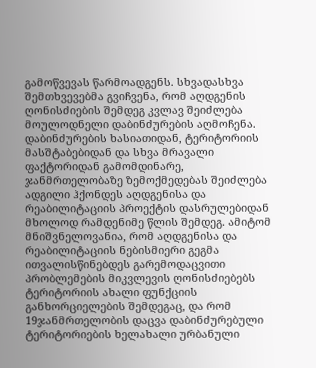გამოწვევას წარმოადგენს. სხვადასხვა შემთხვევებმა გვიჩვენა, რომ აღდგენის ღონისძიების შემდეგ კვლავ შეიძლება მოულოდნელი დაბინძურების აღმოჩენა. დაბინძურების ხასიათიდან, ტერიტორიის მასშტაბებიდან და სხვა მრავალი ფაქტორიდან გამომდინარე, ჯანმრთელობაზე ზემოქმედებას შეიძლება ადგილი ჰქონდეს აღდგენისა და რეაბილიტაციის პროექტის დასრულებიდან მხოლოდ რამდენიმე წლის შემდეგ. ამიტომ მნიშვნელოვანია, რომ აღდგენისა და რეაბილიტაციის ნებისმიერი გეგმა ითვალისწინებდეს გარემოდაცვითი პრობლემების მიკვლევის ღონისძიებებს ტერიტორიის ახალი ფუნქციის განხორციელების შემდეგაც, და რომ 19ჯანმრთელობის დაცვა დაბინძურებული ტერიტორიების ხელახალი ურბანული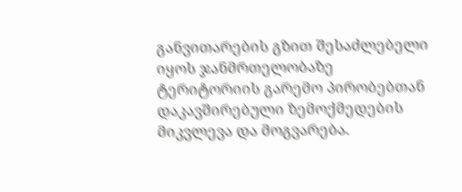განვითარების გზით შესაძლებელი იყოს ჯანმრთელობაზე ტერიტორიის გარემო პირობებთან დაკავშირებული ზემოქმედების მიკვლევა და მოგვარება.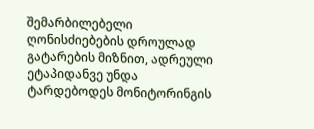შემარბილებელი ღონისძიებების დროულად გატარების მიზნით, ადრეული ეტაპიდანვე უნდა ტარდებოდეს მონიტორინგის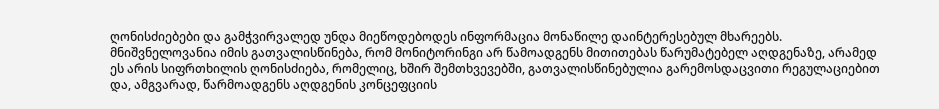ღონისძიებები და გამჭვირვალედ უნდა მიეწოდებოდეს ინფორმაცია მონაწილე დაინტერესებულ მხარეებს. მნიშვნელოვანია იმის გათვალისწინება, რომ მონიტორინგი არ წამოადგენს მითითებას წარუმატებელ აღდგენაზე, არამედ ეს არის სიფრთხილის ღონისძიება, რომელიც, ხშირ შემთხვევებში, გათვალისწინებულია გარემოსდაცვითი რეგულაციებით და, ამგვარად, წარმოადგენს აღდგენის კონცეფციის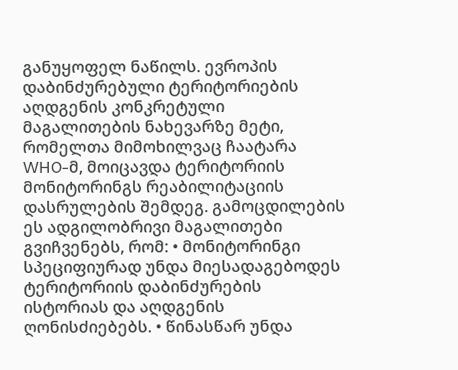განუყოფელ ნაწილს. ევროპის დაბინძურებული ტერიტორიების აღდგენის კონკრეტული მაგალითების ნახევარზე მეტი, რომელთა მიმოხილვაც ჩაატარა WHO-მ, მოიცავდა ტერიტორიის მონიტორინგს რეაბილიტაციის დასრულების შემდეგ. გამოცდილების ეს ადგილობრივი მაგალითები გვიჩვენებს, რომ: • მონიტორინგი სპეციფიურად უნდა მიესადაგებოდეს ტერიტორიის დაბინძურების ისტორიას და აღდგენის ღონისძიებებს. • წინასწარ უნდა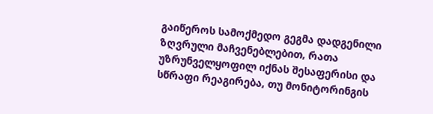გაიწეროს სამოქმედო გეგმა დადგენილი ზღვრული მაჩვენებლებით, რათა უზრუნველყოფილ იქნას შესაფერისი და სწრაფი რეაგირება, თუ მონიტორინგის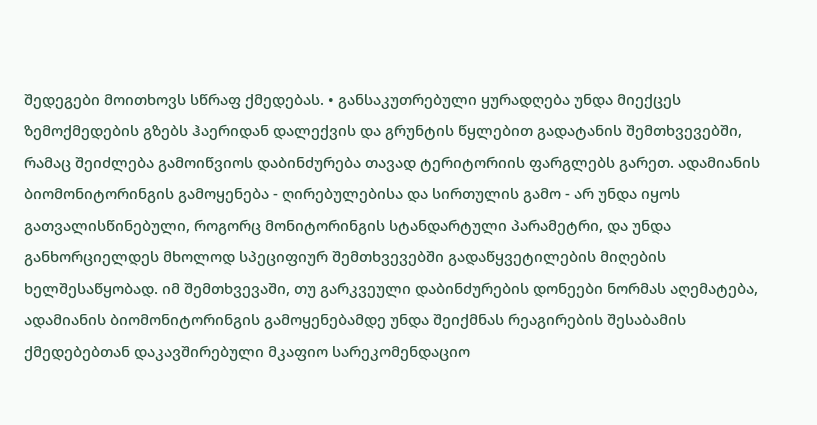შედეგები მოითხოვს სწრაფ ქმედებას. • განსაკუთრებული ყურადღება უნდა მიექცეს ზემოქმედების გზებს ჰაერიდან დალექვის და გრუნტის წყლებით გადატანის შემთხვევებში, რამაც შეიძლება გამოიწვიოს დაბინძურება თავად ტერიტორიის ფარგლებს გარეთ. ადამიანის ბიომონიტორინგის გამოყენება - ღირებულებისა და სირთულის გამო - არ უნდა იყოს გათვალისწინებული, როგორც მონიტორინგის სტანდარტული პარამეტრი, და უნდა განხორციელდეს მხოლოდ სპეციფიურ შემთხვევებში გადაწყვეტილების მიღების ხელშესაწყობად. იმ შემთხვევაში, თუ გარკვეული დაბინძურების დონეები ნორმას აღემატება, ადამიანის ბიომონიტორინგის გამოყენებამდე უნდა შეიქმნას რეაგირების შესაბამის ქმედებებთან დაკავშირებული მკაფიო სარეკომენდაციო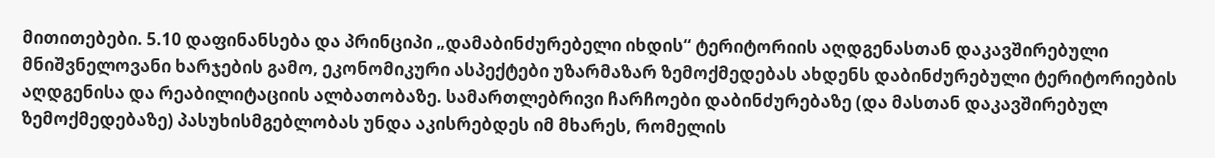მითითებები. 5.10 დაფინანსება და პრინციპი „დამაბინძურებელი იხდის“ ტერიტორიის აღდგენასთან დაკავშირებული მნიშვნელოვანი ხარჯების გამო, ეკონომიკური ასპექტები უზარმაზარ ზემოქმედებას ახდენს დაბინძურებული ტერიტორიების აღდგენისა და რეაბილიტაციის ალბათობაზე. სამართლებრივი ჩარჩოები დაბინძურებაზე (და მასთან დაკავშირებულ ზემოქმედებაზე) პასუხისმგებლობას უნდა აკისრებდეს იმ მხარეს, რომელის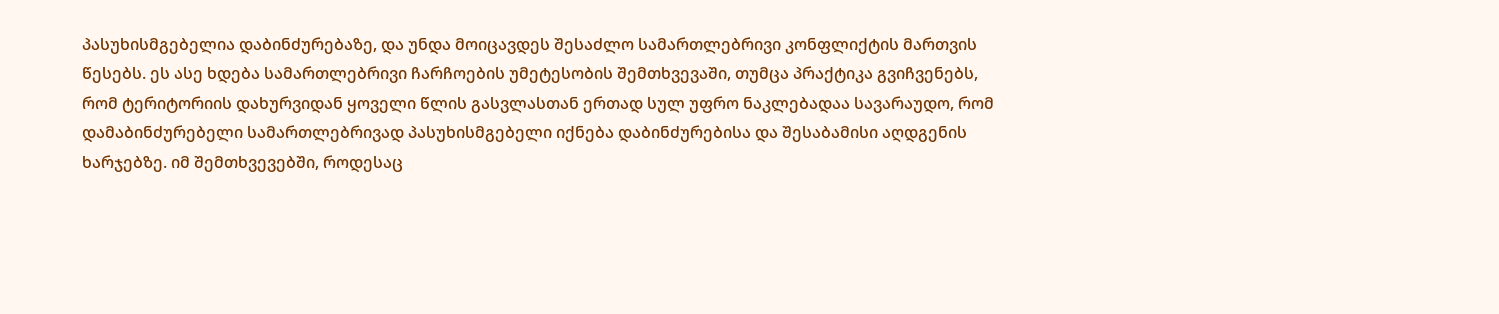პასუხისმგებელია დაბინძურებაზე, და უნდა მოიცავდეს შესაძლო სამართლებრივი კონფლიქტის მართვის წესებს. ეს ასე ხდება სამართლებრივი ჩარჩოების უმეტესობის შემთხვევაში, თუმცა პრაქტიკა გვიჩვენებს, რომ ტერიტორიის დახურვიდან ყოველი წლის გასვლასთან ერთად სულ უფრო ნაკლებადაა სავარაუდო, რომ დამაბინძურებელი სამართლებრივად პასუხისმგებელი იქნება დაბინძურებისა და შესაბამისი აღდგენის ხარჯებზე. იმ შემთხვევებში, როდესაც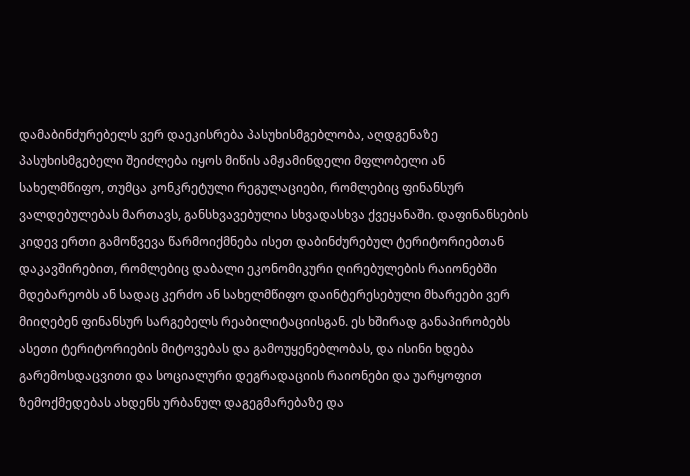დამაბინძურებელს ვერ დაეკისრება პასუხისმგებლობა, აღდგენაზე პასუხისმგებელი შეიძლება იყოს მიწის ამჟამინდელი მფლობელი ან სახელმწიფო, თუმცა კონკრეტული რეგულაციები, რომლებიც ფინანსურ ვალდებულებას მართავს, განსხვავებულია სხვადასხვა ქვეყანაში. დაფინანსების კიდევ ერთი გამოწვევა წარმოიქმნება ისეთ დაბინძურებულ ტერიტორიებთან დაკავშირებით, რომლებიც დაბალი ეკონომიკური ღირებულების რაიონებში მდებარეობს ან სადაც კერძო ან სახელმწიფო დაინტერესებული მხარეები ვერ მიიღებენ ფინანსურ სარგებელს რეაბილიტაციისგან. ეს ხშირად განაპირობებს ასეთი ტერიტორიების მიტოვებას და გამოუყენებლობას, და ისინი ხდება გარემოსდაცვითი და სოციალური დეგრადაციის რაიონები და უარყოფით ზემოქმედებას ახდენს ურბანულ დაგეგმარებაზე და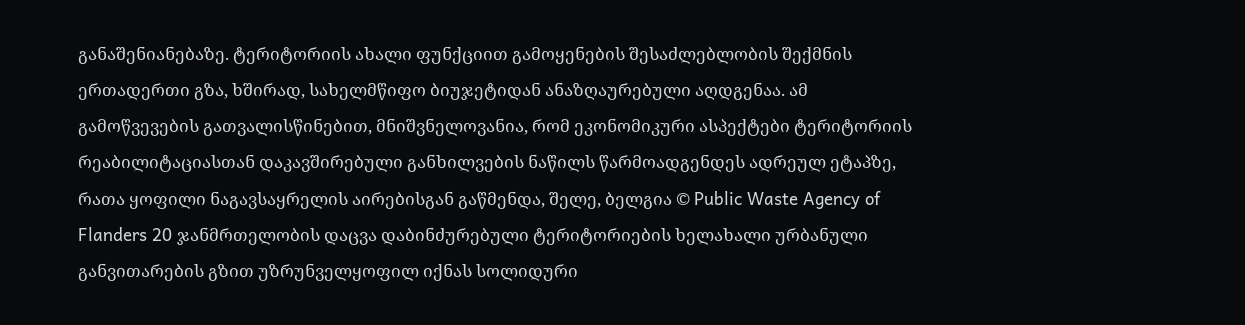განაშენიანებაზე. ტერიტორიის ახალი ფუნქციით გამოყენების შესაძლებლობის შექმნის ერთადერთი გზა, ხშირად, სახელმწიფო ბიუჯეტიდან ანაზღაურებული აღდგენაა. ამ გამოწვევების გათვალისწინებით, მნიშვნელოვანია, რომ ეკონომიკური ასპექტები ტერიტორიის რეაბილიტაციასთან დაკავშირებული განხილვების ნაწილს წარმოადგენდეს ადრეულ ეტაპზე, რათა ყოფილი ნაგავსაყრელის აირებისგან გაწმენდა, შელე, ბელგია © Public Waste Agency of Flanders 20 ჯანმრთელობის დაცვა დაბინძურებული ტერიტორიების ხელახალი ურბანული განვითარების გზით უზრუნველყოფილ იქნას სოლიდური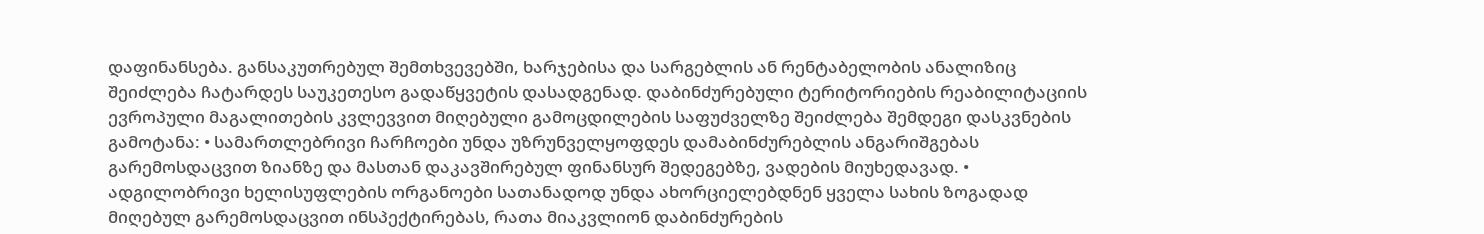დაფინანსება. განსაკუთრებულ შემთხვევებში, ხარჯებისა და სარგებლის ან რენტაბელობის ანალიზიც შეიძლება ჩატარდეს საუკეთესო გადაწყვეტის დასადგენად. დაბინძურებული ტერიტორიების რეაბილიტაციის ევროპული მაგალითების კვლევვით მიღებული გამოცდილების საფუძველზე შეიძლება შემდეგი დასკვნების გამოტანა: • სამართლებრივი ჩარჩოები უნდა უზრუნველყოფდეს დამაბინძურებლის ანგარიშგებას გარემოსდაცვით ზიანზე და მასთან დაკავშირებულ ფინანსურ შედეგებზე, ვადების მიუხედავად. • ადგილობრივი ხელისუფლების ორგანოები სათანადოდ უნდა ახორციელებდნენ ყველა სახის ზოგადად მიღებულ გარემოსდაცვით ინსპექტირებას, რათა მიაკვლიონ დაბინძურების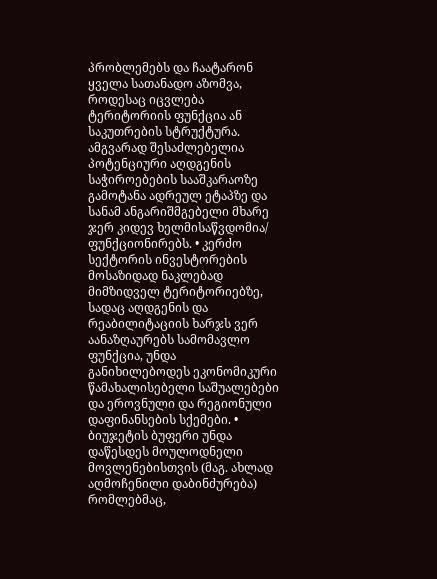პრობლემებს და ჩაატარონ ყველა სათანადო აზომვა, როდესაც იცვლება ტერიტორიის ფუნქცია ან საკუთრების სტრუქტურა. ამგვარად შესაძლებელია პოტენციური აღდგენის საჭიროებების სააშკარაოზე გამოტანა ადრეულ ეტაპზე და სანამ ანგარიშმგებელი მხარე ჯერ კიდევ ხელმისაწვდომია/ ფუნქციონირებს. • კერძო სექტორის ინვესტორების მოსაზიდად ნაკლებად მიმზიდველ ტერიტორიებზე, სადაც აღდგენის და რეაბილიტაციის ხარჯს ვერ აანაზღაურებს სამომავლო ფუნქცია, უნდა განიხილებოდეს ეკონომიკური წამახალისებელი საშუალებები და ეროვნული და რეგიონული დაფინანსების სქემები. • ბიუჯეტის ბუფერი უნდა დაწესდეს მოულოდნელი მოვლენებისთვის (მაგ. ახლად აღმოჩენილი დაბინძურება) რომლებმაც,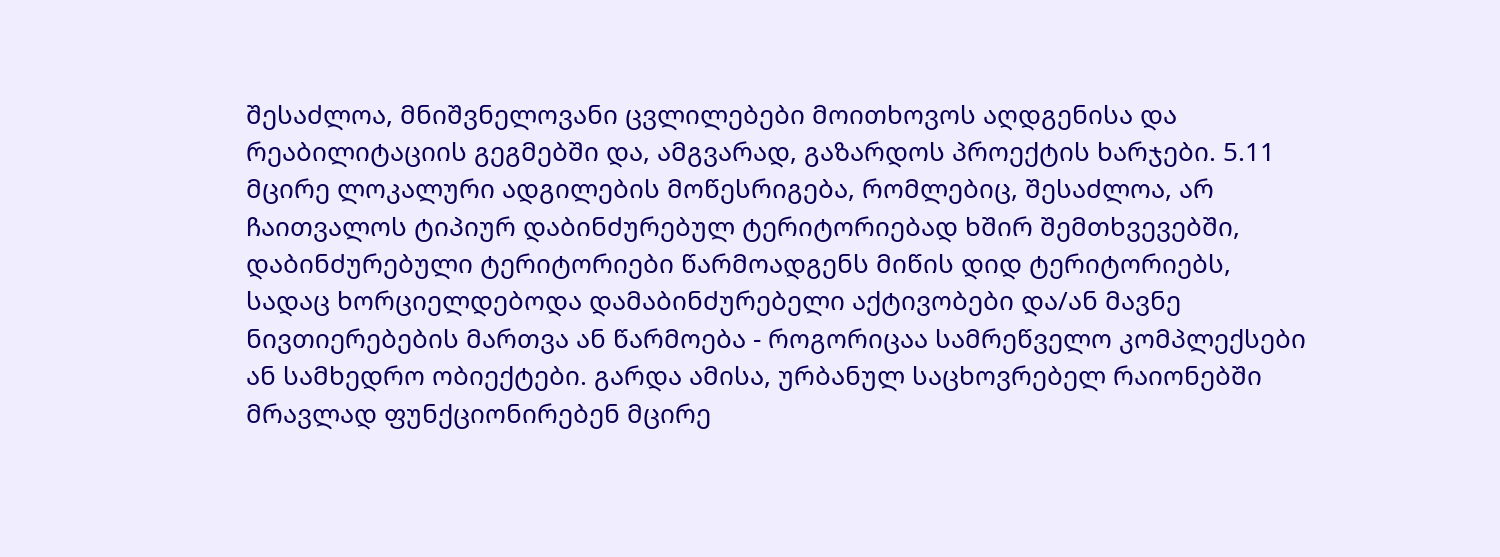შესაძლოა, მნიშვნელოვანი ცვლილებები მოითხოვოს აღდგენისა და რეაბილიტაციის გეგმებში და, ამგვარად, გაზარდოს პროექტის ხარჯები. 5.11 მცირე ლოკალური ადგილების მოწესრიგება, რომლებიც, შესაძლოა, არ ჩაითვალოს ტიპიურ დაბინძურებულ ტერიტორიებად ხშირ შემთხვევებში, დაბინძურებული ტერიტორიები წარმოადგენს მიწის დიდ ტერიტორიებს, სადაც ხორციელდებოდა დამაბინძურებელი აქტივობები და/ან მავნე ნივთიერებების მართვა ან წარმოება - როგორიცაა სამრეწველო კომპლექსები ან სამხედრო ობიექტები. გარდა ამისა, ურბანულ საცხოვრებელ რაიონებში მრავლად ფუნქციონირებენ მცირე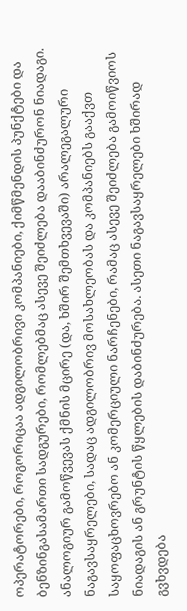ოპერატორები, როგორიცაა ადგილობრივი კომპანიები, ქიმწმენდის პუნქტები და ბენზინგასამართი სადგურები, რომლებმაც ასევე შეიძლება დააბინძურონ ნიადაგი. ანალოგიურ გამოწვევას ქმნის მცირე (და, ხშირ შემთხვევაში) არალეგალური ნაგავსაყრელები, სადაც ადგილობრივ მოსახლეობას და კომპანიებს გააქვთ საყოფაცხოვრებო ან კომერციული ნარჩენები, რამაც ასევე შეიძლება გამოიწვიოს ნიადაგის ან გრუნტის წყლების დაბინძურება. ასეთი ნაგავსაყრელები ხშირად გვხვდება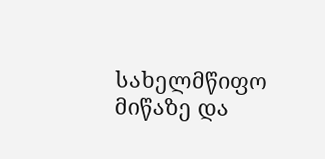სახელმწიფო მიწაზე და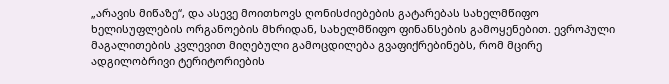„არავის მიწაზე“, და ასევე მოითხოვს ღონისძიებების გატარებას სახელმწიფო ხელისუფლების ორგანოების მხრიდან, სახელმწიფო ფინანსების გამოყენებით. ევროპული მაგალითების კვლევით მიღებული გამოცდილება გვაფიქრებინებს, რომ მცირე ადგილობრივი ტერიტორიების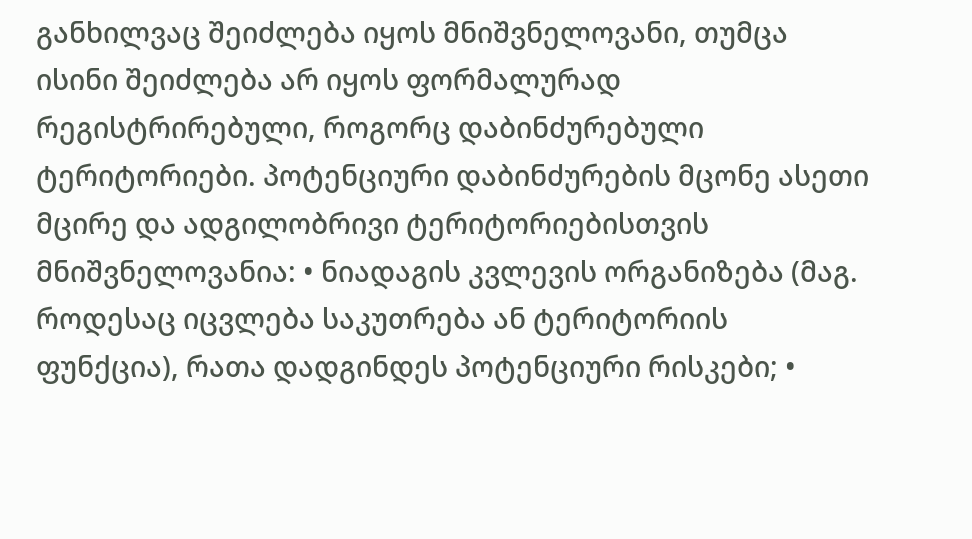განხილვაც შეიძლება იყოს მნიშვნელოვანი, თუმცა ისინი შეიძლება არ იყოს ფორმალურად რეგისტრირებული, როგორც დაბინძურებული ტერიტორიები. პოტენციური დაბინძურების მცონე ასეთი მცირე და ადგილობრივი ტერიტორიებისთვის მნიშვნელოვანია: • ნიადაგის კვლევის ორგანიზება (მაგ. როდესაც იცვლება საკუთრება ან ტერიტორიის ფუნქცია), რათა დადგინდეს პოტენციური რისკები; •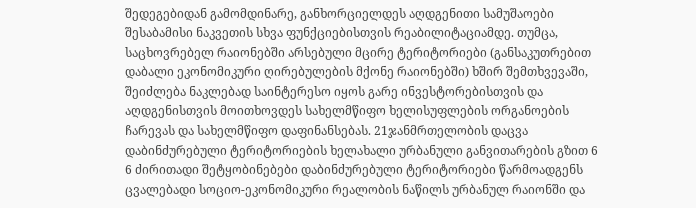შედეგებიდან გამომდინარე, განხორციელდეს აღდგენითი სამუშაოები შესაბამისი ნაკვეთის სხვა ფუნქციებისთვის რეაბილიტაციამდე. თუმცა, საცხოვრებელ რაიონებში არსებული მცირე ტერიტორიები (განსაკუთრებით დაბალი ეკონომიკური ღირებულების მქონე რაიონებში) ხშირ შემთხვევაში, შეიძლება ნაკლებად საინტერესო იყოს გარე ინვესტორებისთვის და აღდგენისთვის მოითხოვდეს სახელმწიფო ხელისუფლების ორგანოების ჩარევას და სახელმწიფო დაფინანსებას. 21ჯანმრთელობის დაცვა დაბინძურებული ტერიტორიების ხელახალი ურბანული განვითარების გზით 6 6 ძირითადი შეტყობინებები დაბინძურებული ტერიტორიები წარმოადგენს ცვალებადი სოციო-ეკონომიკური რეალობის ნაწილს ურბანულ რაიონში და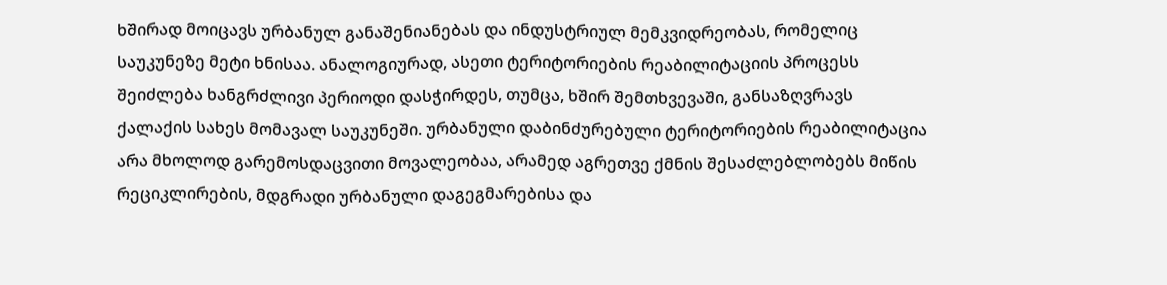ხშირად მოიცავს ურბანულ განაშენიანებას და ინდუსტრიულ მემკვიდრეობას, რომელიც საუკუნეზე მეტი ხნისაა. ანალოგიურად, ასეთი ტერიტორიების რეაბილიტაციის პროცესს შეიძლება ხანგრძლივი პერიოდი დასჭირდეს, თუმცა, ხშირ შემთხვევაში, განსაზღვრავს ქალაქის სახეს მომავალ საუკუნეში. ურბანული დაბინძურებული ტერიტორიების რეაბილიტაცია არა მხოლოდ გარემოსდაცვითი მოვალეობაა, არამედ აგრეთვე ქმნის შესაძლებლობებს მიწის რეციკლირების, მდგრადი ურბანული დაგეგმარებისა და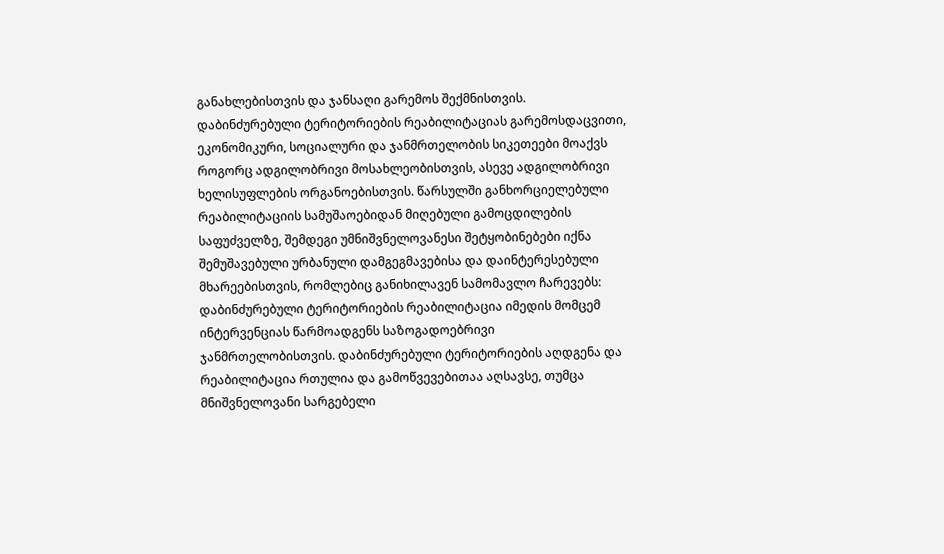განახლებისთვის და ჯანსაღი გარემოს შექმნისთვის. დაბინძურებული ტერიტორიების რეაბილიტაციას გარემოსდაცვითი, ეკონომიკური, სოციალური და ჯანმრთელობის სიკეთეები მოაქვს როგორც ადგილობრივი მოსახლეობისთვის, ასევე ადგილობრივი ხელისუფლების ორგანოებისთვის. წარსულში განხორციელებული რეაბილიტაციის სამუშაოებიდან მიღებული გამოცდილების საფუძველზე, შემდეგი უმნიშვნელოვანესი შეტყობინებები იქნა შემუშავებული ურბანული დამგეგმავებისა და დაინტერესებული მხარეებისთვის, რომლებიც განიხილავენ სამომავლო ჩარევებს: დაბინძურებული ტერიტორიების რეაბილიტაცია იმედის მომცემ ინტერვენციას წარმოადგენს საზოგადოებრივი ჯანმრთელობისთვის. დაბინძურებული ტერიტორიების აღდგენა და რეაბილიტაცია რთულია და გამოწვევებითაა აღსავსე, თუმცა მნიშვნელოვანი სარგებელი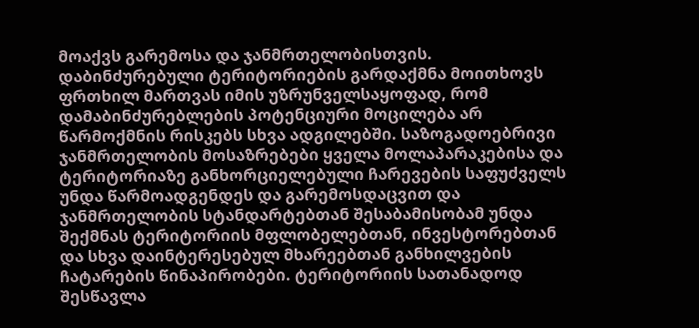მოაქვს გარემოსა და ჯანმრთელობისთვის. დაბინძურებული ტერიტორიების გარდაქმნა მოითხოვს ფრთხილ მართვას იმის უზრუნველსაყოფად, რომ დამაბინძურებლების პოტენციური მოცილება არ წარმოქმნის რისკებს სხვა ადგილებში. საზოგადოებრივი ჯანმრთელობის მოსაზრებები ყველა მოლაპარაკებისა და ტერიტორიაზე განხორციელებული ჩარევების საფუძველს უნდა წარმოადგენდეს და გარემოსდაცვით და ჯანმრთელობის სტანდარტებთან შესაბამისობამ უნდა შექმნას ტერიტორიის მფლობელებთან, ინვესტორებთან და სხვა დაინტერესებულ მხარეებთან განხილვების ჩატარების წინაპირობები. ტერიტორიის სათანადოდ შესწავლა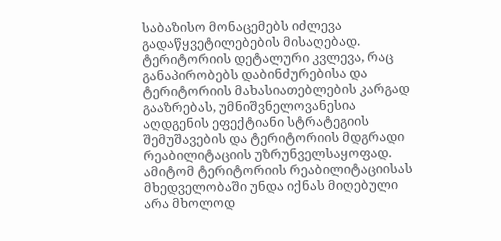საბაზისო მონაცემებს იძლევა გადაწყვეტილებების მისაღებად. ტერიტორიის დეტალური კვლევა, რაც განაპირობებს დაბინძურებისა და ტერიტორიის მახასიათებლების კარგად გააზრებას, უმნიშვნელოვანესია აღდგენის ეფექტიანი სტრატეგიის შემუშავების და ტერიტორიის მდგრადი რეაბილიტაციის უზრუნველსაყოფად. ამიტომ ტერიტორიის რეაბილიტაციისას მხედველობაში უნდა იქნას მიღებული არა მხოლოდ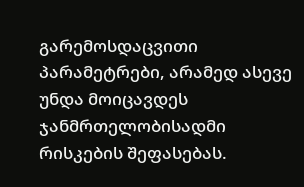გარემოსდაცვითი პარამეტრები, არამედ ასევე უნდა მოიცავდეს ჯანმრთელობისადმი რისკების შეფასებას.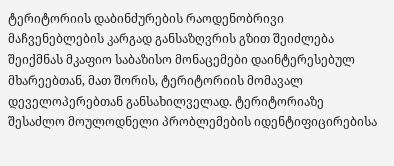ტერიტორიის დაბინძურების რაოდენობრივი მაჩვენებლების კარგად განსაზღვრის გზით შეიძლება შეიქმნას მკაფიო საბაზისო მონაცემები დაინტერესებულ მხარეებთან, მათ შორის, ტერიტორიის მომავალ დეველოპერებთან განსახილველად. ტერიტორიაზე შესაძლო მოულოდნელი პრობლემების იდენტიფიცირებისა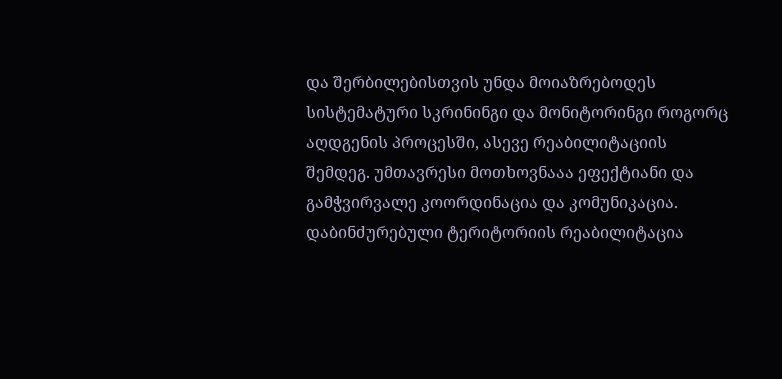და შერბილებისთვის უნდა მოიაზრებოდეს სისტემატური სკრინინგი და მონიტორინგი როგორც აღდგენის პროცესში, ასევე რეაბილიტაციის შემდეგ. უმთავრესი მოთხოვნააა ეფექტიანი და გამჭვირვალე კოორდინაცია და კომუნიკაცია. დაბინძურებული ტერიტორიის რეაბილიტაცია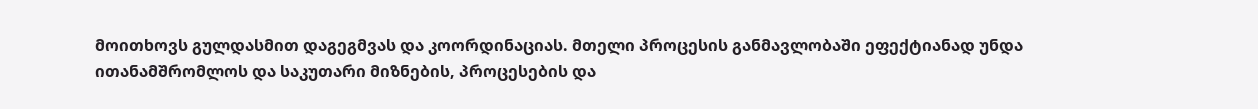მოითხოვს გულდასმით დაგეგმვას და კოორდინაციას. მთელი პროცესის განმავლობაში ეფექტიანად უნდა ითანამშრომლოს და საკუთარი მიზნების, პროცესების და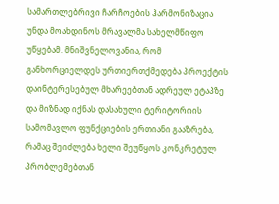სამართლებრივი ჩარჩოების ჰარმონიზაცია უნდა მოახდინოს მრავალმა სახელმწიფო უწყებამ. მნიშვნელოვანია, რომ განხორციელდეს ურთიერთქმედება პროექტის დაინტერესებულ მხარეებთან ადრეულ ეტაპზე და მიზნად იქნას დასახული ტერიტორიის სამომავლო ფუნქციების ერთიანი გააზრება, რამაც შეიძლება ხელი შეუწყოს კონკრეტულ პრობლემებთან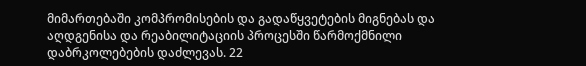მიმართებაში კომპრომისების და გადაწყვეტების მიგნებას და აღდგენისა და რეაბილიტაციის პროცესში წარმოქმნილი დაბრკოლებების დაძლევას. 22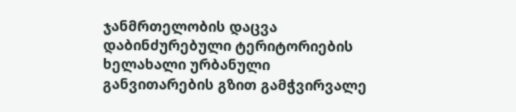ჯანმრთელობის დაცვა დაბინძურებული ტერიტორიების ხელახალი ურბანული განვითარების გზით გამჭვირვალე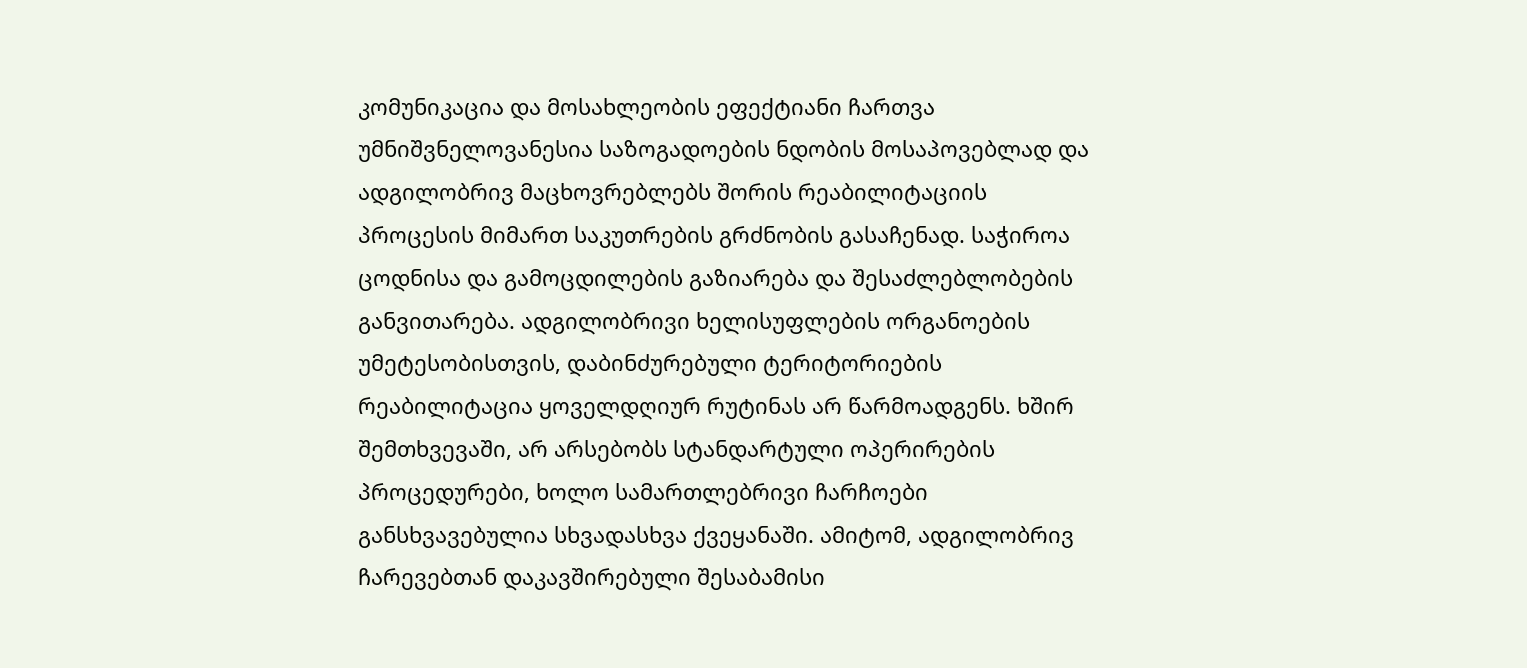კომუნიკაცია და მოსახლეობის ეფექტიანი ჩართვა უმნიშვნელოვანესია საზოგადოების ნდობის მოსაპოვებლად და ადგილობრივ მაცხოვრებლებს შორის რეაბილიტაციის პროცესის მიმართ საკუთრების გრძნობის გასაჩენად. საჭიროა ცოდნისა და გამოცდილების გაზიარება და შესაძლებლობების განვითარება. ადგილობრივი ხელისუფლების ორგანოების უმეტესობისთვის, დაბინძურებული ტერიტორიების რეაბილიტაცია ყოველდღიურ რუტინას არ წარმოადგენს. ხშირ შემთხვევაში, არ არსებობს სტანდარტული ოპერირების პროცედურები, ხოლო სამართლებრივი ჩარჩოები განსხვავებულია სხვადასხვა ქვეყანაში. ამიტომ, ადგილობრივ ჩარევებთან დაკავშირებული შესაბამისი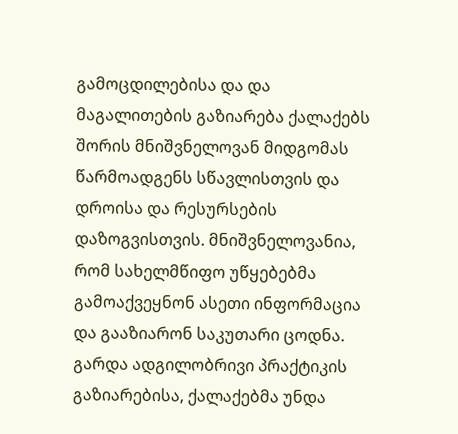გამოცდილებისა და და მაგალითების გაზიარება ქალაქებს შორის მნიშვნელოვან მიდგომას წარმოადგენს სწავლისთვის და დროისა და რესურსების დაზოგვისთვის. მნიშვნელოვანია, რომ სახელმწიფო უწყებებმა გამოაქვეყნონ ასეთი ინფორმაცია და გააზიარონ საკუთარი ცოდნა. გარდა ადგილობრივი პრაქტიკის გაზიარებისა, ქალაქებმა უნდა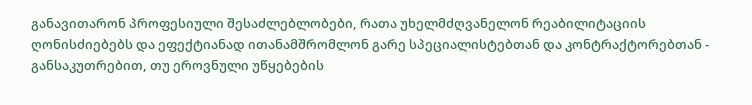განავითარონ პროფესიული შესაძლებლობები, რათა უხელმძღვანელონ რეაბილიტაციის ღონისძიებებს და ეფექტიანად ითანამშრომლონ გარე სპეციალისტებთან და კონტრაქტორებთან - განსაკუთრებით, თუ ეროვნული უწყებების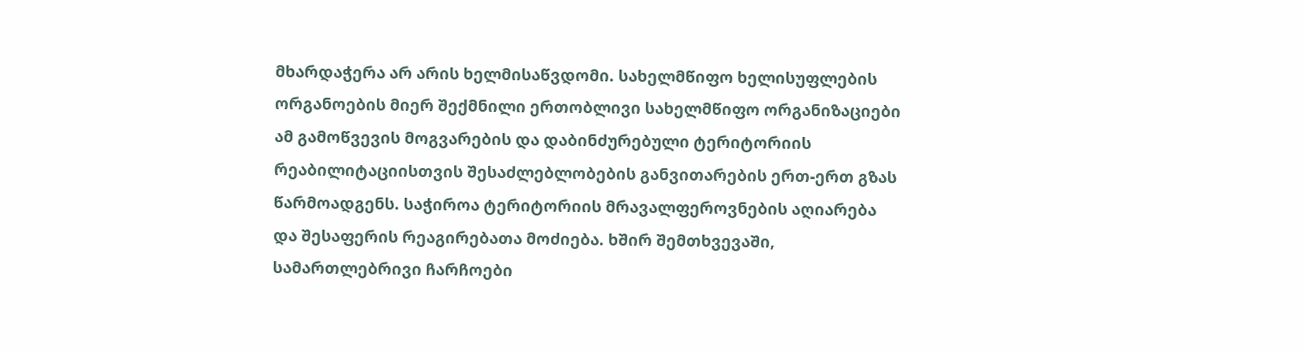მხარდაჭერა არ არის ხელმისაწვდომი. სახელმწიფო ხელისუფლების ორგანოების მიერ შექმნილი ერთობლივი სახელმწიფო ორგანიზაციები ამ გამოწვევის მოგვარების და დაბინძურებული ტერიტორიის რეაბილიტაციისთვის შესაძლებლობების განვითარების ერთ-ერთ გზას წარმოადგენს. საჭიროა ტერიტორიის მრავალფეროვნების აღიარება და შესაფერის რეაგირებათა მოძიება. ხშირ შემთხვევაში, სამართლებრივი ჩარჩოები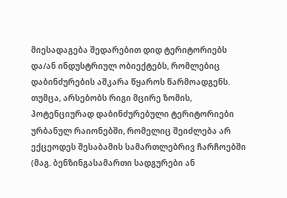მიესადაგება შედარებით დიდ ტერიტორიებს და/ან ინდუსტრიულ ობიექტებს, რომლებიც დაბინძურების აშკარა წყაროს წარმოადგენს. თუმცა, არსებობს რიგი მცირე ზომის, პოტენციურად დაბინძურებული ტერიტორიები ურბანულ რაიონებში, რომელიც შეიძლება არ ექცეოდეს შესაბამის სამართლებრივ ჩარჩოებში (მაგ. ბენზინგასამართი სადგურები ან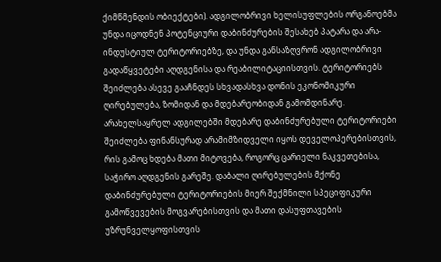ქიმწმენდის ობიექტები). ადგილობრივი ხელისუფლების ორგანოებმა უნდა იცოდნენ პოტენციური დაბინძურების შესახებ პატარა და არა-ინდუსტიულ ტერიტორიებზე, და უნდა განსაზღვრონ ადგილობრივი გადაწყვეტები აღდგენისა და რეაბილიტაციისთვის. ტერიტორიებს შეიძლება ასევე გააჩნდეს სხვადასხვა დონის ეკონომიკური ღირებულება, ზომიდან და მდებარეობიდან გამომდინარე. არახელსაყრელ ადგილებში მდებარე დაბინძურებული ტერიტორიები შეიძლება ფინანსურად არამიმზიდველი იყოს დეველოპერებისთვის, რის გამოც ხდება მათი მიტოვება, როგორც ცარიელი ნაკვეთებისა, საჭირო აღდგენის გარეშე. დაბალი ღირებულების მქონე დაბინძურებული ტერიტორიების მიერ შექმნილი სპეციფიკური გამოწვევების მოგვარებისთვის და მათი დასუფთავების უზრუნველყოფისთვის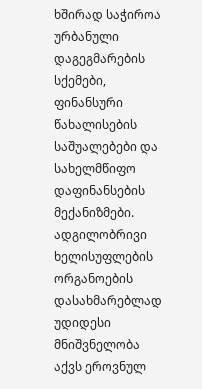ხშირად საჭიროა ურბანული დაგეგმარების სქემები, ფინანსური წახალისების საშუალებები და სახელმწიფო დაფინანსების მექანიზმები. ადგილობრივი ხელისუფლების ორგანოების დასახმარებლად უდიდესი მნიშვნელობა აქვს ეროვნულ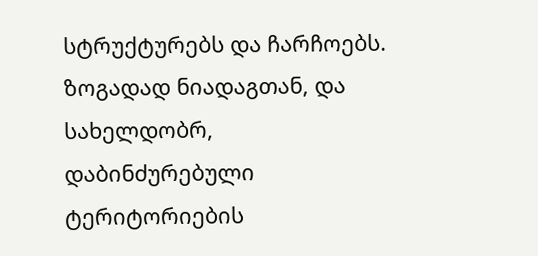სტრუქტურებს და ჩარჩოებს. ზოგადად ნიადაგთან, და სახელდობრ, დაბინძურებული ტერიტორიების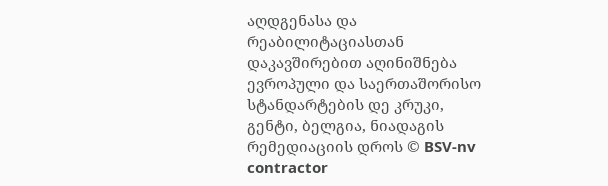აღდგენასა და რეაბილიტაციასთან დაკავშირებით აღინიშნება ევროპული და საერთაშორისო სტანდარტების დე კრუკი, გენტი, ბელგია, ნიადაგის რემედიაციის დროს © BSV-nv contractor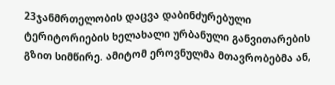23ჯანმრთელობის დაცვა დაბინძურებული ტერიტორიების ხელახალი ურბანული განვითარების გზით სიმწირე. ამიტომ ეროვნულმა მთავრობებმა ან,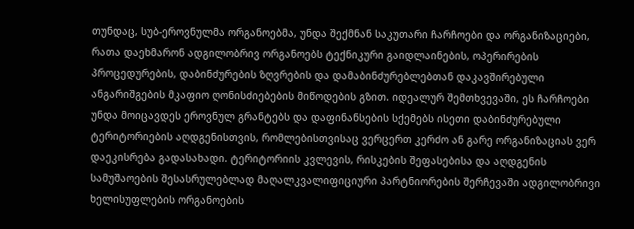თუნდაც, სუბ-ეროვნულმა ორგანოებმა, უნდა შექმნან საკუთარი ჩარჩოები და ორგანიზაციები, რათა დაეხმარონ ადგილობრივ ორგანოებს ტექნიკური გაიდლაინების, ოპერირების პროცედურების, დაბინძურების ზღვრების და დამაბინძურებლებთან დაკავშირებული ანგარიშგების მკაფიო ღონისძიებების მიწოდების გზით. იდეალურ შემთხვევაში, ეს ჩარჩოები უნდა მოიცავდეს ეროვნულ გრანტებს და დაფინანსების სქემებს ისეთი დაბინძურებული ტერიტორიების აღდგენისთვის, რომლებისთვისაც ვერცერთ კერძო ან გარე ორგანიზაციას ვერ დაეკისრება გადასახადი. ტერიტორიის კვლევის, რისკების შეფასებისა და აღდგენის სამუშაოების შესასრულებლად მაღალკვალიფიციური პარტნიორების შერჩევაში ადგილობრივი ხელისუფლების ორგანოების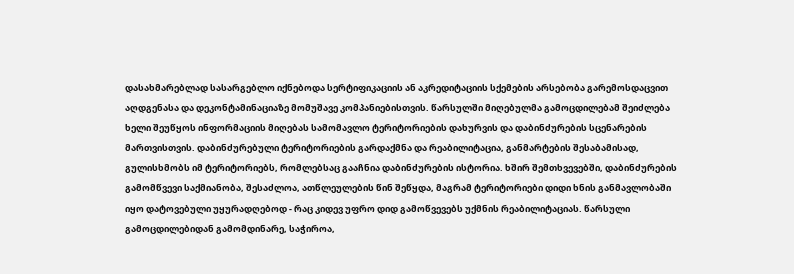დასახმარებლად სასარგებლო იქნებოდა სერტიფიკაციის ან აკრედიტაციის სქემების არსებობა გარემოსდაცვით აღდგენასა და დეკონტამინაციაზე მომუშავე კომპანიებისთვის. წარსულში მიღებულმა გამოცდილებამ შეიძლება ხელი შეუწყოს ინფორმაციის მიღებას სამომავლო ტერიტორიების დახურვის და დაბინძურების სცენარების მართვისთვის. დაბინძურებული ტერიტორიების გარდაქმნა და რეაბილიტაცია, განმარტების შესაბამისად, გულისხმობს იმ ტერიტორიებს, რომლებსაც გააჩნია დაბინძურების ისტორია. ხშირ შემთხვევებში, დაბინძურების გამომწვევი საქმიანობა, შესაძლოა, ათწლეულების წინ შეწყდა, მაგრამ ტერიტორიები დიდი ხნის განმავლობაში იყო დატოვებული უყურადღებოდ - რაც კიდევ უფრო დიდ გამოწვევებს უქმნის რეაბილიტაციას. წარსული გამოცდილებიდან გამომდინარე, საჭიროა,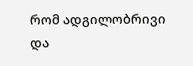რომ ადგილობრივი და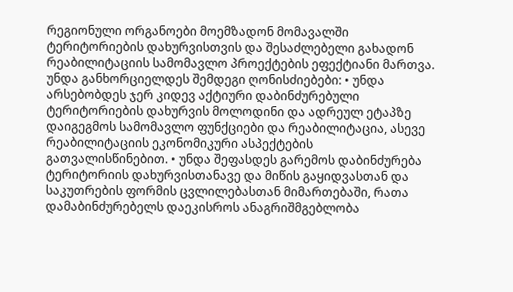რეგიონული ორგანოები მოემზადონ მომავალში ტერიტორიების დახურვისთვის და შესაძლებელი გახადონ რეაბილიტაციის სამომავლო პროექტების ეფექტიანი მართვა. უნდა განხორციელდეს შემდეგი ღონისძიებები: • უნდა არსებობდეს ჯერ კიდევ აქტიური დაბინძურებული ტერიტორიების დახურვის მოლოდინი და ადრეულ ეტაპზე დაიგეგმოს სამომავლო ფუნქციები და რეაბილიტაცია, ასევე რეაბილიტაციის ეკონომიკური ასპექტების გათვალისწინებით. • უნდა შეფასდეს გარემოს დაბინძურება ტერიტორიის დახურვისთანავე და მიწის გაყიდვასთან და საკუთრების ფორმის ცვლილებასთან მიმართებაში, რათა დამაბინძურებელს დაეკისროს ანაგრიშმგებლობა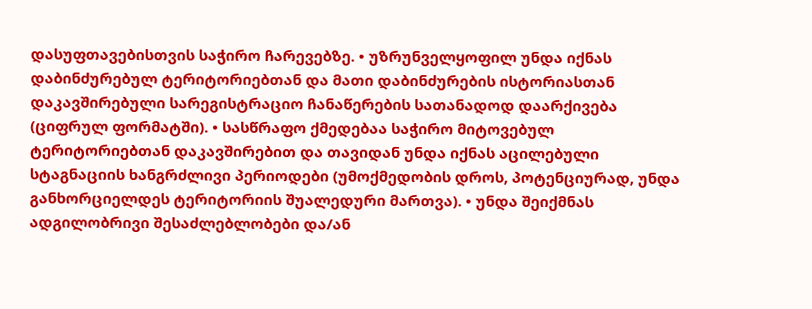დასუფთავებისთვის საჭირო ჩარევებზე. • უზრუნველყოფილ უნდა იქნას დაბინძურებულ ტერიტორიებთან და მათი დაბინძურების ისტორიასთან დაკავშირებული სარეგისტრაციო ჩანაწერების სათანადოდ დაარქივება (ციფრულ ფორმატში). • სასწრაფო ქმედებაა საჭირო მიტოვებულ ტერიტორიებთან დაკავშირებით და თავიდან უნდა იქნას აცილებული სტაგნაციის ხანგრძლივი პერიოდები (უმოქმედობის დროს, პოტენციურად, უნდა განხორციელდეს ტერიტორიის შუალედური მართვა). • უნდა შეიქმნას ადგილობრივი შესაძლებლობები და/ან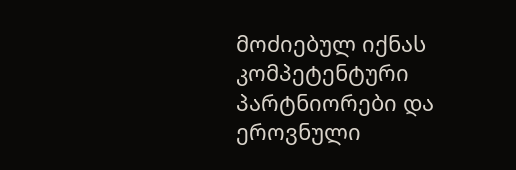მოძიებულ იქნას კომპეტენტური პარტნიორები და ეროვნული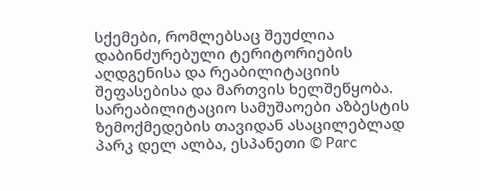სქემები, რომლებსაც შეუძლია დაბინძურებული ტერიტორიების აღდგენისა და რეაბილიტაციის შეფასებისა და მართვის ხელშეწყობა. სარეაბილიტაციო სამუშაოები აზბესტის ზემოქმედების თავიდან ასაცილებლად პარკ დელ ალბა, ესპანეთი © Parc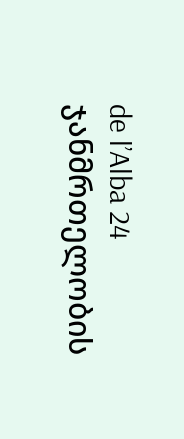de l’Alba 24 ჯანმრთელობის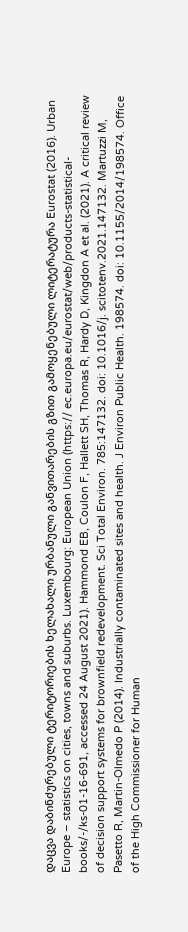დაცვა დაბინძურებული ტერიტორიების ხელახალი ურბანული განვითარების გზით გამოყენებული ლიტერატურა Eurostat (2016). Urban Europe – statistics on cities, towns and suburbs. Luxembourg: European Union (https:// ec.europa.eu/eurostat/web/products-statistical- books/-/ks-01-16-691, accessed 24 August 2021). Hammond EB, Coulon F, Hallett SH, Thomas R, Hardy D, Kingdon A et al. (2021). A critical review of decision support systems for brownfield redevelopment. Sci Total Environ. 785:147132. doi: 10.1016/j. scitotenv.2021.147132. Martuzzi M, Pasetto R, Martin-Olmedo P (2014). Industrially contaminated sites and health. J Environ Public Health. 198574. doi: 10.1155/2014/198574. Office of the High Commissioner for Human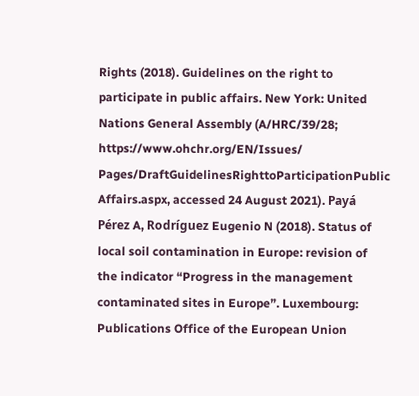Rights (2018). Guidelines on the right to participate in public affairs. New York: United Nations General Assembly (A/HRC/39/28; https://www.ohchr.org/EN/Issues/ Pages/DraftGuidelinesRighttoParticipationPublic Affairs.aspx, accessed 24 August 2021). Payá Pérez A, Rodríguez Eugenio N (2018). Status of local soil contamination in Europe: revision of the indicator “Progress in the management contaminated sites in Europe”. Luxembourg: Publications Office of the European Union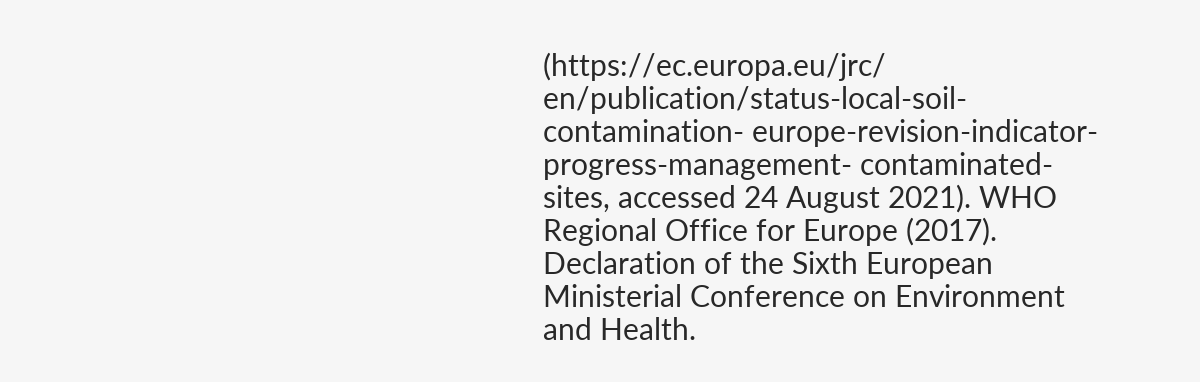(https://ec.europa.eu/jrc/ en/publication/status-local-soil-contamination- europe-revision-indicator-progress-management- contaminated-sites, accessed 24 August 2021). WHO Regional Office for Europe (2017). Declaration of the Sixth European Ministerial Conference on Environment and Health.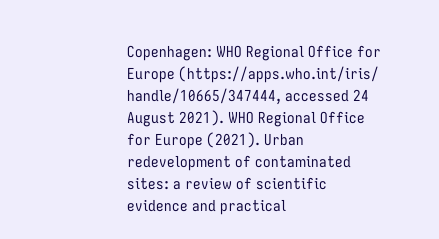Copenhagen: WHO Regional Office for Europe (https://apps.who.int/iris/ handle/10665/347444, accessed 24 August 2021). WHO Regional Office for Europe (2021). Urban redevelopment of contaminated sites: a review of scientific evidence and practical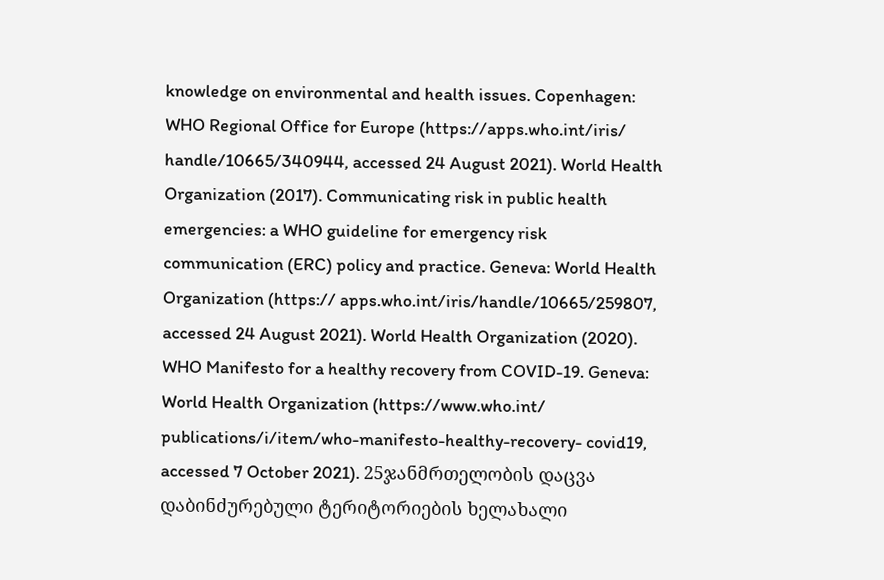knowledge on environmental and health issues. Copenhagen: WHO Regional Office for Europe (https://apps.who.int/iris/ handle/10665/340944, accessed 24 August 2021). World Health Organization (2017). Communicating risk in public health emergencies: a WHO guideline for emergency risk communication (ERC) policy and practice. Geneva: World Health Organization (https:// apps.who.int/iris/handle/10665/259807, accessed 24 August 2021). World Health Organization (2020). WHO Manifesto for a healthy recovery from COVID-19. Geneva: World Health Organization (https://www.who.int/ publications/i/item/who-manifesto-healthy-recovery- covid19, accessed 7 October 2021). 25ჯანმრთელობის დაცვა დაბინძურებული ტერიტორიების ხელახალი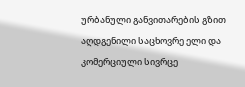ურბანული განვითარების გზით აღდგენილი საცხოვრე ელი და კომერციული სივრცე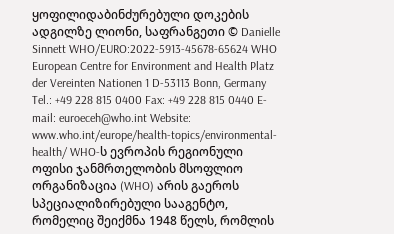ყოფილიდაბინძურებული დოკების ადგილზე ლიონი, საფრანგეთი © Danielle Sinnett WHO/EURO:2022-5913-45678-65624 WHO European Centre for Environment and Health Platz der Vereinten Nationen 1 D-53113 Bonn, Germany Tel.: +49 228 815 0400 Fax: +49 228 815 0440 E-mail: euroeceh@who.int Website: www.who.int/europe/health-topics/environmental-health/ WHO-ს ევროპის რეგიონული ოფისი ჯანმრთელობის მსოფლიო ორგანიზაცია (WHO) არის გაეროს სპეციალიზირებული სააგენტო, რომელიც შეიქმნა 1948 წელს, რომლის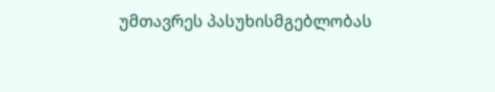უმთავრეს პასუხისმგებლობას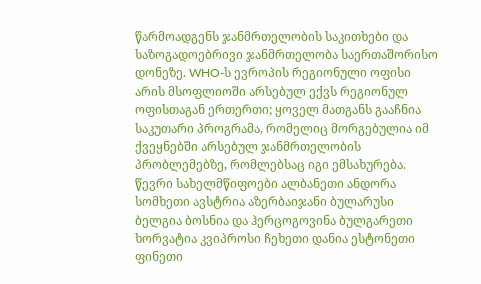წარმოადგენს ჯანმრთელობის საკითხები და საზოგადოებრივი ჯანმრთელობა საერთაშორისო დონეზე. WHO-ს ევროპის რეგიონული ოფისი არის მსოფლიოში არსებულ ექვს რეგიონულ ოფისთაგან ერთერთი; ყოველ მათგანს გააჩნია საკუთარი პროგრამა, რომელიც მორგებულია იმ ქვეყნებში არსებულ ჯანმრთელობის პრობლემებზე, რომლებსაც იგი ემსახურება. წევრი სახელმწიფოები ალბანეთი ანდორა სომხეთი ავსტრია აზერბაიჯანი ბულარუსი ბელგია ბოსნია და ჰერცოგოვინა ბულგარეთი ხორვატია კვიპროსი ჩეხეთი დანია ესტონეთი ფინეთი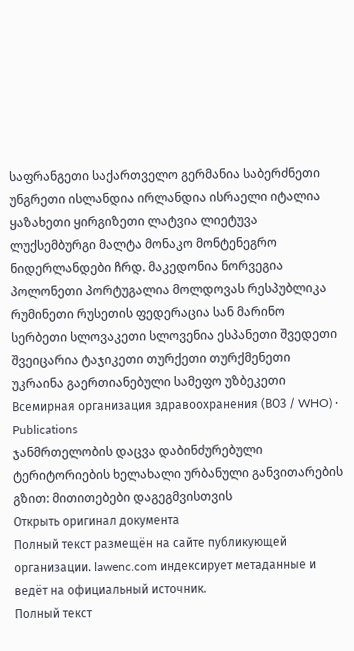საფრანგეთი საქართველო გერმანია საბერძნეთი უნგრეთი ისლანდია ირლანდია ისრაელი იტალია ყაზახეთი ყირგიზეთი ლატვია ლიეტუვა ლუქსემბურგი მალტა მონაკო მონტენეგრო ნიდერლანდები ჩრდ. მაკედონია ნორვეგია პოლონეთი პორტუგალია მოლდოვას რესპუბლიკა რუმინეთი რუსეთის ფედერაცია სან მარინო სერბეთი სლოვაკეთი სლოვენია ესპანეთი შვედეთი შვეიცარია ტაჯიკეთი თურქეთი თურქმენეთი უკრაინა გაერთიანებული სამეფო უზბეკეთი
Всемирная организация здравоохранения (ВОЗ / WHO) · Publications
ჯანმრთელობის დაცვა დაბინძურებული ტერიტორიების ხელახალი ურბანული განვითარების გზით: მითითებები დაგეგმვისთვის
Открыть оригинал документа
Полный текст размещён на сайте публикующей организации. lawenc.com индексирует метаданные и ведёт на официальный источник.
Полный текст